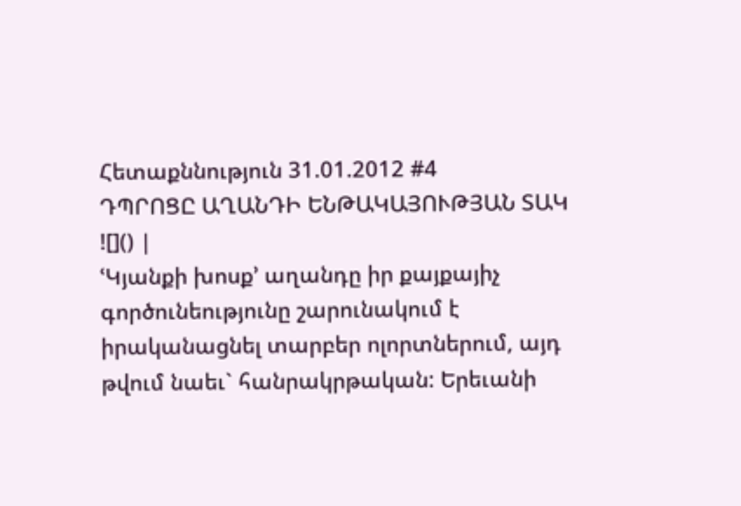Հետաքննություն 31.01.2012 #4
ԴՊՐՈՑԸ ԱՂԱՆԴԻ ԵՆԹԱԿԱՅՈՒԹՅԱՆ ՏԱԿ
![]() |
ՙԿյանքի խոսք՚ աղանդը իր քայքայիչ գործունեությունը շարունակում է իրականացնել տարբեր ոլորտներում, այդ թվում նաեւ` հանրակրթական: Երեւանի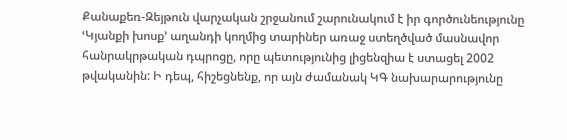Քանաքեռ-Զեյթուն վարչական շրջանում շարունակում է իր գործունեությունը ՙԿյանքի խոսք՚ աղանդի կողմից տարիներ առաջ ստեղծված մասնավոր հանրակրթական դպրոցը, որը պետությունից լիցենզիա է ստացել 2002 թվականին: Ի դեպ, հիշեցնենք, որ այն ժամանակ ԿԳ նախարարությունը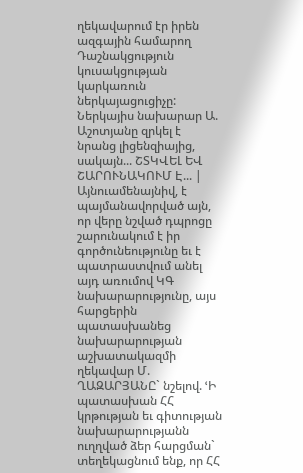ղեկավարում էր իրեն ազգային համարող Դաշնակցություն կուսակցության կարկառուն ներկայացուցիչը: Ներկայիս նախարար Ա. Աշոտյանը զրկել է նրանց լիցենզիայից, սակայն... ՇՏԿՎԵԼ ԵՎ ՇԱՐՈՒՆԱԿՈՒՄ Է... |
Այնուամենայնիվ, է պայմանավորված այն, որ վերը նշված դպրոցը շարունակում է իր գործունեությունը եւ է պատրաստվում անել այդ առումով ԿԳ նախարարությունը, այս հարցերին պատասխանեց նախարարության աշխատակազմի ղեկավար Մ. ՂԱԶԱՐՅԱՆԸ` նշելով. ՙԻ պատասխան ՀՀ կրթության եւ գիտության նախարարությանն ուղղված ձեր հարցման` տեղեկացնում ենք, որ ՀՀ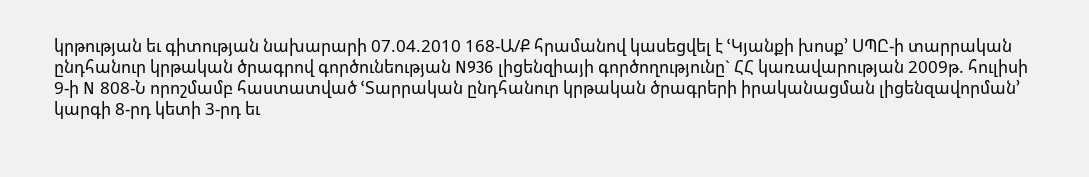կրթության եւ գիտության նախարարի 07.04.2010 168-Ա/Ք հրամանով կասեցվել է ՙԿյանքի խոսք՚ ՍՊԸ-ի տարրական ընդհանուր կրթական ծրագրով գործունեության N936 լիցենզիայի գործողությունը` ՀՀ կառավարության 2009թ. հուլիսի 9-ի N 808-Ն որոշմամբ հաստատված ՙՏարրական ընդհանուր կրթական ծրագրերի իրականացման լիցենզավորման՚ կարգի 8-րդ կետի 3-րդ եւ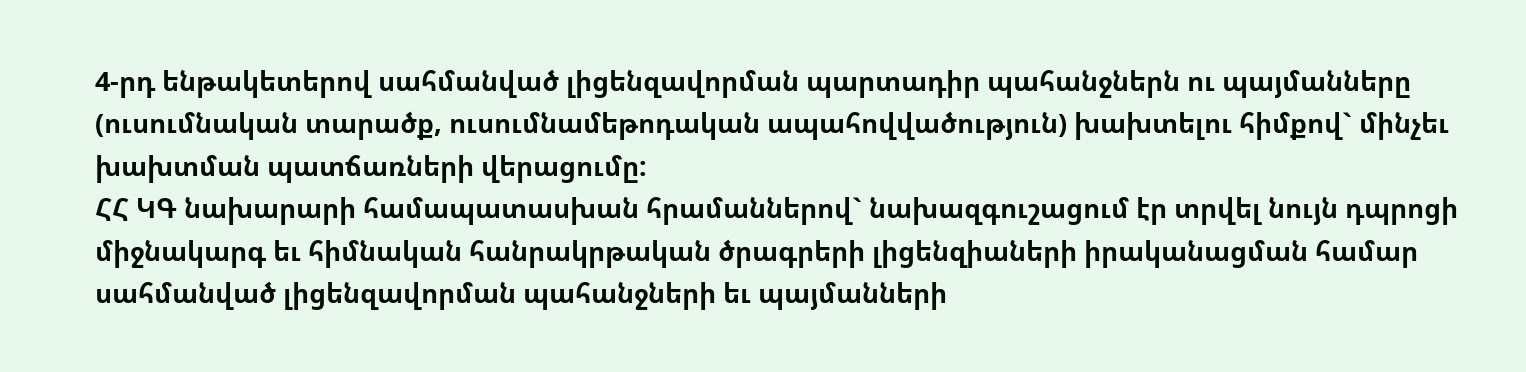4-րդ ենթակետերով սահմանված լիցենզավորման պարտադիր պահանջներն ու պայմանները (ուսումնական տարածք, ուսումնամեթոդական ապահովվածություն) խախտելու հիմքով` մինչեւ խախտման պատճառների վերացումը:
ՀՀ ԿԳ նախարարի համապատասխան հրամաններով` նախազգուշացում էր տրվել նույն դպրոցի միջնակարգ եւ հիմնական հանրակրթական ծրագրերի լիցենզիաների իրականացման համար սահմանված լիցենզավորման պահանջների եւ պայմանների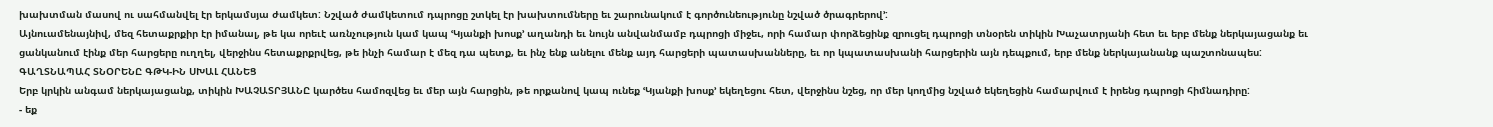խախտման մասով ու սահմանվել էր երկամսյա ժամկետ: Նշված ժամկետում դպրոցը շտկել էր խախտումները եւ շարունակում է գործունեությունը նշված ծրագրերով՚:
Այնուամենայնիվ, մեզ հետաքրքիր էր իմանալ, թե կա որեւէ առնչություն կամ կապ ՙԿյանքի խոսք՚ աղանդի եւ նույն անվանմամբ դպրոցի միջեւ, որի համար փորձեցինք զրուցել դպրոցի տնօրեն տիկին Խաչատրյանի հետ եւ երբ մենք ներկայացանք եւ ցանկանում էինք մեր հարցերը ուղղել, վերջինս հետաքրքրվեց, թե ինչի համար է մեզ դա պետք, եւ ինչ ենք անելու մենք այդ հարցերի պատասխանները, եւ որ կպատասխանի հարցերին այն դեպքում, երբ մենք ներկայանանք պաշտոնապես:
ԳԱՂՏՆԱՊԱՀ ՏՆՕՐԵՆԸ ԳԹԿ-ԻՆ ՍԽԱԼ ՀԱՆԵՑ
Երբ կրկին անգամ ներկայացանք, տիկին ԽԱՉԱՏՐՅԱՆԸ կարծես համոզվեց եւ մեր այն հարցին, թե որքանով կապ ունեք ՙԿյանքի խոսք՚ եկեղեցու հետ, վերջինս նշեց, որ մեր կողմից նշված եկեղեցին համարվում է իրենց դպրոցի հիմնադիրը:
- եք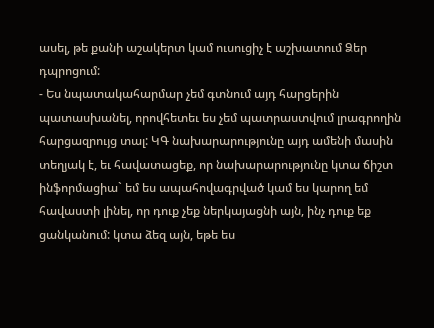ասել, թե քանի աշակերտ կամ ուսուցիչ է աշխատում Ձեր դպրոցում:
- Ես նպատակահարմար չեմ գտնում այդ հարցերին պատասխանել, որովհետեւ ես չեմ պատրաստվում լրագրողին հարցազրույց տալ: ԿԳ նախարարությունը այդ ամենի մասին տեղյակ է, եւ հավատացեք, որ նախարարությունը կտա ճիշտ ինֆորմացիա` եմ ես ապահովագրված կամ ես կարող եմ հավաստի լինել, որ դուք չեք ներկայացնի այն, ինչ դուք եք ցանկանում: կտա ձեզ այն, եթե ես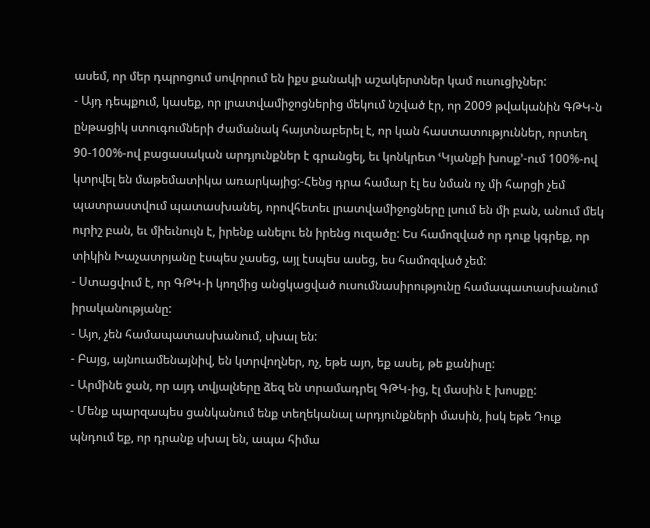ասեմ, որ մեր դպրոցում սովորում են իքս քանակի աշակերտներ կամ ուսուցիչներ:
- Այդ դեպքում, կասեք, որ լրատվամիջոցներից մեկում նշված էր, որ 2009 թվականին ԳԹԿ-ն ընթացիկ ստուգումների ժամանակ հայտնաբերել է, որ կան հաստատություններ, որտեղ 90-100%-ով բացասական արդյունքներ է գրանցել, եւ կոնկրետ ՙԿյանքի խոսք՚-ում 100%-ով կտրվել են մաթեմատիկա առարկայից:-Հենց դրա համար էլ ես նման ոչ մի հարցի չեմ պատրաստվում պատասխանել, որովհետեւ լրատվամիջոցները լսում են մի բան, անում մեկ ուրիշ բան, եւ միեւնույն է, իրենք անելու են իրենց ուզածը: Ես համոզված որ դուք կգրեք, որ տիկին Խաչատրյանը էսպես չասեց, այլ էսպես ասեց, ես համոզված չեմ:
- Ստացվում է, որ ԳԹԿ-ի կողմից անցկացված ուսումնասիրությունը համապատասխանում իրականությանը:
- Այո, չեն համապատասխանում, սխալ են:
- Բայց, այնուամենայնիվ, են կտրվողներ, ոչ, եթե այո, եք ասել, թե քանիսը:
- Արմինե ջան, որ այդ տվյալները ձեզ են տրամադրել ԳԹԿ-ից, էլ մասին է խոսքը:
- Մենք պարզապես ցանկանում ենք տեղեկանալ արդյունքների մասին, իսկ եթե Դուք պնդում եք, որ դրանք սխալ են, ապա հիմա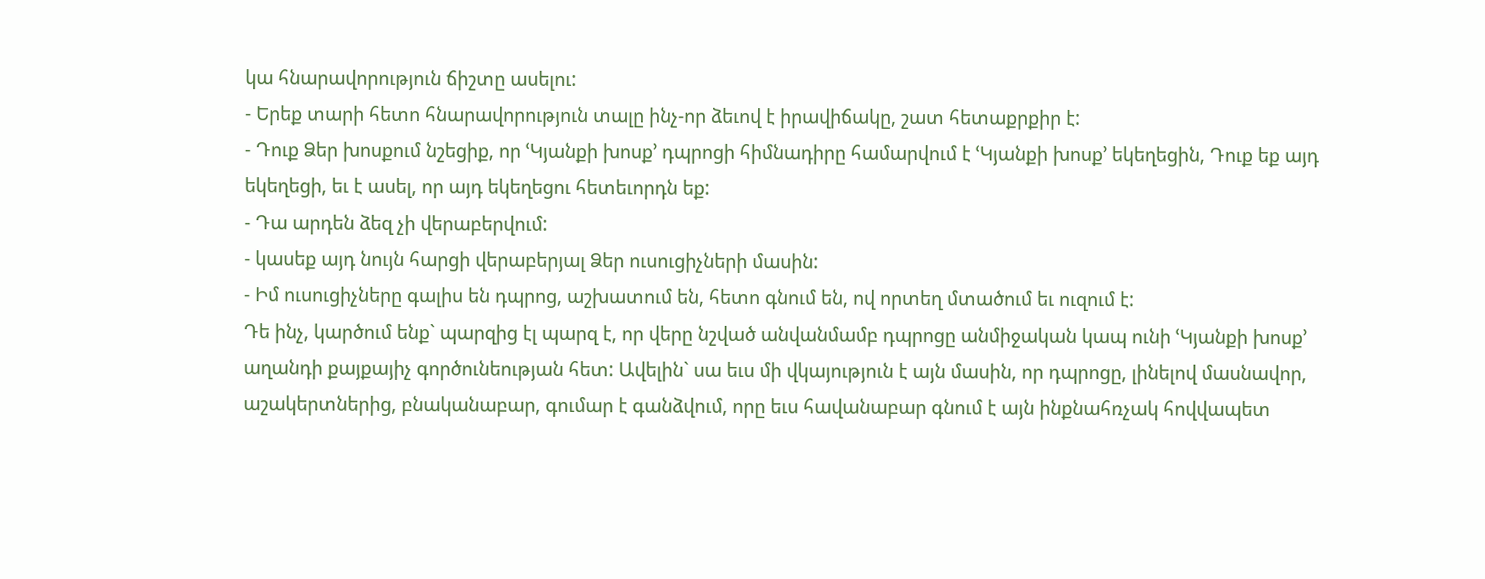կա հնարավորություն ճիշտը ասելու:
- Երեք տարի հետո հնարավորություն տալը ինչ-որ ձեւով է իրավիճակը, շատ հետաքրքիր է:
- Դուք Ձեր խոսքում նշեցիք, որ ՙԿյանքի խոսք՚ դպրոցի հիմնադիրը համարվում է ՙԿյանքի խոսք՚ եկեղեցին, Դուք եք այդ եկեղեցի, եւ է ասել, որ այդ եկեղեցու հետեւորդն եք:
- Դա արդեն ձեզ չի վերաբերվում:
- կասեք այդ նույն հարցի վերաբերյալ Ձեր ուսուցիչների մասին:
- Իմ ուսուցիչները գալիս են դպրոց, աշխատում են, հետո գնում են, ով որտեղ մտածում եւ ուզում է:
Դե ինչ, կարծում ենք` պարզից էլ պարզ է, որ վերը նշված անվանմամբ դպրոցը անմիջական կապ ունի ՙԿյանքի խոսք՚ աղանդի քայքայիչ գործունեության հետ: Ավելին` սա եւս մի վկայություն է այն մասին, որ դպրոցը, լինելով մասնավոր, աշակերտներից, բնականաբար, գումար է գանձվում, որը եւս հավանաբար գնում է այն ինքնահռչակ հովվապետ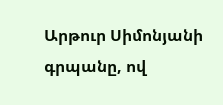Արթուր Սիմոնյանի գրպանը, ով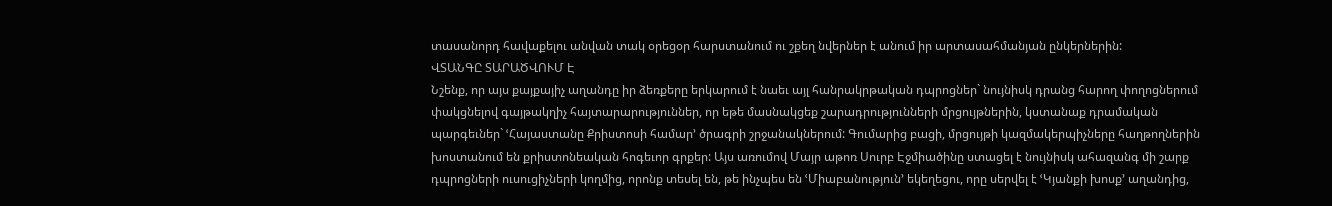տասանորդ հավաքելու անվան տակ օրեցօր հարստանում ու շքեղ նվերներ է անում իր արտասահմանյան ընկերներին:
ՎՏԱՆԳԸ ՏԱՐԱԾՎՈՒՄ Է
Նշենք, որ այս քայքայիչ աղանդը իր ձեռքերը երկարում է նաեւ այլ հանրակրթական դպրոցներ` նույնիսկ դրանց հարող փողոցներում փակցնելով գայթակղիչ հայտարարություններ, որ եթե մասնակցեք շարադրությունների մրցույթներին, կստանաք դրամական պարգեւներ` ՙՀայաստանը Քրիստոսի համար՚ ծրագրի շրջանակներում: Գումարից բացի, մրցույթի կազմակերպիչները հաղթողներին խոստանում են քրիստոնեական հոգեւոր գրքեր: Այս առումով Մայր աթոռ Սուրբ Էջմիածինը ստացել է նույնիսկ ահազանգ մի շարք դպրոցների ուսուցիչների կողմից, որոնք տեսել են, թե ինչպես են ՙՄիաբանություն՚ եկեղեցու, որը սերվել է ՙԿյանքի խոսք՚ աղանդից,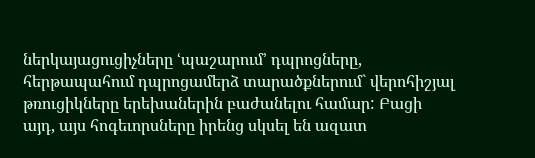ներկայացուցիչները ՙպաշարում՚ դպրոցները, հերթապահում դպրոցամերձ տարածքներում` վերոհիշյալ թռուցիկները երեխաներին բաժանելու համար: Բացի այդ, այս հոգեւորսները իրենց սկսել են ազատ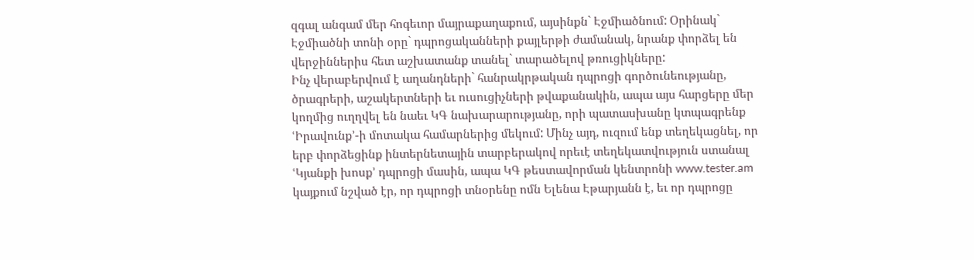զգալ անգամ մեր հոգեւոր մայրաքաղաքում, այսինքն` Էջմիածնում: Օրինակ` Էջմիածնի տոնի օրը` դպրոցականների քայլերթի ժամանակ, նրանք փորձել են վերջիններիս հետ աշխատանք տանել` տարածելով թռուցիկները:
Ինչ վերաբերվում է աղանդների` հանրակրթական դպրոցի գործունեությանը, ծրագրերի, աշակերտների եւ ուսուցիչների թվաքանակին, ապա այս հարցերը մեր կողմից ուղղվել են նաեւ ԿԳ նախարարությանը, որի պատասխանը կտպագրենք ՙԻրավունք՚-ի մոտակա համարներից մեկում: Մինչ այդ, ուզում ենք տեղեկացնել, որ երբ փորձեցինք ինտերնետային տարբերակով որեւէ տեղեկատվություն ստանալ ՙԿյանքի խոսք՚ դպրոցի մասին, ապա ԿԳ թեստավորման կենտրոնի www.tester.am կայքում նշված էր, որ դպրոցի տնօրենը ոմն Ելենա Էթարյանն է, եւ որ դպրոցը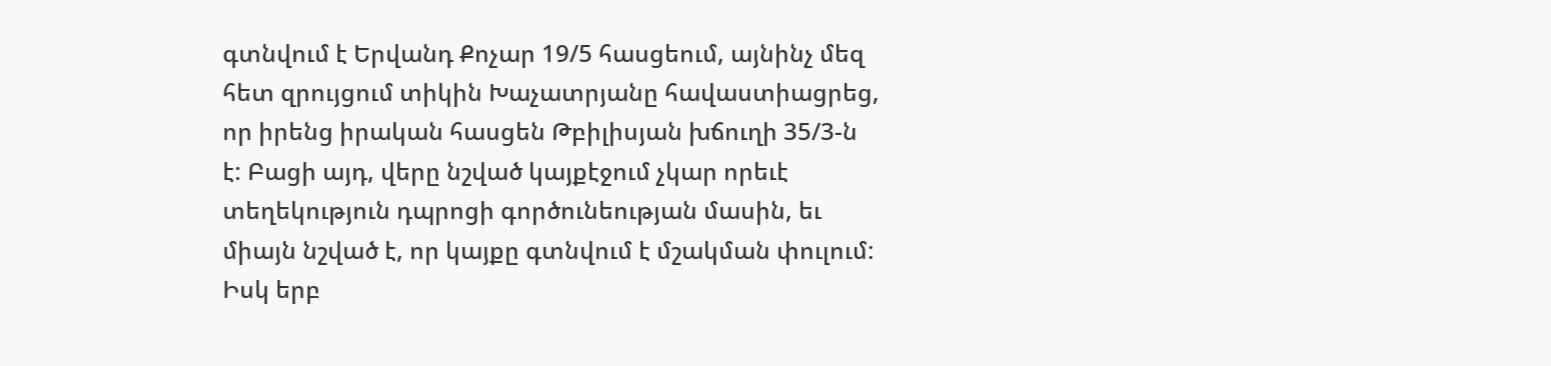գտնվում է Երվանդ Քոչար 19/5 հասցեում, այնինչ մեզ հետ զրույցում տիկին Խաչատրյանը հավաստիացրեց, որ իրենց իրական հասցեն Թբիլիսյան խճուղի 35/3-ն է: Բացի այդ, վերը նշված կայքէջում չկար որեւէ տեղեկություն դպրոցի գործունեության մասին, եւ միայն նշված է, որ կայքը գտնվում է մշակման փուլում: Իսկ երբ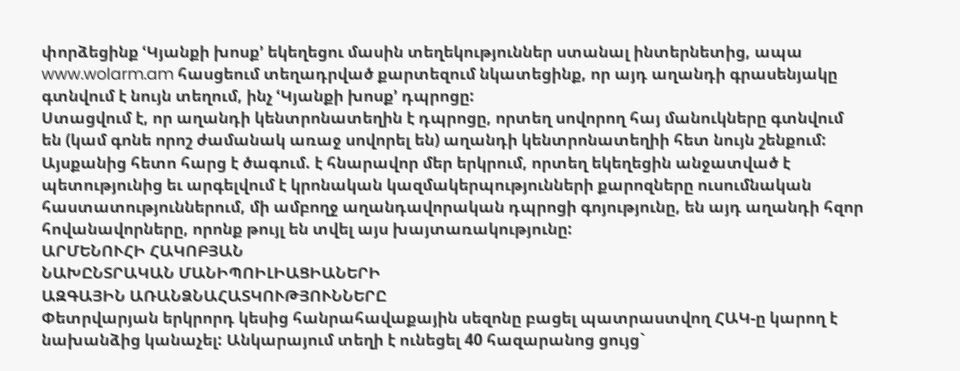փորձեցինք ՙԿյանքի խոսք՚ եկեղեցու մասին տեղեկություններ ստանալ ինտերնետից, ապա www.wolarm.am հասցեում տեղադրված քարտեզում նկատեցինք, որ այդ աղանդի գրասենյակը գտնվում է նույն տեղում, ինչ ՙԿյանքի խոսք՚ դպրոցը:
Ստացվում է, որ աղանդի կենտրոնատեղին է դպրոցը, որտեղ սովորող հայ մանուկները գտնվում են (կամ գոնե որոշ ժամանակ առաջ սովորել են) աղանդի կենտրոնատեղիի հետ նույն շենքում:
Այսքանից հետո հարց է ծագում. է հնարավոր մեր երկրում, որտեղ եկեղեցին անջատված է պետությունից եւ արգելվում է կրոնական կազմակերպությունների քարոզները ուսումնական հաստատություններում, մի ամբողջ աղանդավորական դպրոցի գոյությունը, են այդ աղանդի հզոր հովանավորները, որոնք թույլ են տվել այս խայտառակությունը:
ԱՐՄԵՆՈՒՀԻ ՀԱԿՈԲՅԱՆ
ՆԱԽԸՆՏՐԱԿԱՆ ՄԱՆԻՊՈԻԼԻԱՑԻԱՆԵՐԻ
ԱԶԳԱՅԻՆ ԱՌԱՆՁՆԱՀԱՏԿՈՒԹՅՈՒՆՆԵՐԸ
Փետրվարյան երկրորդ կեսից հանրահավաքային սեզոնը բացել պատրաստվող ՀԱԿ-ը կարող է նախանձից կանաչել: Անկարայում տեղի է ունեցել 40 հազարանոց ցույց`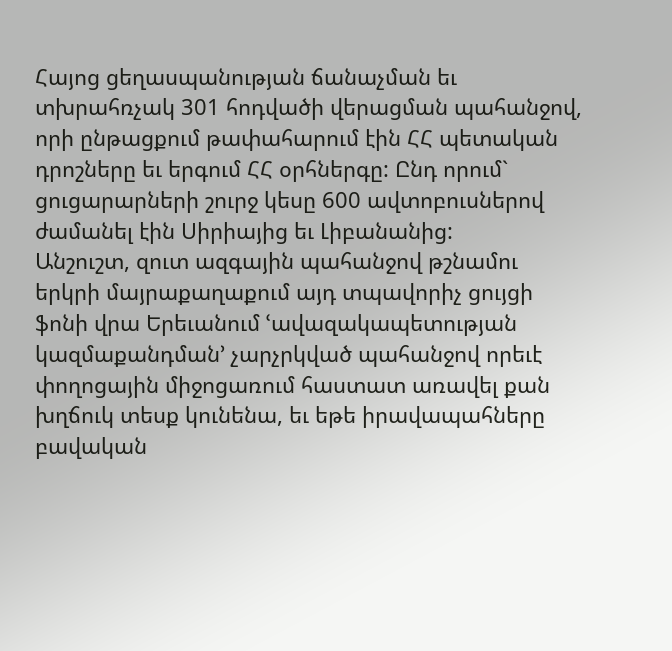Հայոց ցեղասպանության ճանաչման եւ տխրահռչակ 301 հոդվածի վերացման պահանջով, որի ընթացքում թափահարում էին ՀՀ պետական դրոշները եւ երգում ՀՀ օրհներգը: Ընդ որում` ցուցարարների շուրջ կեսը 600 ավտոբուսներով ժամանել էին Սիրիայից եւ Լիբանանից:
Անշուշտ, զուտ ազգային պահանջով թշնամու երկրի մայրաքաղաքում այդ տպավորիչ ցույցի ֆոնի վրա Երեւանում ՙավազակապետության կազմաքանդման՚ չարչրկված պահանջով որեւէ փողոցային միջոցառում հաստատ առավել քան խղճուկ տեսք կունենա, եւ եթե իրավապահները բավական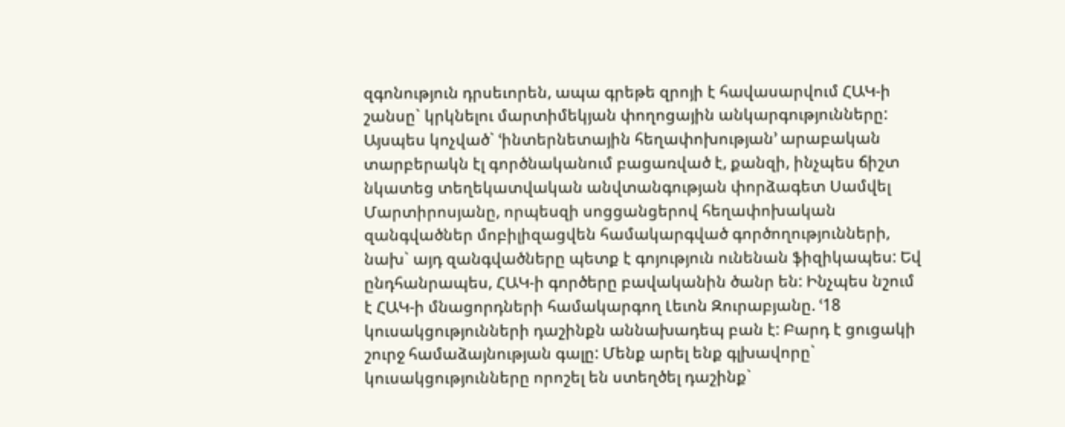զգոնություն դրսեւորեն, ապա գրեթե զրոյի է հավասարվում ՀԱԿ-ի շանսը` կրկնելու մարտիմեկյան փողոցային անկարգությունները: Այսպես կոչված` ՙինտերնետային հեղափոխության՚ արաբական տարբերակն էլ գործնականում բացառված է, քանզի, ինչպես ճիշտ նկատեց տեղեկատվական անվտանգության փորձագետ Սամվել Մարտիրոսյանը, որպեսզի սոցցանցերով հեղափոխական զանգվածներ մոբիլիզացվեն համակարգված գործողությունների, նախ` այդ զանգվածները պետք է գոյություն ունենան ֆիզիկապես: Եվ ընդհանրապես, ՀԱԿ-ի գործերը բավականին ծանր են: Ինչպես նշում է ՀԱԿ-ի մնացորդների համակարգող Լեւոն Զուրաբյանը. ՙ18 կուսակցությունների դաշինքն աննախադեպ բան է: Բարդ է ցուցակի շուրջ համաձայնության գալը: Մենք արել ենք գլխավորը` կուսակցությունները որոշել են ստեղծել դաշինք`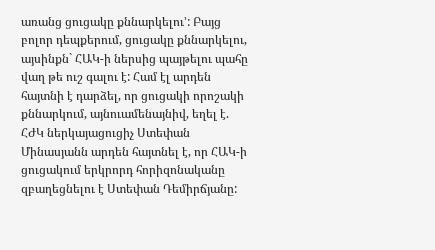առանց ցուցակը քննարկելու՚: Բայց բոլոր դեպքերում, ցուցակը քննարկելու, այսինքն` ՀԱԿ-ի ներսից պայթելու պահը վաղ թե ուշ գալու է: Համ էլ արդեն հայտնի է դարձել, որ ցուցակի որոշակի քննարկում, այնուամենայնիվ, եղել է. ՀԺԿ ներկայացուցիչ Ստեփան Մինասյանն արդեն հայտնել է, որ ՀԱԿ-ի ցուցակում երկրորդ հորիզոնականը զբաղեցնելու է Ստեփան Դեմիրճյանը: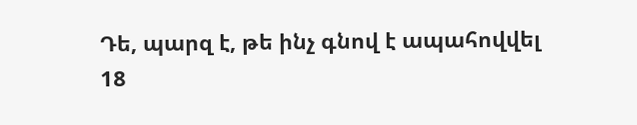Դե, պարզ է, թե ինչ գնով է ապահովվել 18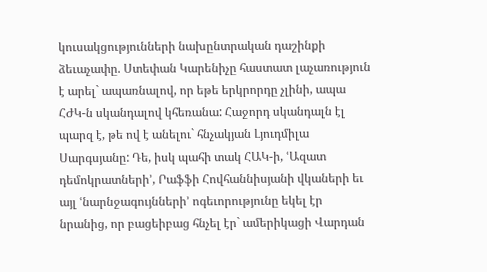կուսակցությունների նախընտրական դաշինքի ձեւաչափը. Ստեփան Կարենիչը հաստատ լաչառություն է արել` ապառնալով, որ եթե երկրորդը չլինի, ապա ՀԺԿ-ն սկանդալով կհեռանա: Հաջորդ սկանդալն էլ պարզ է, թե ով է անելու` հնչակյան Լյուդմիլա Սարգսյանը: Դե, իսկ պահի տակ ՀԱԿ-ի, ՙԱզատ դեմոկրատների՚, Րաֆֆի Հովհաննիսյանի վկաների եւ այլ ՙնարնջագույնների՚ ոգեւորությունը եկել էր նրանից, որ բացեիբաց հնչել էր` ամերիկացի Վարդան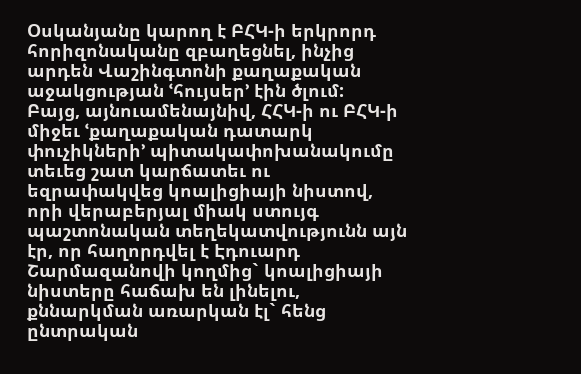Օսկանյանը կարող է ԲՀԿ-ի երկրորդ հորիզոնականը զբաղեցնել, ինչից արդեն Վաշինգտոնի քաղաքական աջակցության ՙհույսեր՚ էին ծլում:
Բայց, այնուամենայնիվ, ՀՀԿ-ի ու ԲՀԿ-ի միջեւ ՙքաղաքական դատարկ փուչիկների՚ պիտակափոխանակումը տեւեց շատ կարճատեւ ու եզրափակվեց կոալիցիայի նիստով, որի վերաբերյալ միակ ստույգ պաշտոնական տեղեկատվությունն այն էր, որ հաղորդվել է Էդուարդ Շարմազանովի կողմից` կոալիցիայի նիստերը հաճախ են լինելու, քննարկման առարկան էլ` հենց ընտրական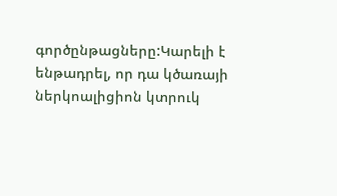գործընթացները:Կարելի է ենթադրել, որ դա կծառայի ներկոալիցիոն կտրուկ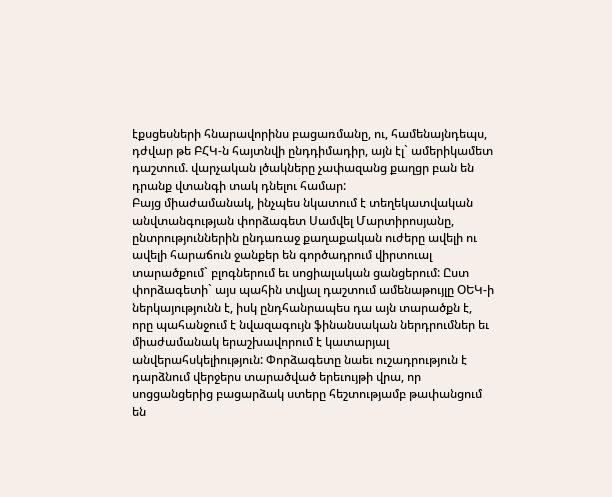էքսցեսների հնարավորինս բացառմանը, ու, համենայնդեպս, դժվար թե ԲՀԿ-ն հայտնվի ընդդիմադիր, այն էլ` ամերիկամետ դաշտում. վարչական լծակները չափազանց քաղցր բան են դրանք վտանգի տակ դնելու համար:
Բայց միաժամանակ, ինչպես նկատում է տեղեկատվական անվտանգության փորձագետ Սամվել Մարտիրոսյանը, ընտրություններին ընդառաջ քաղաքական ուժերը ավելի ու ավելի հարաճուն ջանքեր են գործադրում վիրտուալ տարածքում` բլոգներում եւ սոցիալական ցանցերում: Ըստ փորձագետի` այս պահին տվյալ դաշտում ամենաթույլը ՕԵԿ-ի ներկայությունն է, իսկ ընդհանրապես դա այն տարածքն է, որը պահանջում է նվազագույն ֆինանսական ներդրումներ եւ միաժամանակ երաշխավորում է կատարյալ անվերահսկելիություն: Փորձագետը նաեւ ուշադրություն է դարձնում վերջերս տարածված երեւույթի վրա, որ սոցցանցերից բացարձակ ստերը հեշտությամբ թափանցում են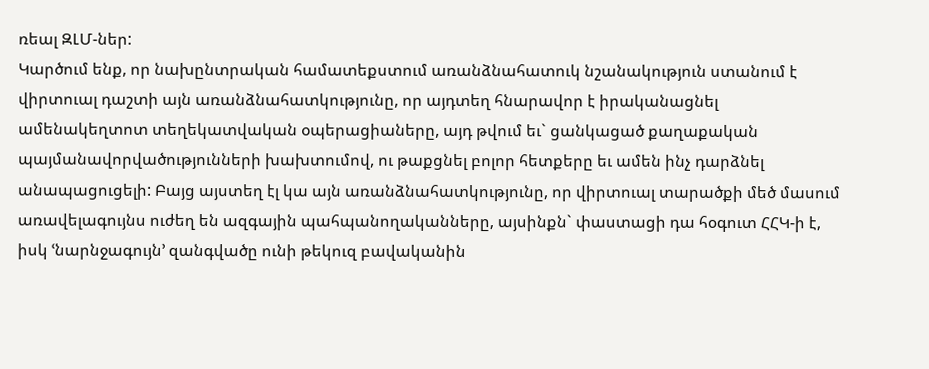ռեալ ԶԼՄ-ներ:
Կարծում ենք, որ նախընտրական համատեքստում առանձնահատուկ նշանակություն ստանում է վիրտուալ դաշտի այն առանձնահատկությունը, որ այդտեղ հնարավոր է իրականացնել ամենակեղտոտ տեղեկատվական օպերացիաները, այդ թվում եւ` ցանկացած քաղաքական պայմանավորվածությունների խախտումով, ու թաքցնել բոլոր հետքերը եւ ամեն ինչ դարձնել անապացուցելի: Բայց այստեղ էլ կա այն առանձնահատկությունը, որ վիրտուալ տարածքի մեծ մասում առավելագույնս ուժեղ են ազգային պահպանողականները, այսինքն` փաստացի դա հօգուտ ՀՀԿ-ի է, իսկ ՙնարնջագույն՚ զանգվածը ունի թեկուզ բավականին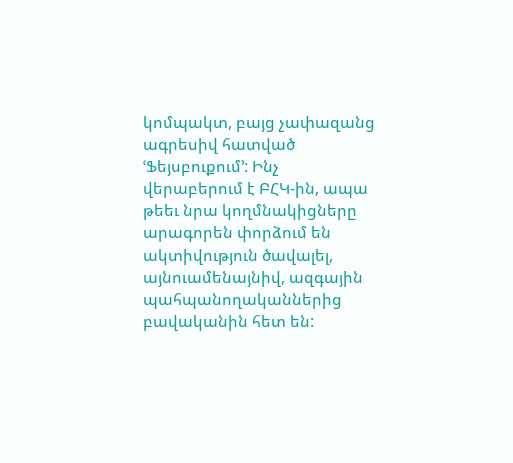կոմպակտ, բայց չափազանց ագրեսիվ հատված ՙՖեյսբուքում՚: Ինչ վերաբերում է ԲՀԿ-ին, ապա թեեւ նրա կողմնակիցները արագորեն փորձում են ակտիվություն ծավալել, այնուամենայնիվ, ազգային պահպանողականներից բավականին հետ են: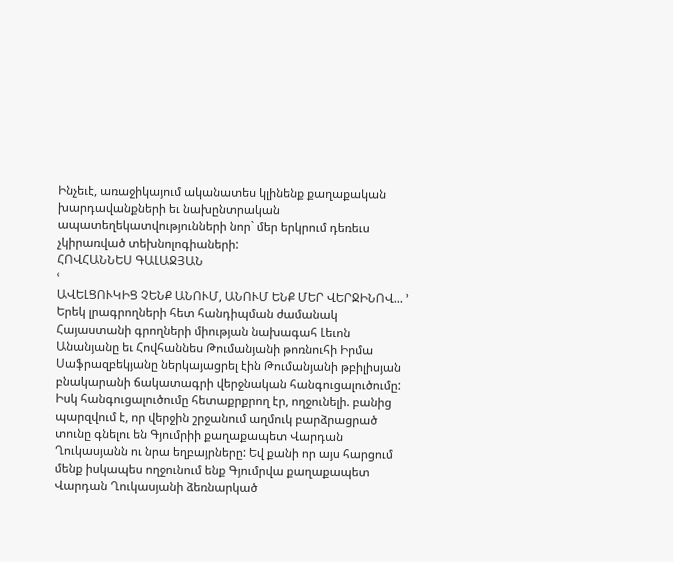Ինչեւէ, առաջիկայում ականատես կլինենք քաղաքական խարդավանքների եւ նախընտրական ապատեղեկատվությունների նոր` մեր երկրում դեռեւս չկիրառված տեխնոլոգիաների:
ՀՈՎՀԱՆՆԵՍ ԳԱԼԱՋՅԱՆ
ՙ
ԱՎԵԼՑՈՒԿԻՑ ՉԵՆՔ ԱՆՈՒՄ, ԱՆՈՒՄ ԵՆՔ ՄԵՐ ՎԵՐՋԻՆՈՎ... ՚
Երեկ լրագրողների հետ հանդիպման ժամանակ Հայաստանի գրողների միության նախագահ Լեւոն Անանյանը եւ Հովհաննես Թումանյանի թոռնուհի Իրմա Սաֆրազբեկյանը ներկայացրել էին Թումանյանի թբիլիսյան բնակարանի ճակատագրի վերջնական հանգուցալուծումը: Իսկ հանգուցալուծումը հետաքրքրող էր, ողջունելի. բանից պարզվում է, որ վերջին շրջանում աղմուկ բարձրացրած տունը գնելու են Գյումրիի քաղաքապետ Վարդան Ղուկասյանն ու նրա եղբայրները: Եվ քանի որ այս հարցում մենք իսկապես ողջունում ենք Գյումրվա քաղաքապետ Վարդան Ղուկասյանի ձեռնարկած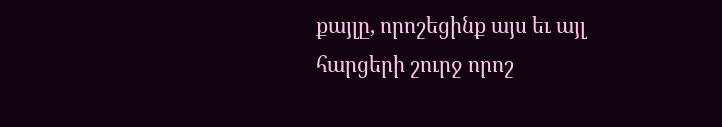քայլը, որոշեցինք այս եւ այլ հարցերի շուրջ որոշ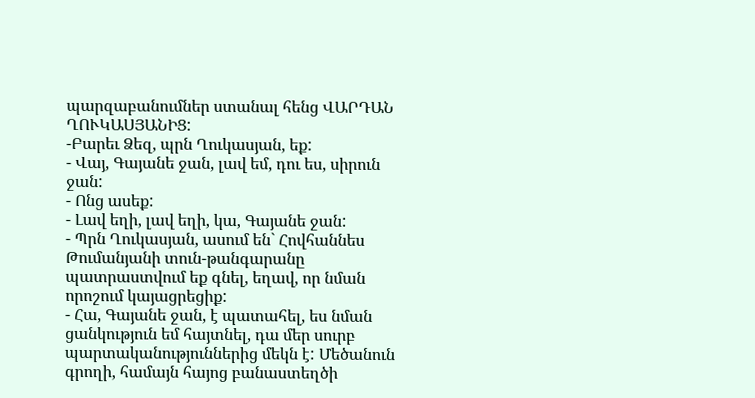պարզաբանումներ ստանալ հենց ՎԱՐԴԱՆ ՂՈՒԿԱՍՅԱՆԻՑ:
-Բարեւ Ձեզ, պրն Ղուկասյան, եք:
- Վայ, Գայանե ջան, լավ եմ, դու ես, սիրուն ջան:
- Ոնց ասեք:
- Լավ եղի, լավ եղի, կա, Գայանե ջան:
- Պրն Ղուկասյան, ասում են` Հովհաննես Թումանյանի տուն-թանգարանը պատրաստվում եք գնել, եղավ, որ նման որոշում կայացրեցիք:
- Հա, Գայանե ջան, է պատահել, ես նման ցանկություն եմ հայտնել, դա մեր սուրբ պարտականություններից մեկն է: Մեծանուն գրողի, համայն հայոց բանաստեղծի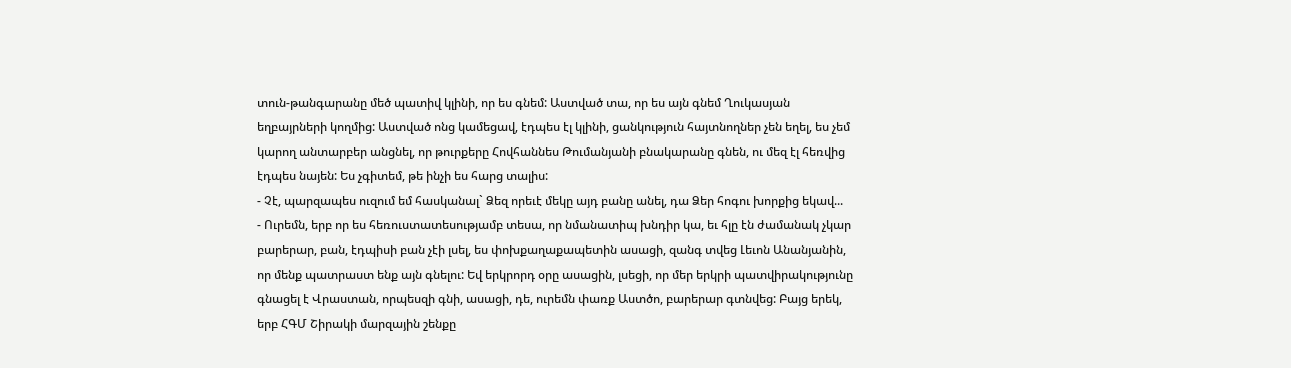տուն-թանգարանը մեծ պատիվ կլինի, որ ես գնեմ: Աստված տա, որ ես այն գնեմ Ղուկասյան եղբայրների կողմից: Աստված ոնց կամեցավ, էդպես էլ կլինի, ցանկություն հայտնողներ չեն եղել, ես չեմ կարող անտարբեր անցնել, որ թուրքերը Հովհաննես Թումանյանի բնակարանը գնեն, ու մեզ էլ հեռվից էդպես նայեն: Ես չգիտեմ, թե ինչի ես հարց տալիս:
- Չէ, պարզապես ուզում եմ հասկանալ` Ձեզ որեւէ մեկը այդ բանը անել, դա Ձեր հոգու խորքից եկավ...
- Ուրեմն, երբ որ ես հեռուստատեսությամբ տեսա, որ նմանատիպ խնդիր կա, եւ հլը էն ժամանակ չկար բարերար, բան, էդպիսի բան չէի լսել, ես փոխքաղաքապետին ասացի, զանգ տվեց Լեւոն Անանյանին, որ մենք պատրաստ ենք այն գնելու: Եվ երկրորդ օրը ասացին, լսեցի, որ մեր երկրի պատվիրակությունը գնացել է Վրաստան, որպեսզի գնի, ասացի, դե, ուրեմն փառք Աստծո, բարերար գտնվեց: Բայց երեկ, երբ ՀԳՄ Շիրակի մարզային շենքը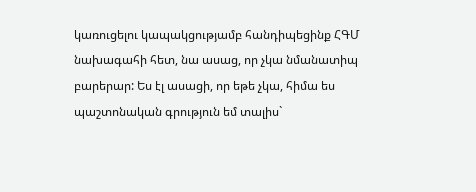կառուցելու կապակցությամբ հանդիպեցինք ՀԳՄ նախագահի հետ, նա ասաց, որ չկա նմանատիպ բարերար: Ես էլ ասացի, որ եթե չկա, հիմա ես պաշտոնական գրություն եմ տալիս`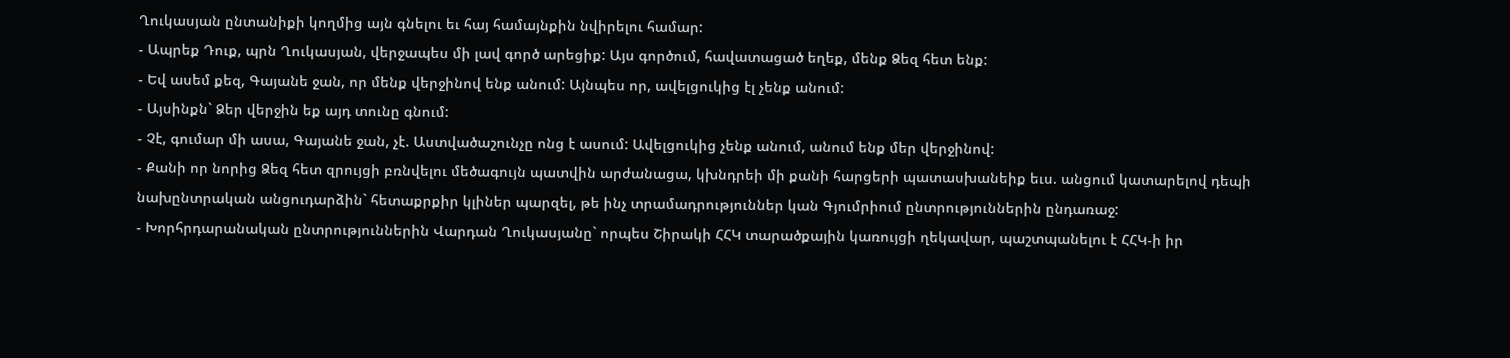Ղուկասյան ընտանիքի կողմից այն գնելու եւ հայ համայնքին նվիրելու համար:
- Ապրեք Դուք, պրն Ղուկասյան, վերջապես մի լավ գործ արեցիք: Այս գործում, հավատացած եղեք, մենք Ձեզ հետ ենք:
- Եվ ասեմ քեզ, Գայանե ջան, որ մենք վերջինով ենք անում: Այնպես որ, ավելցուկից էլ չենք անում:
- Այսինքն` Ձեր վերջին եք այդ տունը գնում:
- Չէ, գումար մի ասա, Գայանե ջան, չէ. Աստվածաշունչը ոնց է ասում: Ավելցուկից չենք անում, անում ենք մեր վերջինով:
- Քանի որ նորից Ձեզ հետ զրույցի բռնվելու մեծագույն պատվին արժանացա, կխնդրեի մի քանի հարցերի պատասխանեիք եւս. անցում կատարելով դեպի նախընտրական անցուդարձին` հետաքրքիր կլիներ պարզել, թե ինչ տրամադրություններ կան Գյումրիում ընտրություններին ընդառաջ:
- Խորհրդարանական ընտրություններին Վարդան Ղուկասյանը` որպես Շիրակի ՀՀԿ տարածքային կառույցի ղեկավար, պաշտպանելու է ՀՀԿ-ի իր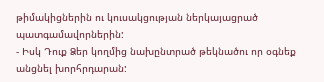թիմակիցներին ու կուսակցության ներկայացրած պատգամավորներին:
- Իսկ Դուք Ձեր կողմից նախընտրած թեկնածու որ օգնեք անցնել խորհրդարան: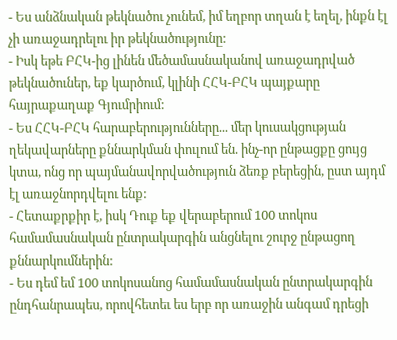- Ես անձնական թեկնածու չունեմ, իմ եղբոր տղան է եղել, ինքն էլ չի առաջադրելու իր թեկնածությունը:
- Իսկ եթե ԲՀԿ-ից լինեն մեծամասնականով առաջադրված թեկնածուներ, եք կարծում, կլինի ՀՀԿ-ԲՀԿ պայքարը հայրաքաղաք Գյումրիում:
- Ես ՀՀԿ-ԲՀԿ հարաբերությունները... մեր կուսակցության ղեկավարները քննարկման փուլում են. ինչ-որ ընթացքը ցույց կտա, ոնց որ պայմանավորվածություն ձեռք բերեցին, ըստ այդմ էլ առաջնորդվելու ենք:
- Հետաքրքիր է, իսկ Դուք եք վերաբերում 100 տոկոս համամասնական ընտրակարգին անցնելու շուրջ ընթացող քննարկումներին:
- Ես դեմ եմ 100 տոկոսանոց համամասնական ընտրակարգին ընդհանրապես, որովհետեւ ես երբ որ առաջին անգամ դրեցի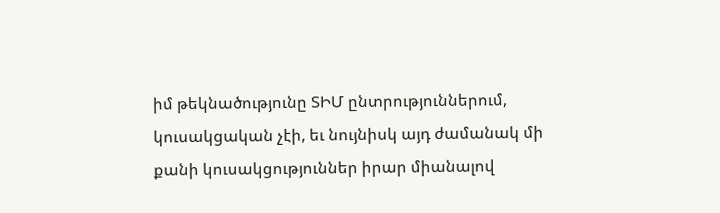իմ թեկնածությունը ՏԻՄ ընտրություններում, կուսակցական չէի, եւ նույնիսկ այդ ժամանակ մի քանի կուսակցություններ իրար միանալով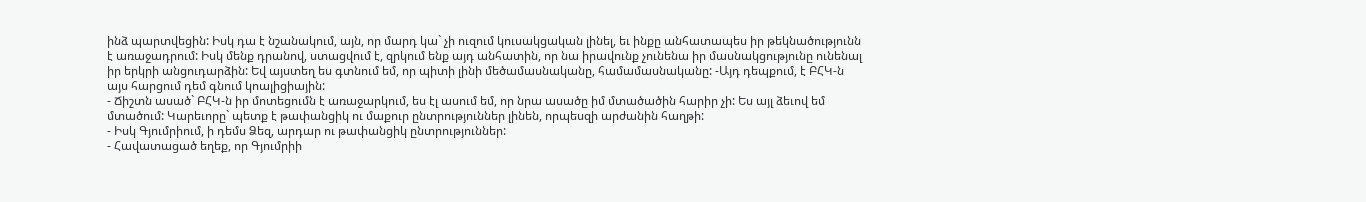ինձ պարտվեցին: Իսկ դա է նշանակում, այն, որ մարդ կա` չի ուզում կուսակցական լինել, եւ ինքը անհատապես իր թեկնածությունն է առաջադրում: Իսկ մենք դրանով, ստացվում է, զրկում ենք այդ անհատին, որ նա իրավունք չունենա իր մասնակցությունը ունենալ իր երկրի անցուդարձին: Եվ այստեղ ես գտնում եմ, որ պիտի լինի մեծամասնականը, համամասնականը: -Այդ դեպքում, է ԲՀԿ-ն այս հարցում դեմ գնում կոալիցիային:
- Ճիշտն ասած` ԲՀԿ-ն իր մոտեցումն է առաջարկում, ես էլ ասում եմ, որ նրա ասածը իմ մտածածին հարիր չի: Ես այլ ձեւով եմ մտածում: Կարեւորը` պետք է թափանցիկ ու մաքուր ընտրություններ լինեն, որպեսզի արժանին հաղթի:
- Իսկ Գյումրիում, ի դեմս Ձեզ, արդար ու թափանցիկ ընտրություններ:
- Հավատացած եղեք, որ Գյումրիի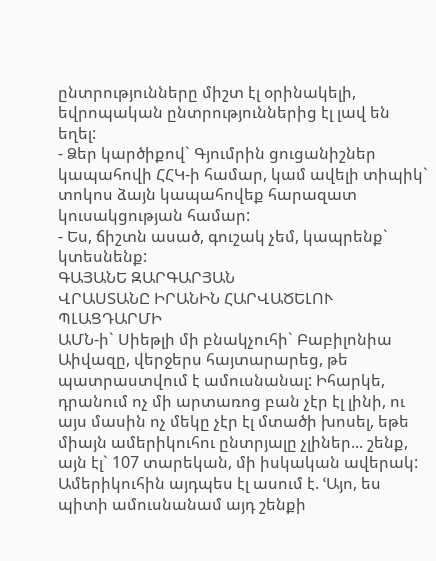ընտրությունները միշտ էլ օրինակելի, եվրոպական ընտրություններից էլ լավ են եղել:
- Ձեր կարծիքով` Գյումրին ցուցանիշներ կապահովի ՀՀԿ-ի համար, կամ ավելի տիպիկ` տոկոս ձայն կապահովեք հարազատ կուսակցության համար:
- Ես, ճիշտն ասած, գուշակ չեմ, կապրենք` կտեսնենք:
ԳԱՅԱՆԵ ԶԱՐԳԱՐՅԱՆ
ՎՐԱՍՏԱՆԸ ԻՐԱՆԻՆ ՀԱՐՎԱԾԵԼՈՒ ՊԼԱՑԴԱՐՄԻ
ԱՄՆ-ի` Սիեթլի մի բնակչուհի` Բաբիլոնիա Աիվազը, վերջերս հայտարարեց, թե պատրաստվում է ամուսնանալ: Իհարկե, դրանում ոչ մի արտառոց բան չէր էլ լինի, ու այս մասին ոչ մեկը չէր էլ մտածի խոսել, եթե միայն ամերիկուհու ընտրյալը չլիներ... շենք, այն էլ` 107 տարեկան, մի իսկական ավերակ: Ամերիկուհին այդպես էլ ասում է. ՙԱյո, ես պիտի ամուսնանամ այդ շենքի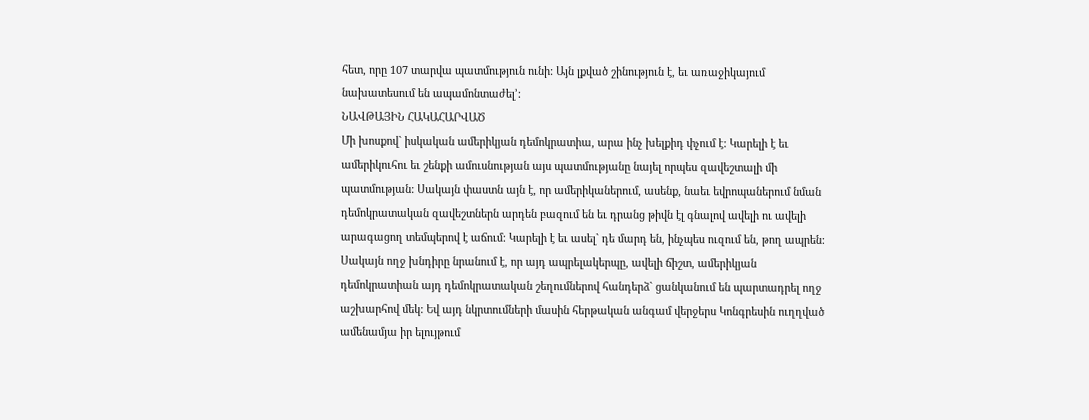հետ, որը 107 տարվա պատմություն ունի: Այն լքված շինություն է, եւ առաջիկայում նախատեսում են ապամոնտաժել՚:
ՆԱՎԹԱՅԻՆ ՀԱԿԱՀԱՐՎԱԾ
Մի խոսքով` իսկական ամերիկյան դեմոկրատիա, արա ինչ խելքիդ փչում է: Կարելի է եւ ամերիկուհու եւ շենքի ամուսնության այս պատմությանը նայել որպես զավեշտալի մի պատմության: Սակայն փաստն այն է, որ ամերիկաներում, ասենք, նաեւ եվրոպաներում նման դեմոկրատական զավեշտներն արդեն բազում են եւ դրանց թիվն էլ գնալով ավելի ու ավելի արագացող տեմպերով է աճում: Կարելի է եւ ասել` դե մարդ են, ինչպես ուզում են, թող ապրեն: Սակայն ողջ խնդիրը նրանում է, որ այդ ապրելակերպը, ավելի ճիշտ, ամերիկյան դեմոկրատիան այդ դեմոկրատական շեղումներով հանդերձ` ցանկանում են պարտադրել ողջ աշխարհով մեկ: Եվ այդ նկրտումների մասին հերթական անգամ վերջերս Կոնգրեսին ուղղված ամենամյա իր ելույթում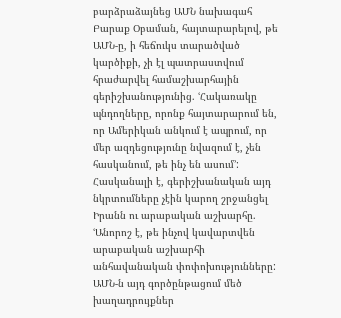բարձրաձայնեց ԱՄՆ նախագահ Բարաք Օբաման, հայտարարելով, թե ԱՄՆ-ը, ի հեճուկս տարածված կարծիքի, չի էլ պատրաստվում հրաժարվել համաշխարհային գերիշխանությունից. ՙՀակառակը պնդողները, որոնք հայտարարում են, որ Ամերիկան անկում է ապրում, որ մեր ազդեցությունը նվազում է, չեն հասկանում, թե ինչ են ասում՚: Հասկանալի է, գերիշխանական այդ նկրտումները չէին կարող շրջանցել Իրանն ու արաբական աշխարհը. ՙԱնորոշ է, թե ինչով կավարտվեն արաբական աշխարհի անհավանական փոփոխությունները: ԱՄՆ-ն այդ գործընթացում մեծ խաղադրույքներ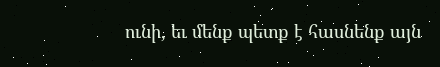ունի, եւ մենք պետք է հասնենք այն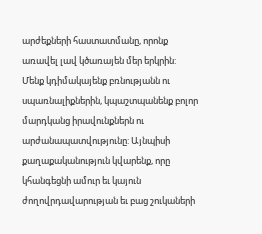արժեքների հաստատմանը, որոնք առավել լավ կծառայեն մեր երկրին: Մենք կդիմակայենք բռնությանն ու սպառնալիքներին, կպաշտպանենք բոլոր մարդկանց իրավունքներն ու արժանապատվությունը: Այնպիսի քաղաքականություն կվարենք, որը կհանգեցնի ամուր եւ կայուն ժողովրդավարության եւ բաց շուկաների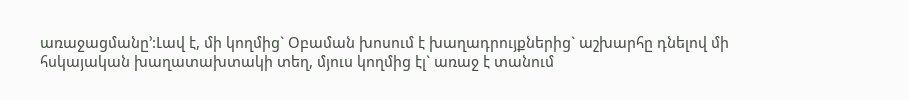առաջացմանը՚:Լավ է, մի կողմից` Օբաման խոսում է խաղադրույքներից` աշխարհը դնելով մի հսկայական խաղատախտակի տեղ, մյուս կողմից էլ` առաջ է տանում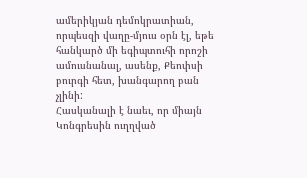ամերիկյան դեմոկրատիան, որպեսզի վաղը-մյուս օրն էլ, եթե հանկարծ մի եգիպտուհի որոշի ամուսնանալ, ասենք, Քեոփսի բուրգի հետ, խանգարող բան չլինի:
Հասկանալի է նաեւ, որ միայն Կոնգրեսին ուղղված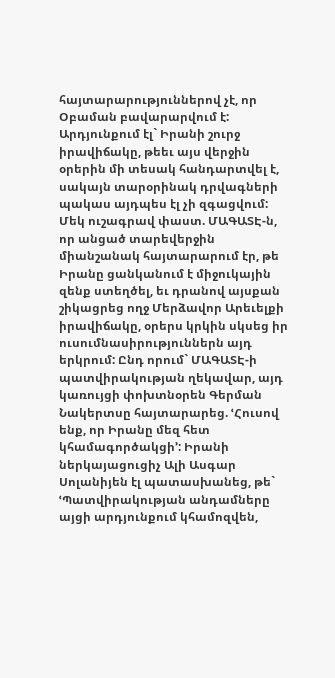հայտարարություններով չէ, որ Օբաման բավարարվում է: Արդյունքում էլ` Իրանի շուրջ իրավիճակը, թեեւ այս վերջին օրերին մի տեսակ հանդարտվել է, սակայն տարօրինակ դրվագների պակաս այդպես էլ չի զգացվում: Մեկ ուշագրավ փաստ. ՄԱԳԱՏԷ-ն, որ անցած տարեվերջին միանշանակ հայտարարում էր, թե Իրանը ցանկանում է միջուկային զենք ստեղծել, եւ դրանով այսքան շիկացրեց ողջ Մերձավոր Արեւելքի իրավիճակը, օրերս կրկին սկսեց իր ուսումնասիրություններն այդ երկրում: Ընդ որում` ՄԱԳԱՏԷ-ի պատվիրակության ղեկավար, այդ կառույցի փոխտնօրեն Գերման Նակերտսը հայտարարեց. ՙՀուսով ենք, որ Իրանը մեզ հետ կհամագործակցի՚: Իրանի ներկայացուցիչ Ալի Ասգար Սոլանիյեն էլ պատասխանեց, թե` ՙՊատվիրակության անդամները այցի արդյունքում կհամոզվեն,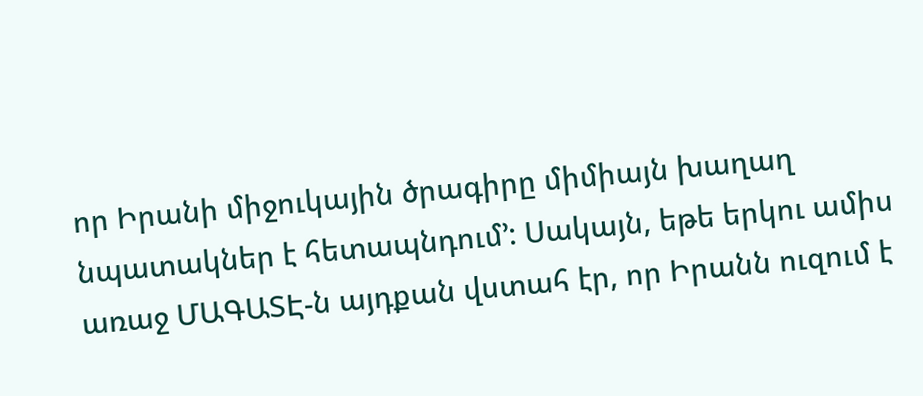որ Իրանի միջուկային ծրագիրը միմիայն խաղաղ նպատակներ է հետապնդում՚: Սակայն, եթե երկու ամիս առաջ ՄԱԳԱՏԷ-ն այդքան վստահ էր, որ Իրանն ուզում է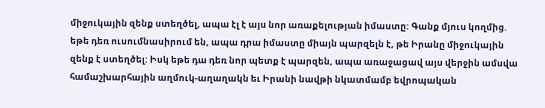միջուկային զենք ստեղծել, ապա էլ է այս նոր առաքելության իմաստը: Գանք մյուս կողմից. եթե դեռ ուսումնասիրում են, ապա դրա իմաստը միայն պարզելն է, թե Իրանը միջուկային զենք է ստեղծել: Իսկ եթե դա դեռ նոր պետք է պարզեն, ապա առաջացավ այս վերջին ամսվա համաշխարհային աղմուկ-աղաղակն եւ Իրանի նավթի նկատմամբ եվրոպական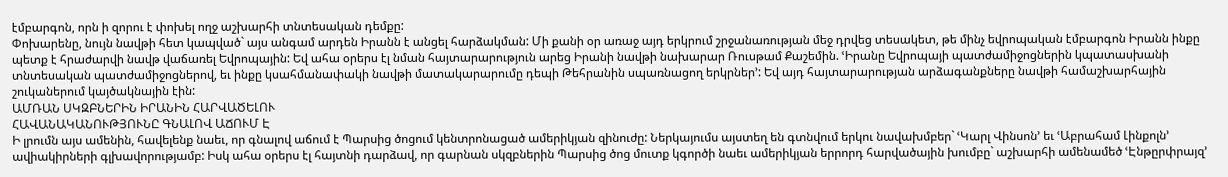էմբարգոն, որն ի զորու է փոխել ողջ աշխարհի տնտեսական դեմքը:
Փոխարենը, նույն նավթի հետ կապված` այս անգամ արդեն Իրանն է անցել հարձակման: Մի քանի օր առաջ այդ երկրում շրջանառության մեջ դրվեց տեսակետ, թե մինչ եվրոպական էմբարգոն Իրանն ինքը պետք է հրաժարվի նավթ վաճառել Եվրոպային: Եվ ահա օրերս էլ նման հայտարարություն արեց Իրանի նավթի նախարար Ռուսթամ Քաշեմին. ՙԻրանը Եվրոպայի պատժամիջոցներին կպատասխանի տնտեսական պատժամիջոցներով, եւ ինքը կսահմանափակի նավթի մատակարարումը դեպի Թեհրանին սպառնացող երկրներ՚: Եվ այդ հայտարարության արձագանքները նավթի համաշխարհային շուկաներում կայծակնային էին:
ԱՄՌԱՆ ՍԿԶԲՆԵՐԻՆ ԻՐԱՆԻՆ ՀԱՐՎԱԾԵԼՈՒ
ՀԱՎԱՆԱԿԱՆՈՒԹՅՈՒՆԸ ԳՆԱԼՈՎ ԱՃՈՒՄ Է
Ի լրումն այս ամենին, հավելենք նաեւ, որ գնալով աճում է Պարսից ծոցում կենտրոնացած ամերիկյան զինուժը: Ներկայումս այստեղ են գտնվում երկու նավախմբեր` ՙԿարլ Վինսոն՚ եւ ՙԱբրահամ Լինքոլն՚ ավիակիրների գլխավորությամբ: Իսկ ահա օրերս էլ հայտնի դարձավ, որ գարնան սկզբներին Պարսից ծոց մուտք կգործի նաեւ ամերիկյան երրորդ հարվածային խումբը` աշխարհի ամենամեծ ՙԷնթըրփրայզ՚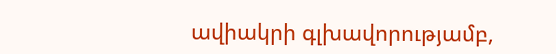ավիակրի գլխավորությամբ,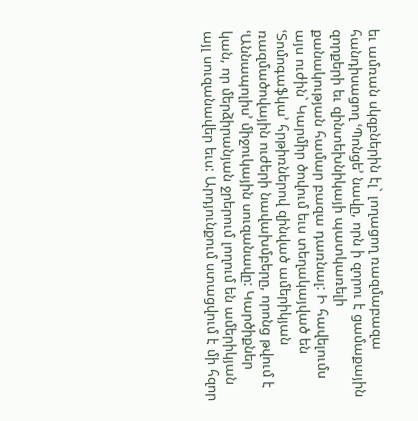եւ ամռան սկզբներին էլ` լողացող ռազմաբազա հանդիսացող ՙՊոնցե՚ նավը, որն ի զորու է ցամաքային զորքերի եւ զինտեխնիկայի պատկառելի քանակության համար բազա դառնալ: Ի հավելումս այս ուժին` Կարմիր ծովում եւս տեղակայված են ՙՏոմոգաֆկա՚ հրթիռներով զինված ամերիկյան ռազմածովային ուժերի նավախմբերը, որոնց թվում է ՙԱննապոլիս՚ միջուկային սուզանավը: Կարծիքներ կան, որ մերձիրանյան ջրերում լողում են ամերիկյան այլ սուզանավեր եւս: Արդյունքում ստացվում է մի հզոր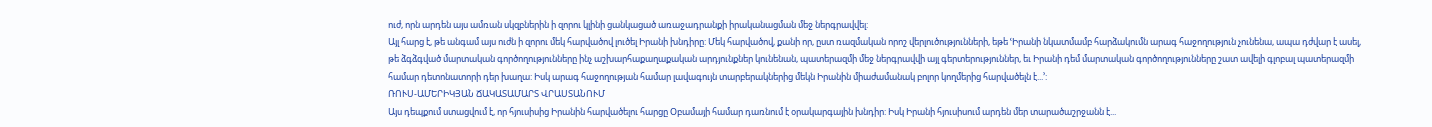ուժ, որն արդեն այս ամռան սկզբներին ի զորու կլինի ցանկացած առաջադրանքի իրականացման մեջ ներգրավվել:
Այլ հարց է, թե անգամ այս ուժն ի զորու մեկ հարվածով լուծել Իրանի խնդիրը: Մեկ հարվածով, քանի որ, ըստ ռազմական որոշ վերլուծությունների, եթե ՙԻրանի նկատմամբ հարձակումն արագ հաջողություն չունենա, ապա դժվար է ասել, թե ձգձգված մարտական գործողությունները ինչ աշխարհաքաղաքական արդյունքներ կունենան, պատերազմի մեջ ներգրավվի այլ գերտերություններ, եւ Իրանի դեմ մարտական գործողությունները շատ ավելի գլոբալ պատերազմի համար դետոնատորի դեր խաղա: Իսկ արագ հաջողության համար լավագույն տարբերակներից մեկն Իրանին միաժամանակ բոլոր կողմերից հարվածելն է...՚:
ՌՈՒՍ-ԱՄԵՐԻԿՅԱՆ ՃԱԿԱՏԱՄԱՐՏ ՎՐԱՍՏԱՆՈՒՄ
Այս դեպքում ստացվում է, որ հյուսիսից Իրանին հարվածելու հարցը Օբամայի համար դառնում է օրակարգային խնդիր: Իսկ Իրանի հյուսիսում արդեն մեր տարածաշրջանն է...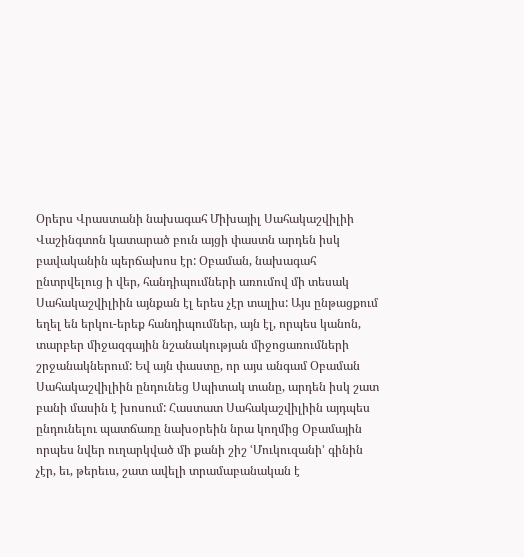Օրերս Վրաստանի նախագահ Միխայիլ Սահակաշվիլիի Վաշինգտոն կատարած բուն այցի փաստն արդեն իսկ բավականին պերճախոս էր: Օբաման, նախագահ ընտրվելուց ի վեր, հանդիպումների առումով մի տեսակ Սահակաշվիլիին այնքան էլ երես չէր տալիս: Այս ընթացքում եղել են երկու-երեք հանդիպումներ, այն էլ, որպես կանոն, տարբեր միջազգային նշանակության միջոցառումների շրջանակներում: Եվ այն փաստը, որ այս անգամ Օբաման Սահակաշվիլիին ընդունեց Սպիտակ տանը, արդեն իսկ շատ բանի մասին է խոսում: Հաստատ Սահակաշվիլիին այդպես ընդունելու պատճառը նախօրեին նրա կողմից Օբամային որպես նվեր ուղարկված մի քանի շիշ ՙՄուկուզանի՚ գինին չէր, եւ, թերեւս, շատ ավելի տրամաբանական է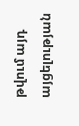թվում այդ այցելության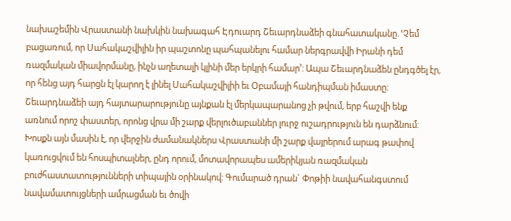նախաշեմին Վրաստանի նախկին նախագահ Էդուարդ Շեւարդնաձեի գնահատականը. ՙՉեմ բացառում, որ Սահակաշվիլին իր պաշտոնը պահպանելու համար ներգրավվի Իրանի դեմ ռազմական միավորմանը, ինչն աղետալի կլինի մեր երկրի համար՚: Ապա Շեւարդնաձեն ընդգծել էր, որ հենց այդ հարցն էլ կարող է լինել Սահակաշվիլիի եւ Օբամայի հանդիպման իմաստը:
Շեւարդնաձեի այդ հայտարարությունը այնքան էլ մերկապարանոց չի թվում, երբ հաշվի ենք առնում որոշ փաստեր, որոնց վրա մի շարք վերլուծաբաններ լուրջ ուշադրություն են դարձնում: Խոսքն այն մասին է, որ վերջին ժամանակներս Վրաստանի մի շարք վայրերում արագ թափով կառուցվում են հոսպիտալներ, ընդ որում, մոտավորապես ամերիկյան ռազմական բուժհաստատությունների տիպային օրինակով: Գումարած դրան` Փոթիի նավահանգստում նավամատույցների ամրացման եւ ծովի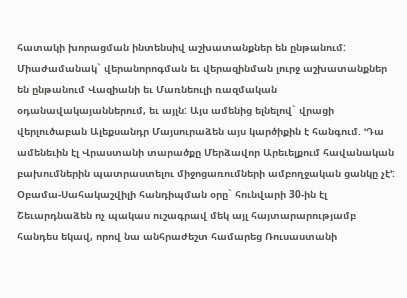հատակի խորացման ինտենսիվ աշխատանքներ են ընթանում: Միաժամանակ` վերանորոգման եւ վերազինման լուրջ աշխատանքներ են ընթանում Վազիանի եւ Մառնեուլի ռազմական օդանավակայաններում, եւ այլն: Այս ամենից ելնելով` վրացի վերլուծաբան Ալեքսանդր Մայսուրաձեն այս կարծիքին է հանգում. ՙԴա ամենեւին էլ Վրաստանի տարածքը Մերձավոր Արեւելքում հավանական բախումներին պատրաստելու միջոցառումների ամբողջական ցանկը չէ՚:
Օբամա-Սահակաշվիլի հանդիպման օրը` հունվարի 30-ին էլ Շեւարդնաձեն ոչ պակաս ուշագրավ մեկ այլ հայտարարությամբ հանդես եկավ, որով նա անհրաժեշտ համարեց Ռուսաստանի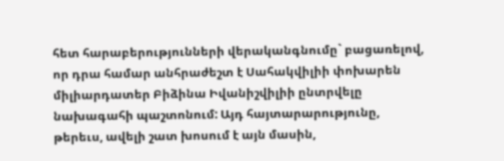հետ հարաբերությունների վերականգնումը` բացառելով, որ դրա համար անհրաժեշտ է Սահակվիլիի փոխարեն միլիարդատեր Բիձինա Իվանիշվիլիի ընտրվելը նախագահի պաշտոնում: Այդ հայտարարությունը, թերեւս, ավելի շատ խոսում է այն մասին,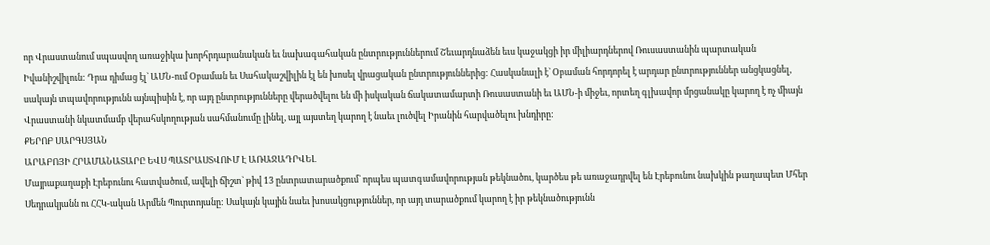որ Վրաստանում սպասվող առաջիկա խորհրդարանական եւ նախագահական ընտրություններում Շեւարդնաձեն եւս կաջակցի իր միլիարդներով Ռուսաստանին պարտական Իվանիշվիլուն: Դրա դիմաց էլ` ԱՄՆ-ում Օբաման եւ Սահակաշվիլին էլ են խոսել վրացական ընտրություններից: Հասկանալի է` Օբաման հորդորել է արդար ընտրություններ անցկացնել, սակայն տպավորությունն այնպիսին է, որ այդ ընտրությունները վերածվելու են մի իսկական ճակատամարտի Ռուսաստանի եւ ԱՄՆ-ի միջեւ, որտեղ գլխավոր մրցանակը կարող է ոչ միայն Վրաստանի նկատմամբ վերահսկողության սահմանումը լինել, այլ այստեղ կարող է նաեւ լուծվել Իրանին հարվածելու խնդիրը:
ՔԵՐՈԲ ՍԱՐԳՍՅԱՆ
ԱՐԱԲՈՅԻ ՀՐԱՄԱՆԱՏԱՐԸ ԵՎՍ ՊԱՏՐԱՍՏՎՈՒՄ Է ԱՌԱՋԱԴՐՎԵԼ
Մայրաքաղաքի Էրեբունու հատվածում, ավելի ճիշտ` թիվ 13 ընտրատարածքում` որպես պատգամավորության թեկնածու, կարծես թե առաջադրվել են Էրեբունու նախկին թաղապետ Մհեր Սեդրակյանն ու ՀՀԿ-ական Արմեն Պուրտոյանը: Սակայն կային նաեւ խոսակցություններ, որ այդ տարածքում կարող է իր թեկնածությունն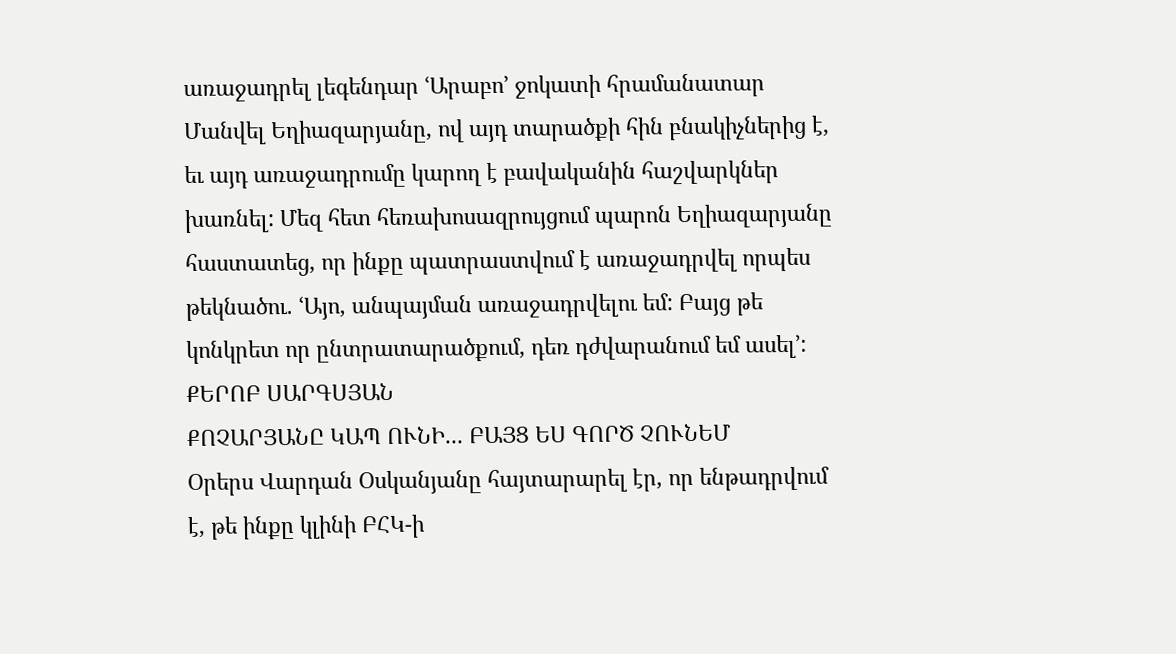առաջադրել լեգենդար ՙԱրաբո՚ ջոկատի հրամանատար Մանվել Եղիազարյանը, ով այդ տարածքի հին բնակիչներից է, եւ այդ առաջադրումը կարող է բավականին հաշվարկներ խառնել: Մեզ հետ հեռախոսազրույցում պարոն Եղիազարյանը հաստատեց, որ ինքը պատրաստվում է առաջադրվել որպես թեկնածու. ՙԱյո, անպայման առաջադրվելու եմ: Բայց թե կոնկրետ որ ընտրատարածքում, դեռ դժվարանում եմ ասել՚:
ՔԵՐՈԲ ՍԱՐԳՍՅԱՆ
ՔՈՉԱՐՅԱՆԸ ԿԱՊ ՈՒՆԻ... ԲԱՅՑ ԵՍ ԳՈՐԾ ՉՈՒՆԵՄ
Օրերս Վարդան Օսկանյանը հայտարարել էր, որ ենթադրվում է, թե ինքը կլինի ԲՀԿ-ի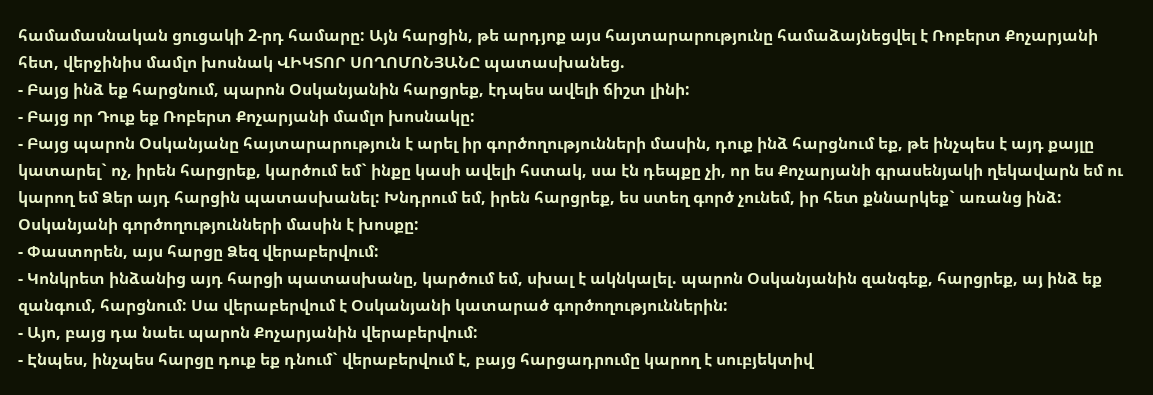համամասնական ցուցակի 2-րդ համարը: Այն հարցին, թե արդյոք այս հայտարարությունը համաձայնեցվել է Ռոբերտ Քոչարյանի հետ, վերջինիս մամլո խոսնակ ՎԻԿՏՈՐ ՍՈՂՈՄՈՆՅԱՆԸ պատասխանեց.
- Բայց ինձ եք հարցնում, պարոն Օսկանյանին հարցրեք, էդպես ավելի ճիշտ լինի:
- Բայց որ Դուք եք Ռոբերտ Քոչարյանի մամլո խոսնակը:
- Բայց պարոն Օսկանյանը հայտարարություն է արել իր գործողությունների մասին, դուք ինձ հարցնում եք, թե ինչպես է այդ քայլը կատարել` ոչ, իրեն հարցրեք, կարծում եմ` ինքը կասի ավելի հստակ, սա էն դեպքը չի, որ ես Քոչարյանի գրասենյակի ղեկավարն եմ ու կարող եմ Ձեր այդ հարցին պատասխանել: Խնդրում եմ, իրեն հարցրեք, ես ստեղ գործ չունեմ, իր հետ քննարկեք` առանց ինձ: Օսկանյանի գործողությունների մասին է խոսքը:
- Փաստորեն, այս հարցը Ձեզ վերաբերվում:
- Կոնկրետ ինձանից այդ հարցի պատասխանը, կարծում եմ, սխալ է ակնկալել. պարոն Օսկանյանին զանգեք, հարցրեք, այ ինձ եք զանգում, հարցնում: Սա վերաբերվում է Օսկանյանի կատարած գործողություններին:
- Այո, բայց դա նաեւ պարոն Քոչարյանին վերաբերվում:
- Էնպես, ինչպես հարցը դուք եք դնում` վերաբերվում է, բայց հարցադրումը կարող է սուբյեկտիվ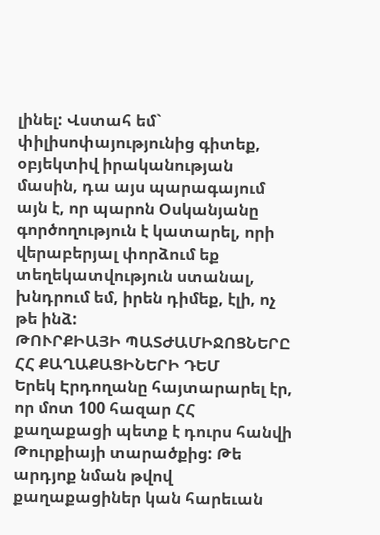լինել: Վստահ եմ` փիլիսոփայությունից գիտեք, օբյեկտիվ իրականության մասին, դա այս պարագայում այն է, որ պարոն Օսկանյանը գործողություն է կատարել, որի վերաբերյալ փորձում եք տեղեկատվություն ստանալ, խնդրում եմ, իրեն դիմեք, էլի, ոչ թե ինձ:
ԹՈՒՐՔԻԱՅԻ ՊԱՏԺԱՄԻՋՈՑՆԵՐԸ ՀՀ ՔԱՂԱՔԱՑԻՆԵՐԻ ԴԵՄ
Երեկ Էրդողանը հայտարարել էր, որ մոտ 100 հազար ՀՀ քաղաքացի պետք է դուրս հանվի Թուրքիայի տարածքից: Թե արդյոք նման թվով քաղաքացիներ կան հարեւան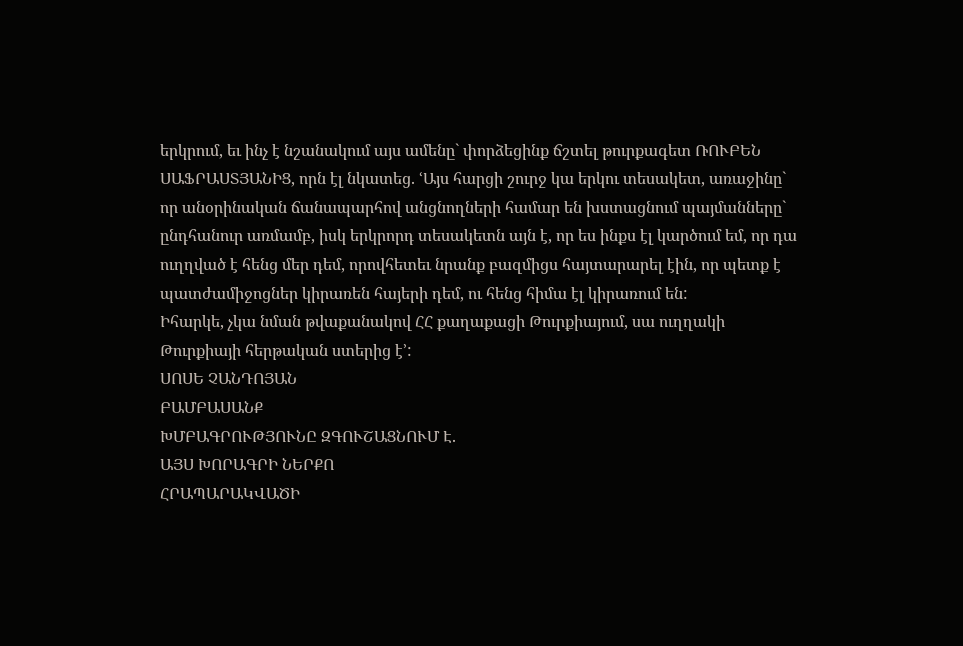երկրում, եւ ինչ է նշանակում այս ամենը` փորձեցինք ճշտել թուրքագետ ՌՈՒԲԵՆ ՍԱՖՐԱՍՏՅԱՆԻՑ, որն էլ նկատեց. ՙԱյս հարցի շուրջ կա երկու տեսակետ, առաջինը` որ անօրինական ճանապարհով անցնողների համար են խստացնում պայմանները` ընդհանուր առմամբ, իսկ երկրորդ տեսակետն այն է, որ ես ինքս էլ կարծում եմ, որ դա ուղղված է հենց մեր դեմ, որովհետեւ նրանք բազմիցս հայտարարել էին, որ պետք է պատժամիջոցներ կիրառեն հայերի դեմ, ու հենց հիմա էլ կիրառում են:
Իհարկե, չկա նման թվաքանակով ՀՀ քաղաքացի Թուրքիայում, սա ուղղակի Թուրքիայի հերթական ստերից է՚:
ՍՈՍԵ ՉԱՆԴՈՅԱՆ
ԲԱՄԲԱՍԱՆՔ
ԽՄԲԱԳՐՈՒԹՅՈՒՆԸ ԶԳՈՒՇԱՑՆՈՒՄ Է.
ԱՅՍ ԽՈՐԱԳՐԻ ՆԵՐՔՈ
ՀՐԱՊԱՐԱԿՎԱԾԻ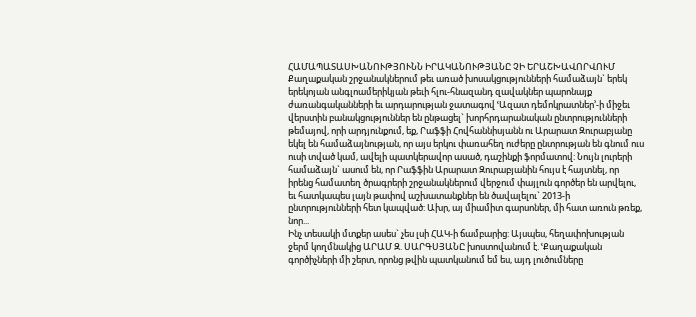ՀԱՄԱՊԱՏԱՍԽԱՆՈՒԹՅՈՒՆՆ ԻՐԱԿԱՆՈՒԹՅԱՆԸ ՉԻ ԵՐԱՇԽԱՎՈՐՎՈՒՄ
Քաղաքական շրջանակներում թեւ առած խոսակցությունների համաձայն` երեկ երեկոյան անգլոամերիկյան թեւի հլու-հնազանդ զավակներ պարոնայք ժառանգականների եւ արդարության ջատագով ՙԱզատ դեմոկրատներ՚-ի միջեւ վերստին բանակցություններ են ընթացել` խորհրդարանական ընտրությունների թեմայով, որի արդյունքում, եք, Րաֆֆի Հովհաննիսյանն ու Արարատ Զուրաբյանը եկել են համաձայնության, որ այս երկու փառահեղ ուժերը ընտրության են գնում ուս ուսի տված կամ, ավելի պատկերավոր ասած, դաշինքի ֆորմատով: Նույն լուրերի համաձայն` ասում են, որ Րաֆֆին Արարատ Զուրաբյանին հույս է հայտնել, որ իրենց համատեղ ծրագրերի շրջանակներում վերջում փայլուն գործեր են արվելու, եւ հատկապես լայն թափով աշխատանքներ են ծավալելու` 2013-ի ընտրությունների հետ կապված: Ախր, այ միամիտ գարսոներ, մի հատ առուն թռեք, նոր...
Ինչ տեսակի մտքեր ասես` չես լսի ՀԱԿ-ի ճամբարից: Այսպես, հեղափոխության ջերմ կողմնակից ԱՐԱՄ Զ. ՍԱՐԳՍՅԱՆԸ խոստովանում է. ՙՔաղաքական գործիչների մի շերտ, որոնց թվին պատկանում եմ ես, այդ լուծումները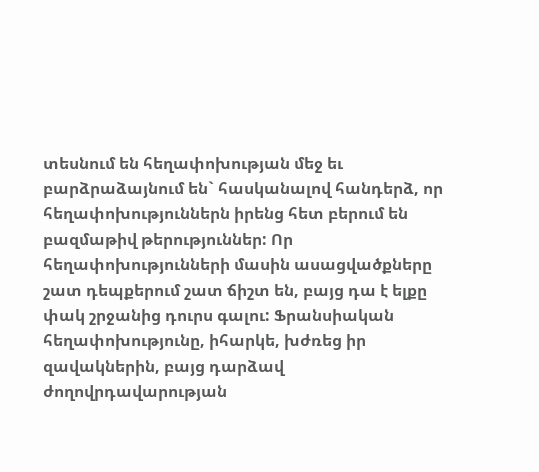տեսնում են հեղափոխության մեջ եւ բարձրաձայնում են` հասկանալով հանդերձ, որ հեղափոխություններն իրենց հետ բերում են բազմաթիվ թերություններ: Որ հեղափոխությունների մասին ասացվածքները շատ դեպքերում շատ ճիշտ են, բայց դա է ելքը փակ շրջանից դուրս գալու: Ֆրանսիական հեղափոխությունը, իհարկե, խժռեց իր զավակներին, բայց դարձավ ժողովրդավարության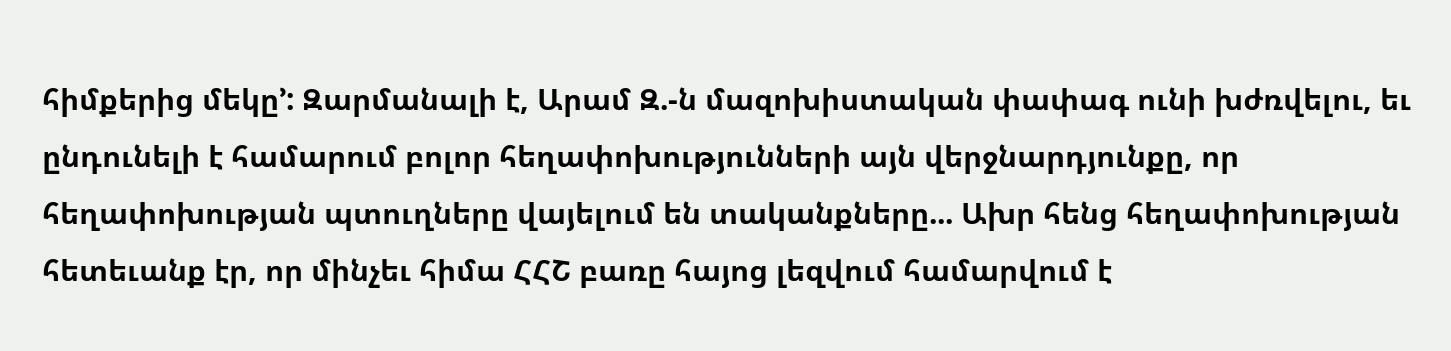հիմքերից մեկը՚: Զարմանալի է, Արամ Զ.-ն մազոխիստական փափագ ունի խժռվելու, եւ ընդունելի է համարում բոլոր հեղափոխությունների այն վերջնարդյունքը, որ հեղափոխության պտուղները վայելում են տականքները... Ախր հենց հեղափոխության հետեւանք էր, որ մինչեւ հիմա ՀՀՇ բառը հայոց լեզվում համարվում է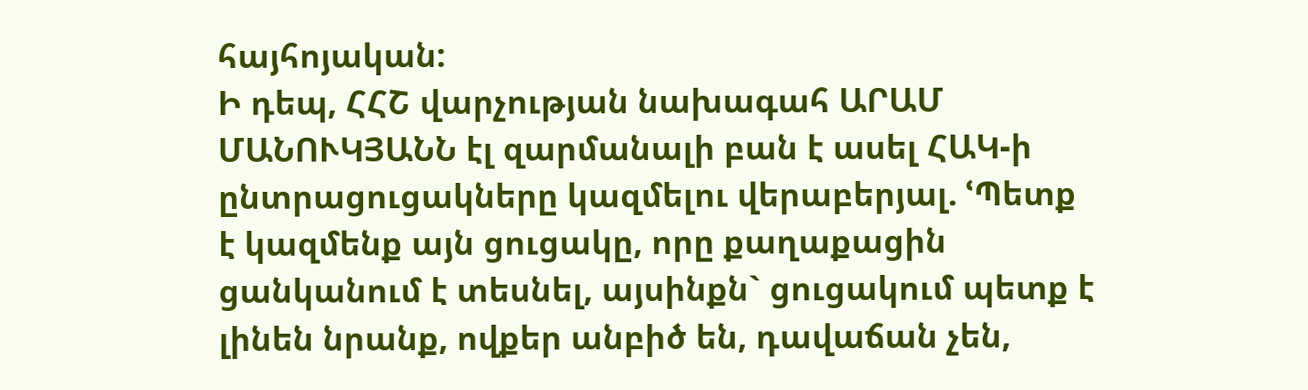հայհոյական:
Ի դեպ, ՀՀՇ վարչության նախագահ ԱՐԱՄ ՄԱՆՈՒԿՅԱՆՆ էլ զարմանալի բան է ասել ՀԱԿ-ի ընտրացուցակները կազմելու վերաբերյալ. ՙՊետք է կազմենք այն ցուցակը, որը քաղաքացին ցանկանում է տեսնել, այսինքն` ցուցակում պետք է լինեն նրանք, ովքեր անբիծ են, դավաճան չեն,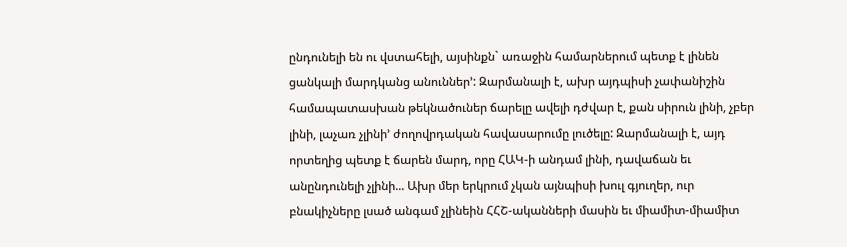ընդունելի են ու վստահելի, այսինքն` առաջին համարներում պետք է լինեն ցանկալի մարդկանց անուններ՚: Զարմանալի է, ախր այդպիսի չափանիշին համապատասխան թեկնածուներ ճարելը ավելի դժվար է, քան սիրուն լինի, չբեր լինի, լաչառ չլինի՚ ժողովրդական հավասարումը լուծելը: Զարմանալի է, այդ որտեղից պետք է ճարեն մարդ, որը ՀԱԿ-ի անդամ լինի, դավաճան եւ անընդունելի չլինի... Ախր մեր երկրում չկան այնպիսի խուլ գյուղեր, ուր բնակիչները լսած անգամ չլինեին ՀՀՇ-ականների մասին եւ միամիտ-միամիտ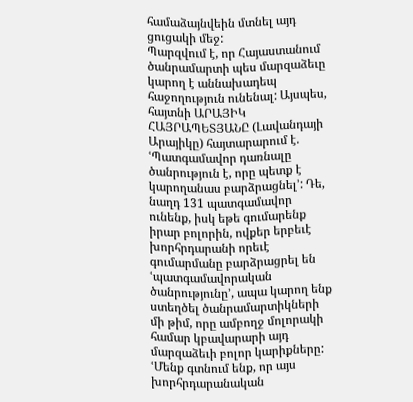համաձայնվեին մտնել այդ ցուցակի մեջ:
Պարզվում է, որ Հայաստանում ծանրամարտի պես մարզաձեւը կարող է աննախադեպ հաջողություն ունենալ: Այսպես, հայտնի ԱՐԱՅԻԿ ՀԱՅՐԱՊԵՏՅԱՆԸ (Լավանդայի Արայիկը) հայտարարում է. ՙՊատգամավոր դառնալը ծանրություն է, որը պետք է կարողանաս բարձրացնել՚: Դե, նաղդ 131 պատգամավոր ունենք, իսկ եթե գումարենք իրար բոլորին, ովքեր երբեւէ խորհրդարանի որեւէ գումարմանը բարձրացրել են ՙպատգամավորական ծանրությունը՚, ապա կարող ենք ստեղծել ծանրամարտիկների մի թիմ, որը ամբողջ մոլորակի համար կբավարարի այդ մարզաձեւի բոլոր կարիքները:
ՙՄենք գտնում ենք, որ այս խորհրդարանական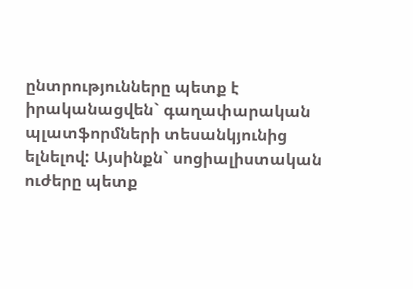ընտրությունները պետք է իրականացվեն` գաղափարական պլատֆորմների տեսանկյունից ելնելով: Այսինքն` սոցիալիստական ուժերը պետք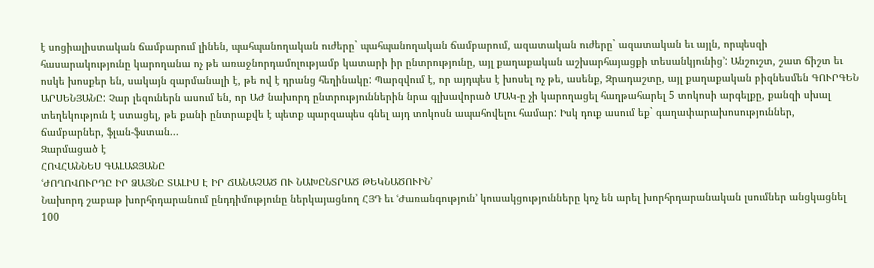է սոցիալիստական ճամբարում լինեն, պահպանողական ուժերը` պահպանողական ճամբարում, ազատական ուժերը` ազատական եւ այլն, որպեսզի հասարակությունը կարողանա ոչ թե առաջնորդամոլությամբ կատարի իր ընտրությունը, այլ քաղաքական աշխարհայացքի տեսանկյունից՚: Անշուշտ, շատ ճիշտ եւ ոսկե խոսքեր են, սակայն զարմանալի է, թե ով է դրանց հեղինակը: Պարզվում է, որ այդպես է խոսել ոչ թե, ասենք, Զրադաշտը, այլ քաղաքական բիզնեսմեն ԳՈՒՐԳԵՆ ԱՐՍԵՆՅԱՆԸ: Չար լեզուներն ասում են, որ ԱԺ նախորդ ընտրություններին նրա գլխավորած ՄԱԿ-ը չի կարողացել հաղթահարել 5 տոկոսի արգելքը, քանզի սխալ տեղեկություն է ստացել, թե քանի ընտրաքվե է պետք պարզապես գնել այդ տոկոսն ապահովելու համար: Իսկ դուք ասում եք` գաղափարախոսություններ, ճամբարներ, ֆլան-ֆստան...
Զարմացած է
ՀՈՎՀԱՆՆԵՍ ԳԱԼԱՋՅԱՆԸ
ՙԺՈՂՈՎՈՒՐԴԸ ԻՐ ՁԱՅՆԸ ՏԱԼԻՍ Է ԻՐ ՃԱՆԱՉԱԾ ՈՒ ՆԱԽԸՆՏՐԱԾ ԹԵԿՆԱԾՈՒԻՆ՚
Նախորդ շաբաթ խորհրդարանում ընդդիմությունը ներկայացնող ՀՅԴ եւ ՙԺառանգություն՚ կուսակցությունները կոչ են արել խորհրդարանական լսումներ անցկացնել 100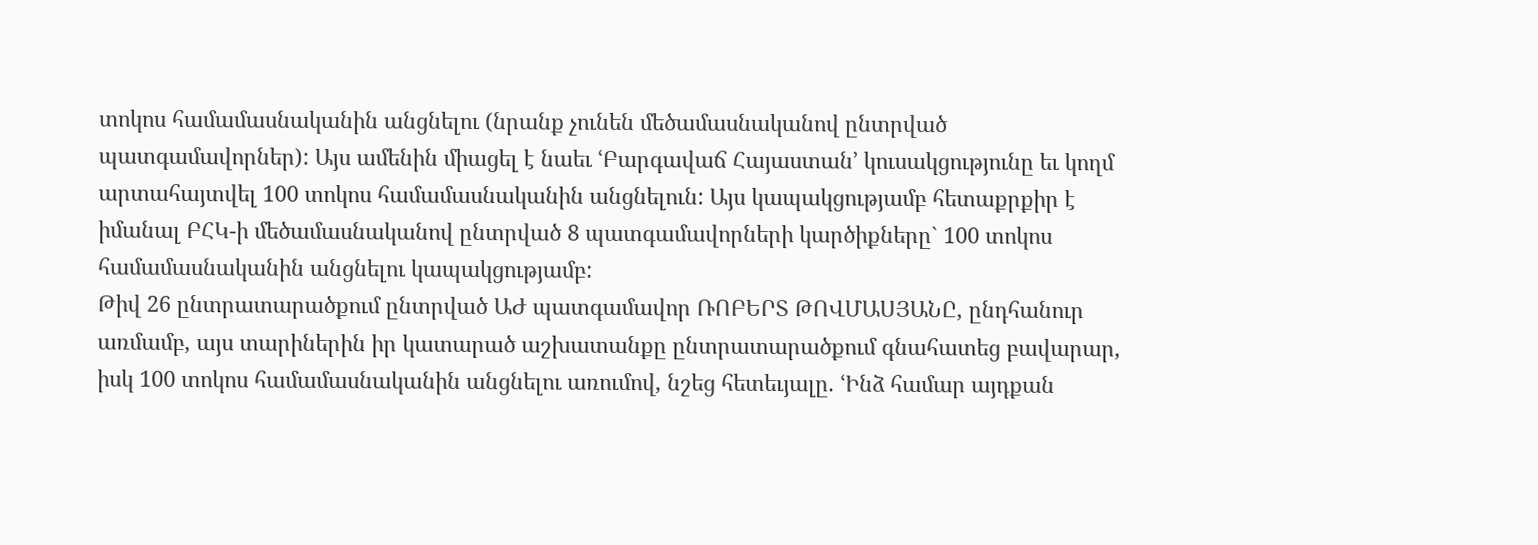տոկոս համամասնականին անցնելու (նրանք չունեն մեծամասնականով ընտրված պատգամավորներ): Այս ամենին միացել է նաեւ ՙԲարգավաճ Հայաստան՚ կուսակցությունը եւ կողմ արտահայտվել 100 տոկոս համամասնականին անցնելուն: Այս կապակցությամբ հետաքրքիր է իմանալ ԲՀԿ-ի մեծամասնականով ընտրված 8 պատգամավորների կարծիքները` 100 տոկոս համամասնականին անցնելու կապակցությամբ:
Թիվ 26 ընտրատարածքում ընտրված ԱԺ պատգամավոր ՌՈԲԵՐՏ ԹՈՎՄԱՍՅԱՆԸ, ընդհանուր առմամբ, այս տարիներին իր կատարած աշխատանքը ընտրատարածքում գնահատեց բավարար, իսկ 100 տոկոս համամասնականին անցնելու առումով, նշեց հետեւյալը. ՙԻնձ համար այդքան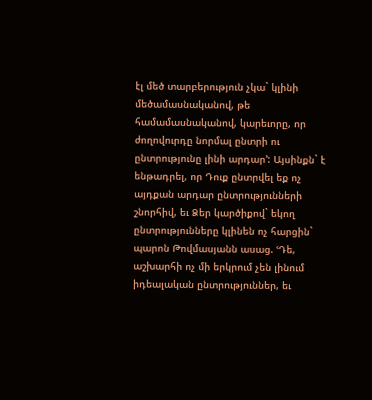էլ մեծ տարբերություն չկա` կլինի մեծամասնականով, թե համամասնականով, կարեւորը, որ ժողովուրդը նորմալ ընտրի ու ընտրությունը լինի արդար՚: Այսինքն` է ենթադրել, որ Դուք ընտրվել եք ոչ այդքան արդար ընտրությունների շնորհիվ, եւ Ձեր կարծիքով` եկող ընտրությունները կլինեն ոչ հարցին` պարոն Թովմասյանն ասաց. ՙԴե, աշխարհի ոչ մի երկրում չեն լինում իդեալական ընտրություններ, եւ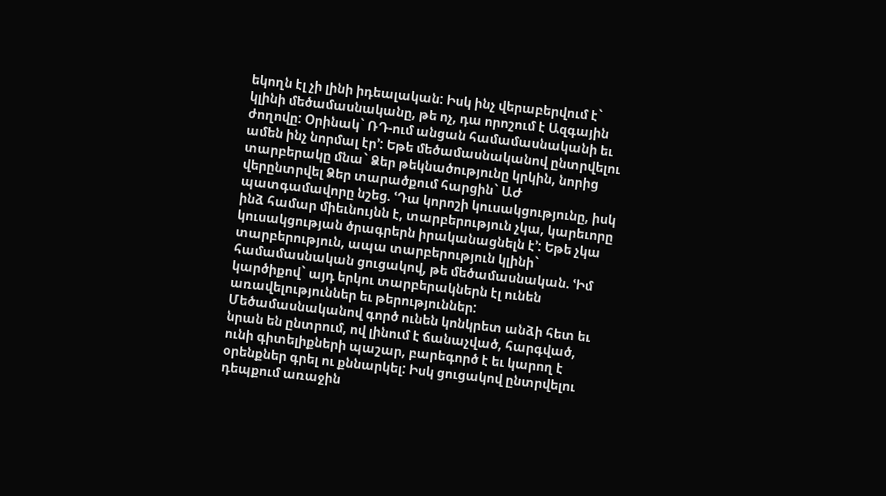եկողն էլ չի լինի իդեալական: Իսկ ինչ վերաբերվում է` կլինի մեծամասնականը, թե ոչ, դա որոշում է Ազգային ժողովը: Օրինակ` ՌԴ-ում անցան համամասնականի եւ ամեն ինչ նորմալ էր՚: Եթե մեծամասնականով ընտրվելու տարբերակը մնա` Ձեր թեկնածությունը կրկին, նորից վերընտրվել Ձեր տարածքում հարցին` ԱԺ պատգամավորը նշեց. ՙԴա կորոշի կուսակցությունը, իսկ ինձ համար միեւնույնն է, տարբերություն չկա, կարեւորը կուսակցության ծրագրերն իրականացնելն է՚: Եթե չկա տարբերություն, ապա տարբերություն կլինի` համամասնական ցուցակով, թե մեծամասնական. ՙԻմ կարծիքով` այդ երկու տարբերակներն էլ ունեն առավելություններ եւ թերություններ: Մեծամասնականով գործ ունեն կոնկրետ անձի հետ եւ նրան են ընտրում, ով լինում է ճանաչված, հարգված, ունի գիտելիքների պաշար, բարեգործ է եւ կարող է օրենքներ գրել ու քննարկել: Իսկ ցուցակով ընտրվելու դեպքում առաջին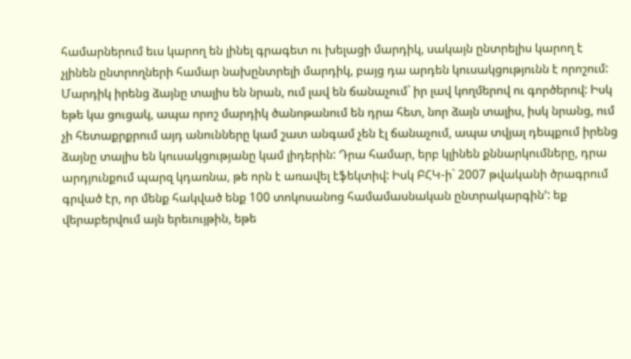համարներում եւս կարող են լինել գրագետ ու խելացի մարդիկ, սակայն ընտրելիս կարող է չլինեն ընտրողների համար նախընտրելի մարդիկ, բայց դա արդեն կուսակցությունն է որոշում: Մարդիկ իրենց ձայնը տալիս են նրան, ում լավ են ճանաչում` իր լավ կողմերով ու գործերով: Իսկ եթե կա ցուցակ, ապա որոշ մարդիկ ծանոթանում են դրա հետ, նոր ձայն տալիս, իսկ նրանց, ում չի հետաքրքրում այդ անունները կամ շատ անգամ չեն էլ ճանաչում, ապա տվյալ դեպքում իրենց ձայնը տալիս են կուսակցությանը կամ լիդերին: Դրա համար, երբ կլինեն քննարկումները, դրա արդյունքում պարզ կդառնա, թե որն է առավել էֆեկտիվ: Իսկ ԲՀԿ-ի` 2007 թվականի ծրագրում գրված էր, որ մենք հակված ենք 100 տոկոսանոց համամասնական ընտրակարգին՚: եք վերաբերվում այն երեւույթին, եթե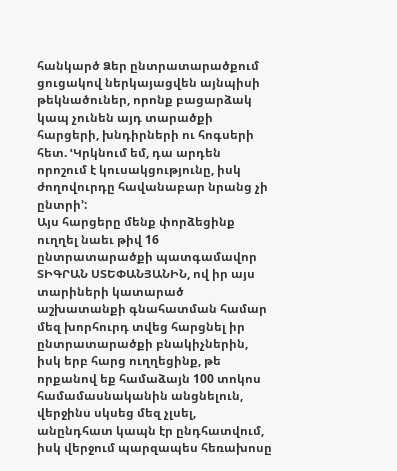հանկարծ Ձեր ընտրատարածքում ցուցակով ներկայացվեն այնպիսի թեկնածուներ, որոնք բացարձակ կապ չունեն այդ տարածքի հարցերի, խնդիրների ու հոգսերի հետ. ՙԿրկնում եմ, դա արդեն որոշում է կուսակցությունը, իսկ ժողովուրդը հավանաբար նրանց չի ընտրի՚:
Այս հարցերը մենք փորձեցինք ուղղել նաեւ թիվ 16 ընտրատարածքի պատգամավոր ՏԻԳՐԱՆ ՍՏԵՓԱՆՅԱՆԻՆ, ով իր այս տարիների կատարած աշխատանքի գնահատման համար մեզ խորհուրդ տվեց հարցնել իր ընտրատարածքի բնակիչներին, իսկ երբ հարց ուղղեցինք, թե որքանով եք համաձայն 100 տոկոս համամասնականին անցնելուն, վերջինս սկսեց մեզ չլսել, անընդհատ կապն էր ընդհատվում, իսկ վերջում պարզապես հեռախոսը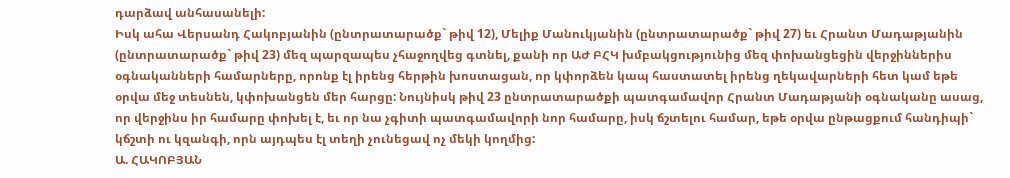դարձավ անհասանելի:
Իսկ ահա Վերսանդ Հակոբյանին (ընտրատարածք` թիվ 12), Մելիք Մանուկյանին (ընտրատարածք` թիվ 27) եւ Հրանտ Մադաթյանին (ընտրատարածք` թիվ 23) մեզ պարզապես չհաջողվեց գտնել, քանի որ ԱԺ ԲՀԿ խմբակցությունից մեզ փոխանցեցին վերջիններիս օգնականների համարները, որոնք էլ իրենց հերթին խոստացան, որ կփորձեն կապ հաստատել իրենց ղեկավարների հետ կամ եթե օրվա մեջ տեսնեն, կփոխանցեն մեր հարցը: Նույնիսկ թիվ 23 ընտրատարածքի պատգամավոր Հրանտ Մադաթյանի օգնականը ասաց, որ վերջինս իր համարը փոխել է, եւ որ նա չգիտի պատգամավորի նոր համարը, իսկ ճշտելու համար, եթե օրվա ընթացքում հանդիպի` կճշտի ու կզանգի, որն այդպես էլ տեղի չունեցավ ոչ մեկի կողմից:
Ա. ՀԱԿՈԲՅԱՆ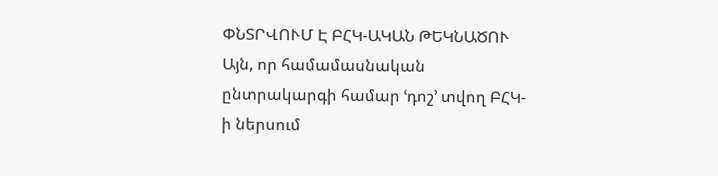ՓՆՏՐՎՈՒՄ Է ԲՀԿ-ԱԿԱՆ ԹԵԿՆԱԾՈՒ
Այն, որ համամասնական ընտրակարգի համար ՙդոշ՚ տվող ԲՀԿ-ի ներսում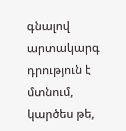գնալով արտակարգ դրություն է մտնում, կարծես թե,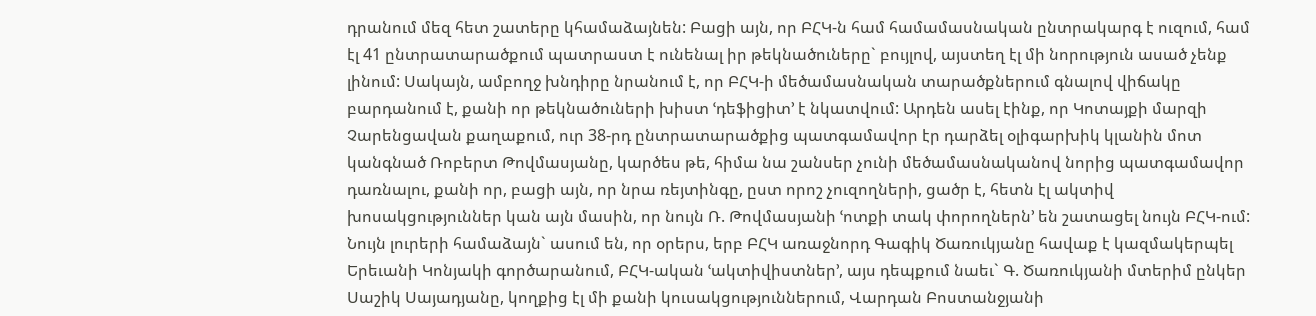դրանում մեզ հետ շատերը կհամաձայնեն: Բացի այն, որ ԲՀԿ-ն համ համամասնական ընտրակարգ է ուզում, համ էլ 41 ընտրատարածքում պատրաստ է ունենալ իր թեկնածուները` բույլով, այստեղ էլ մի նորություն ասած չենք լինում: Սակայն, ամբողջ խնդիրը նրանում է, որ ԲՀԿ-ի մեծամասնական տարածքներում գնալով վիճակը բարդանում է, քանի որ թեկնածուների խիստ ՙդեֆիցիտ՚ է նկատվում: Արդեն ասել էինք, որ Կոտայքի մարզի Չարենցավան քաղաքում, ուր 38-րդ ընտրատարածքից պատգամավոր էր դարձել օլիգարխիկ կլանին մոտ կանգնած Ռոբերտ Թովմասյանը, կարծես թե, հիմա նա շանսեր չունի մեծամասնականով նորից պատգամավոր դառնալու, քանի որ, բացի այն, որ նրա ռեյտինգը, ըստ որոշ չուզողների, ցածր է, հետն էլ ակտիվ խոսակցություններ կան այն մասին, որ նույն Ռ. Թովմասյանի ՙոտքի տակ փորողներն՚ են շատացել նույն ԲՀԿ-ում: Նույն լուրերի համաձայն` ասում են, որ օրերս, երբ ԲՀԿ առաջնորդ Գագիկ Ծառուկյանը հավաք է կազմակերպել Երեւանի Կոնյակի գործարանում, ԲՀԿ-ական ՙակտիվիստներ՚, այս դեպքում նաեւ` Գ. Ծառուկյանի մտերիմ ընկեր Սաշիկ Սայադյանը, կողքից էլ մի քանի կուսակցություններում, Վարդան Բոստանջյանի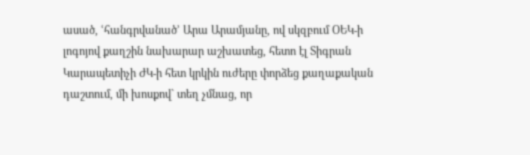ասած, ՙհանգրվանած՚ Արա Արամյանը, ով սկզբում ՕԵԿ-ի լոգոյով քաղշին նախարար աշխատեց, հետո էլ Տիգրան Կարապետիչի ԺԿ-ի հետ կրկին ուժերը փորձեց քաղաքական դաշտում, մի խոսքով` տեղ չմնաց, որ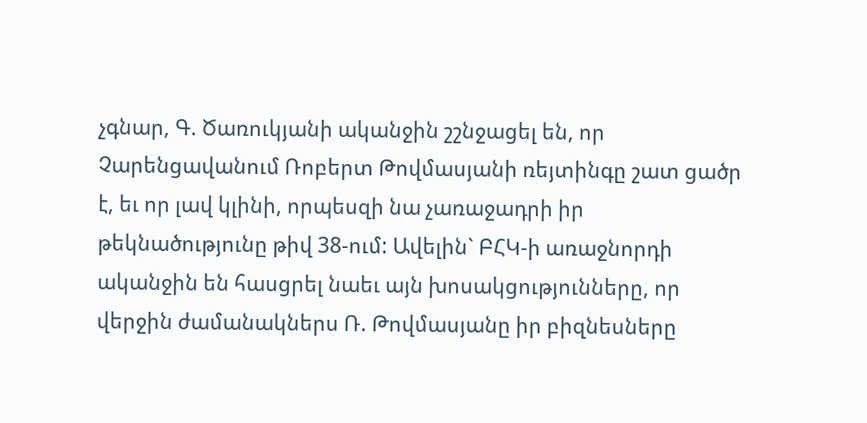չգնար, Գ. Ծառուկյանի ականջին շշնջացել են, որ Չարենցավանում Ռոբերտ Թովմասյանի ռեյտինգը շատ ցածր է, եւ որ լավ կլինի, որպեսզի նա չառաջադրի իր թեկնածությունը թիվ 38-ում: Ավելին` ԲՀԿ-ի առաջնորդի ականջին են հասցրել նաեւ այն խոսակցությունները, որ վերջին ժամանակներս Ռ. Թովմասյանը իր բիզնեսները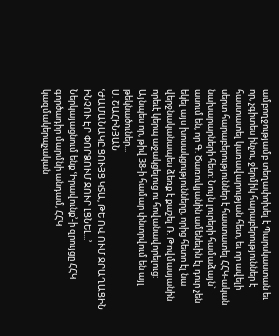ամբողջությամբ տեղափոխել է Պարսկաստան եւ որ, չգիտես ինչու, ջերմիկ հարաբերություններ է հաստատել կառավարության հետ, եւ որ ավելի սերտ հարաբերություններ է հաստատել ՀՀԿ-ական նախարարների հետ: Նույն լուրերի համաձայն` ասում են, որ Գ. Ծառուկյանին ամենեւին էլ դուր չեն եկել այս խոսակցությունները, որից հետո էլ նա վերջնականապես ձեռք է քաշել Ռ. Թովմասյանին որեւէ կերպ աջակցելուց ու հովանավորելուց: Այնպես որ, թիվ 38-ի համար փնտրվում են այլ թեկնածուներ...
Ս. ՇԱՀԻՆՅԱՆ
ՙԺԱՄԱՆԱԿԸ ՑՈՒՅՑ ԿՏԱ, ԹԵ ՈՎ ՈՒՄ ՋՐԱՂԱՑԻՆ ԻՆՉՈՒ ԷՐ ՓՈՐՁՈՒՄ ՋՈՒՐ ԼՑՆԵԼ...՚
Ներկայացնում ենք ՙԻրավունք՚-ի զրույցը ՀՀԿ գործադիր մարմնի անդամ, ՀՀԿ կազմակերպչական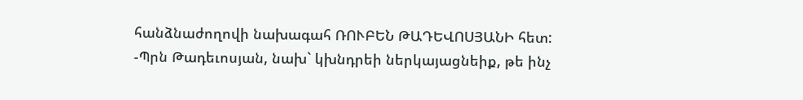հանձնաժողովի նախագահ ՌՈՒԲԵՆ ԹԱԴԵՎՈՍՅԱՆԻ հետ:
-Պրն Թադեւոսյան, նախ` կխնդրեի ներկայացնեիք, թե ինչ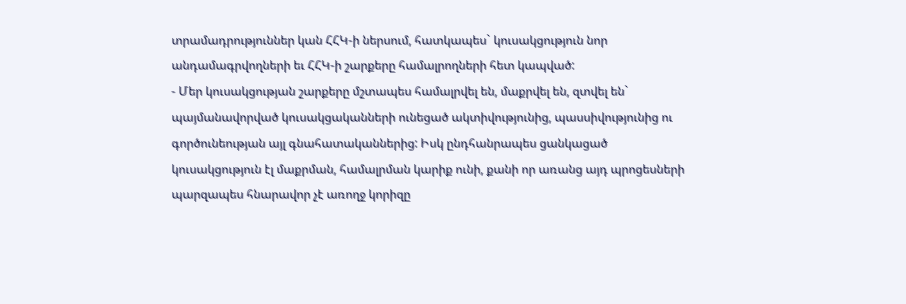տրամադրություններ կան ՀՀԿ-ի ներսում, հատկապես` կուսակցություն նոր անդամագրվողների եւ ՀՀԿ-ի շարքերը համալրողների հետ կապված:
- Մեր կուսակցության շարքերը մշտապես համալրվել են, մաքրվել են, զտվել են` պայմանավորված կուսակցականների ունեցած ակտիվությունից, պասսիվությունից ու գործունեության այլ գնահատականներից: Իսկ ընդհանրապես ցանկացած կուսակցություն էլ մաքրման, համալրման կարիք ունի, քանի որ առանց այդ պրոցեսների պարզապես հնարավոր չէ առողջ կորիզը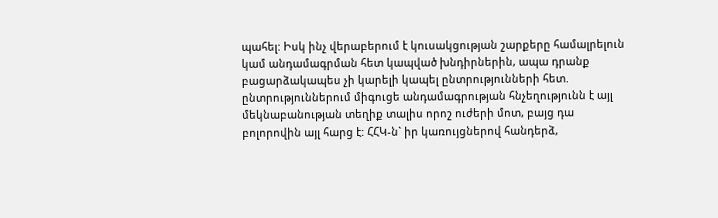պահել: Իսկ ինչ վերաբերում է կուսակցության շարքերը համալրելուն կամ անդամագրման հետ կապված խնդիրներին, ապա դրանք բացարձակապես չի կարելի կապել ընտրությունների հետ. ընտրություններում միգուցե անդամագրության հնչեղությունն է այլ մեկնաբանության տեղիք տալիս որոշ ուժերի մոտ, բայց դա բոլորովին այլ հարց է: ՀՀԿ-ն` իր կառույցներով հանդերձ,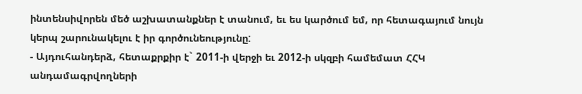ինտենսիվորեն մեծ աշխատանքներ է տանում, եւ ես կարծում եմ, որ հետագայում նույն կերպ շարունակելու է իր գործունեությունը:
- Այդուհանդերձ, հետաքրքիր է` 2011-ի վերջի եւ 2012-ի սկզբի համեմատ ՀՀԿ անդամագրվողների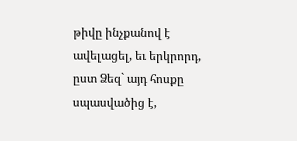թիվը ինչքանով է ավելացել, եւ երկրորդ, ըստ Ձեզ` այդ հոսքը սպասվածից է,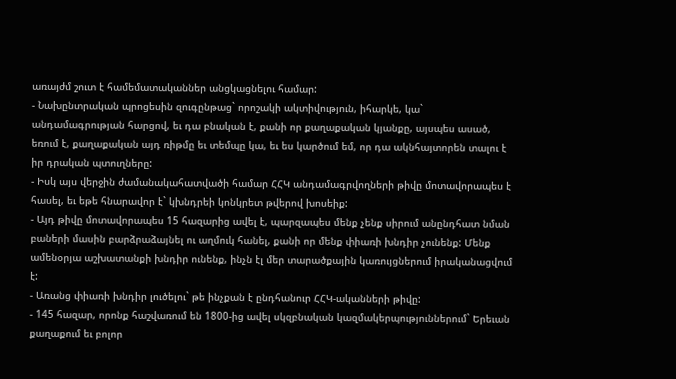առայժմ շուտ է համեմատականներ անցկացնելու համար:
- Նախընտրական պրոցեսին զուգընթաց` որոշակի ակտիվություն, իհարկե, կա` անդամագրության հարցով, եւ դա բնական է, քանի որ քաղաքական կյանքը, այսպես ասած, եռում է, քաղաքական այդ ռիթմը եւ տեմպը կա, եւ ես կարծում եմ, որ դա ակնհայտորեն տալու է իր դրական պտուղները:
- Իսկ այս վերջին ժամանակահատվածի համար ՀՀԿ անդամագրվողների թիվը մոտավորապես է հասել, եւ եթե հնարավոր է` կխնդրեի կոնկրետ թվերով խոսեիք:
- Այդ թիվը մոտավորապես 15 հազարից ավել է, պարզապես մենք չենք սիրում անընդհատ նման բաների մասին բարձրաձայնել ու աղմուկ հանել, քանի որ մենք փիառի խնդիր չունենք: Մենք ամենօրյա աշխատանքի խնդիր ունենք, ինչն էլ մեր տարածքային կառույցներում իրականացվում է:
- Առանց փիառի խնդիր լուծելու` թե ինչքան է ընդհանուր ՀՀԿ-ականների թիվը:
- 145 հազար, որոնք հաշվառում են 1800-ից ավել սկզբնական կազմակերպություններում` Երեւան քաղաքում եւ բոլոր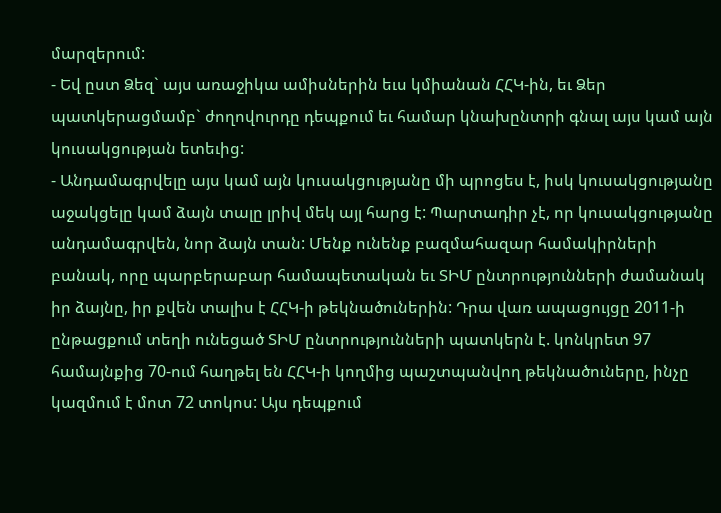մարզերում:
- Եվ ըստ Ձեզ` այս առաջիկա ամիսներին եւս կմիանան ՀՀԿ-ին, եւ Ձեր պատկերացմամբ` ժողովուրդը դեպքում եւ համար կնախընտրի գնալ այս կամ այն կուսակցության ետեւից:
- Անդամագրվելը այս կամ այն կուսակցությանը մի պրոցես է, իսկ կուսակցությանը աջակցելը կամ ձայն տալը լրիվ մեկ այլ հարց է: Պարտադիր չէ, որ կուսակցությանը անդամագրվեն, նոր ձայն տան: Մենք ունենք բազմահազար համակիրների բանակ, որը պարբերաբար համապետական եւ ՏԻՄ ընտրությունների ժամանակ իր ձայնը, իր քվեն տալիս է ՀՀԿ-ի թեկնածուներին: Դրա վառ ապացույցը 2011-ի ընթացքում տեղի ունեցած ՏԻՄ ընտրությունների պատկերն է. կոնկրետ 97 համայնքից 70-ում հաղթել են ՀՀԿ-ի կողմից պաշտպանվող թեկնածուները, ինչը կազմում է մոտ 72 տոկոս: Այս դեպքում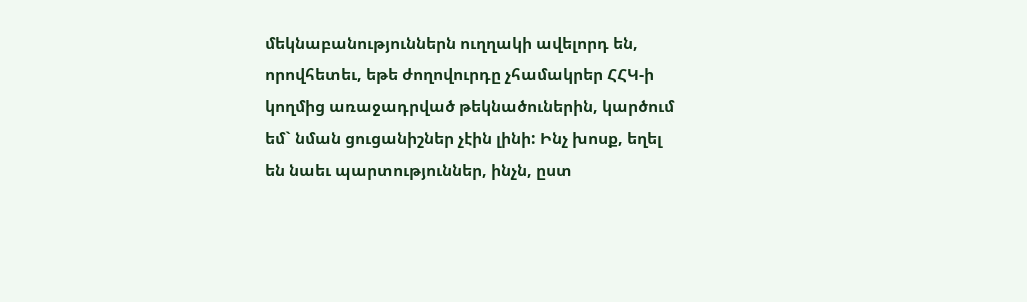մեկնաբանություններն ուղղակի ավելորդ են, որովհետեւ, եթե ժողովուրդը չհամակրեր ՀՀԿ-ի կողմից առաջադրված թեկնածուներին, կարծում եմ` նման ցուցանիշներ չէին լինի: Ինչ խոսք, եղել են նաեւ պարտություններ, ինչն, ըստ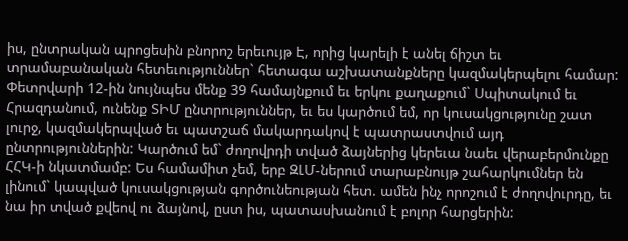իս, ընտրական պրոցեսին բնորոշ երեւույթ Է, որից կարելի է անել ճիշտ եւ տրամաբանական հետեւություններ` հետագա աշխատանքները կազմակերպելու համար: Փետրվարի 12-ին նույնպես մենք 39 համայնքում եւ երկու քաղաքում` Սպիտակում եւ Հրազդանում, ունենք ՏԻՄ ընտրություններ, եւ ես կարծում եմ, որ կուսակցությունը շատ լուրջ, կազմակերպված եւ պատշաճ մակարդակով է պատրաստվում այդ ընտրություններին: Կարծում եմ` ժողովրդի տված ձայներից կերեւա նաեւ վերաբերմունքը ՀՀԿ-ի նկատմամբ: Ես համամիտ չեմ, երբ ԶԼՄ-ներում տարաբնույթ շահարկումներ են լինում` կապված կուսակցության գործունեության հետ. ամեն ինչ որոշում է ժողովուրդը, եւ նա իր տված քվեով ու ձայնով, ըստ իս, պատասխանում է բոլոր հարցերին: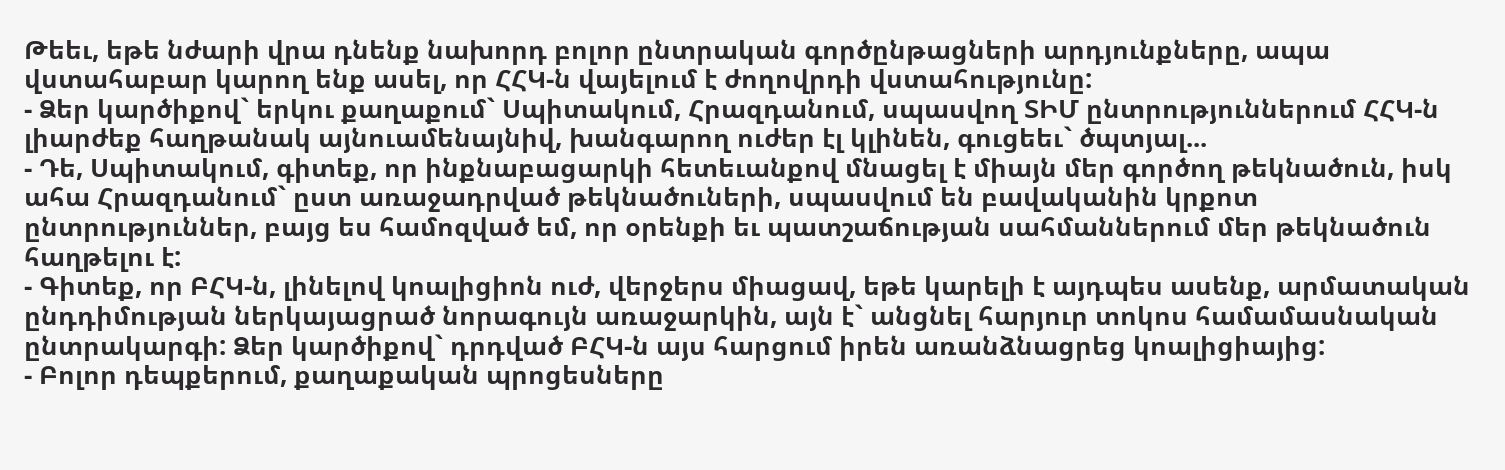Թեեւ, եթե նժարի վրա դնենք նախորդ բոլոր ընտրական գործընթացների արդյունքները, ապա վստահաբար կարող ենք ասել, որ ՀՀԿ-ն վայելում է ժողովրդի վստահությունը:
- Ձեր կարծիքով` երկու քաղաքում` Սպիտակում, Հրազդանում, սպասվող ՏԻՄ ընտրություններում ՀՀԿ-ն լիարժեք հաղթանակ այնուամենայնիվ, խանգարող ուժեր էլ կլինեն, գուցեեւ` ծպտյալ...
- Դե, Սպիտակում, գիտեք, որ ինքնաբացարկի հետեւանքով մնացել է միայն մեր գործող թեկնածուն, իսկ ահա Հրազդանում` ըստ առաջադրված թեկնածուների, սպասվում են բավականին կրքոտ ընտրություններ, բայց ես համոզված եմ, որ օրենքի եւ պատշաճության սահմաններում մեր թեկնածուն հաղթելու է:
- Գիտեք, որ ԲՀԿ-ն, լինելով կոալիցիոն ուժ, վերջերս միացավ, եթե կարելի է այդպես ասենք, արմատական ընդդիմության ներկայացրած նորագույն առաջարկին, այն է` անցնել հարյուր տոկոս համամասնական ընտրակարգի: Ձեր կարծիքով` դրդված ԲՀԿ-ն այս հարցում իրեն առանձնացրեց կոալիցիայից:
- Բոլոր դեպքերում, քաղաքական պրոցեսները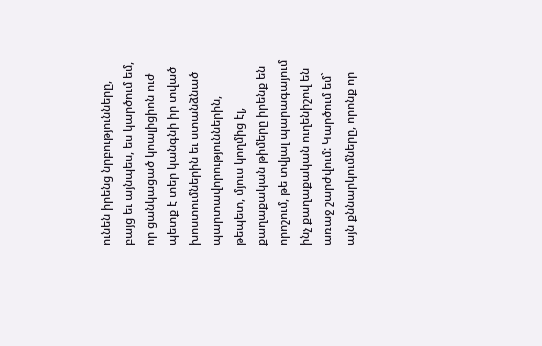ունեն իրենց նրբությունները, բայց եւ այնպես, ես կարծում եմ, որ ցանկացած կոալիցիոն ուժ պետք է տեր կանգնի իր տված խոստումներին եւ ստանձնած պարտավորություններին, թեպետ, մյուս կողմից էլ, քաղաքական թիմերը իրենք են որոշում, թե տվյալ պարագայում ինչ քաղաքական ուղենիշով են առաջ շարժվում: Կարծում եմ` այն քննարկումները, որոնք որ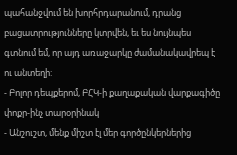պահանջվում են խորհրդարանում, դրանց բացատրությունները կտրվեն, եւ ես նույնպես գտնում եմ, որ այդ առաջարկը ժամանակավրեպ է ու անտեղի:
- Բոլոր դեպքերոմ, ԲՀԿ-ի քաղաքական վարքագիծը փոքր-ինչ տարօրինակ
- Անշուշտ, մենք միշտ էլ մեր գործընկերներից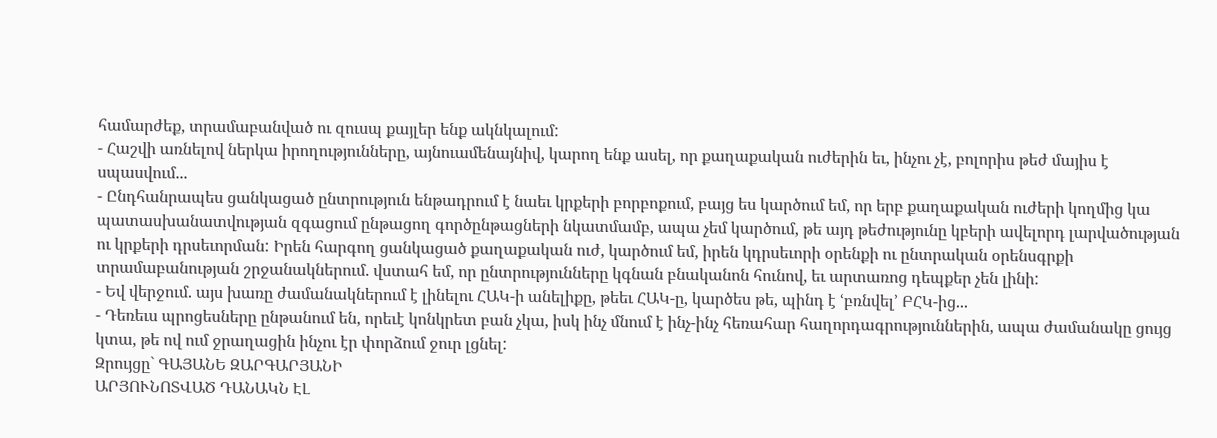համարժեք, տրամաբանված ու զուսպ քայլեր ենք ակնկալում:
- Հաշվի առնելով ներկա իրողությունները, այնուամենայնիվ, կարող ենք ասել, որ քաղաքական ուժերին եւ, ինչու չէ, բոլորիս թեժ մայիս է սպասվում...
- Ընդհանրապես ցանկացած ընտրություն ենթադրում է նաեւ կրքերի բորբոքում, բայց ես կարծում եմ, որ երբ քաղաքական ուժերի կողմից կա պատասխանատվության զգացում ընթացող գործընթացների նկատմամբ, ապա չեմ կարծում, թե այդ թեժությունը կբերի ավելորդ լարվածության ու կրքերի դրսեւորման: Իրեն հարգող ցանկացած քաղաքական ուժ, կարծում եմ, իրեն կդրսեւորի օրենքի ու ընտրական օրենսգրքի տրամաբանության շրջանակներում. վստահ եմ, որ ընտրությունները կգնան բնականոն հունով, եւ արտառոց դեպքեր չեն լինի:
- Եվ վերջում. այս խառը ժամանակներում է լինելու ՀԱԿ-ի անելիքը, թեեւ ՀԱԿ-ը, կարծես թե, պինդ է ՙբռնվել՚ ԲՀԿ-ից...
- Դեռեւս պրոցեսները ընթանում են, որեւէ կոնկրետ բան չկա, իսկ ինչ մնում է ինչ-ինչ հեռահար հաղորդագրություններին, ապա ժամանակը ցույց կտա, թե ով ում ջրաղացին ինչու էր փորձում ջուր լցնել:
Զրույցը` ԳԱՅԱՆԵ ԶԱՐԳԱՐՅԱՆԻ
ԱՐՅՈՒՆՈՏՎԱԾ ԴԱՆԱԿՆ ԷԼ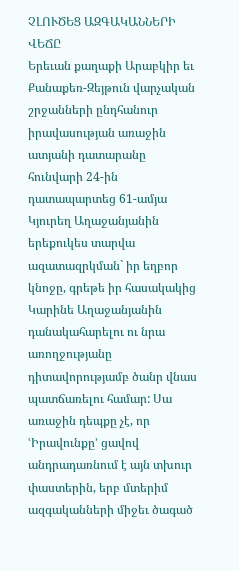ՉԼՈՒԾԵՑ ԱԶԳԱԿԱՆՆԵՐԻ ՎԵՃԸ
Երեւան քաղաքի Արաբկիր եւ Քանաքեռ-Զեյթուն վարչական շրջանների ընդհանուր իրավասության առաջին ատյանի դատարանը հունվարի 24-ին դատապարտեց 61-ամյա Կյուրեղ Աղաջանյանին երեքուկես տարվա ազատազրկման` իր եղբոր կնոջը, գրեթե իր հասակակից Կարինե Աղաջանյանին դանակահարելու ու նրա առողջությանը դիտավորությամբ ծանր վնաս պատճառելու համար: Սա առաջին դեպքը չէ, որ ՙԻրավունքը՚ ցավով անդրադառնում է այն տխուր փաստերին, երբ մտերիմ ազգականների միջեւ ծագած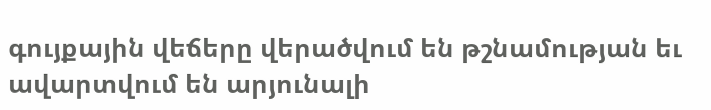գույքային վեճերը վերածվում են թշնամության եւ ավարտվում են արյունալի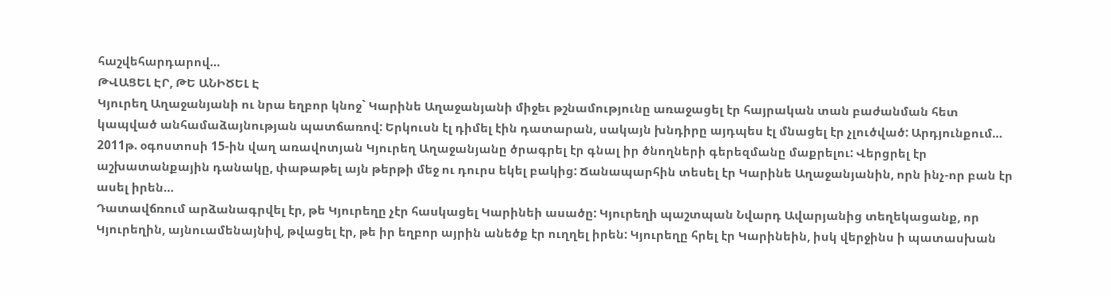հաշվեհարդարով…
ԹՎԱՑԵԼ ԷՐ, ԹԵ ԱՆԻԾԵԼ Է
Կյուրեղ Աղաջանյանի ու նրա եղբոր կնոջ` Կարինե Աղաջանյանի միջեւ թշնամությունը առաջացել էր հայրական տան բաժանման հետ կապված անհամաձայնության պատճառով: Երկուսն էլ դիմել էին դատարան, սակայն խնդիրը այդպես էլ մնացել էր չլուծված: Արդյունքում…
2011թ. օգոստոսի 15-ին վաղ առավոտյան Կյուրեղ Աղաջանյանը ծրագրել էր գնալ իր ծնողների գերեզմանը մաքրելու: Վերցրել էր աշխատանքային դանակը, փաթաթել այն թերթի մեջ ու դուրս եկել բակից: Ճանապարհին տեսել էր Կարինե Աղաջանյանին, որն ինչ-որ բան էր ասել իրեն…
Դատավճռում արձանագրվել էր, թե Կյուրեղը չէր հասկացել Կարինեի ասածը: Կյուրեղի պաշտպան Նվարդ Ավարյանից տեղեկացանք, որ Կյուրեղին, այնուամենայնիվ, թվացել էր, թե իր եղբոր այրին անեծք էր ուղղել իրեն: Կյուրեղը հրել էր Կարինեին, իսկ վերջինս ի պատասխան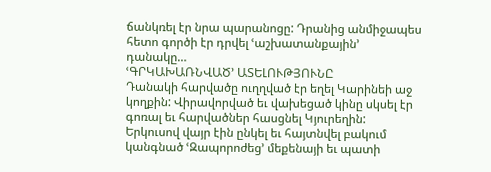ճանկռել էր նրա պարանոցը: Դրանից անմիջապես հետո գործի էր դրվել ՙաշխատանքային՚ դանակը…
ՙԳՐԿԱԽԱՌՆՎԱԾ՚ ԱՏԵԼՈՒԹՅՈՒՆԸ
Դանակի հարվածը ուղղված էր եղել Կարինեի աջ կողքին: Վիրավորված եւ վախեցած կինը սկսել էր գոռալ եւ հարվածներ հասցնել Կյուրեղին: Երկուսով վայր էին ընկել եւ հայտնվել բակում կանգնած ՙԶապորոժեց՚ մեքենայի եւ պատի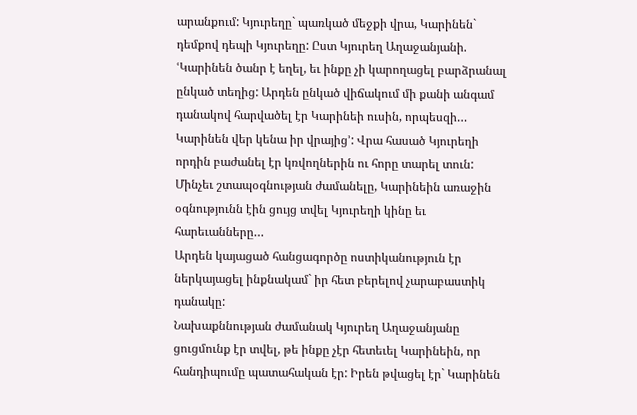արանքում: Կյուրեղը` պառկած մեջքի վրա, Կարինեն` դեմքով դեպի Կյուրեղը: Ըստ Կյուրեղ Աղաջանյանի. ՙԿարինեն ծանր է եղել, եւ ինքը չի կարողացել բարձրանալ ընկած տեղից: Արդեն ընկած վիճակում մի քանի անգամ դանակով հարվածել էր Կարինեի ուսին, որպեսզի… Կարինեն վեր կենա իր վրայից՚: Վրա հասած Կյուրեղի որդին բաժանել էր կռվողներին ու հորը տարել տուն:
Մինչեւ շտապօգնության ժամանելը, Կարինեին առաջին օգնությունն էին ցույց տվել Կյուրեղի կինը եւ հարեւանները…
Արդեն կայացած հանցագործը ոստիկանություն էր ներկայացել ինքնակամ` իր հետ բերելով չարաբաստիկ դանակը:
Նախաքննության ժամանակ Կյուրեղ Աղաջանյանը ցուցմունք էր տվել, թե ինքը չէր հետեւել Կարինեին, որ հանդիպումը պատահական էր: Իրեն թվացել էր` Կարինեն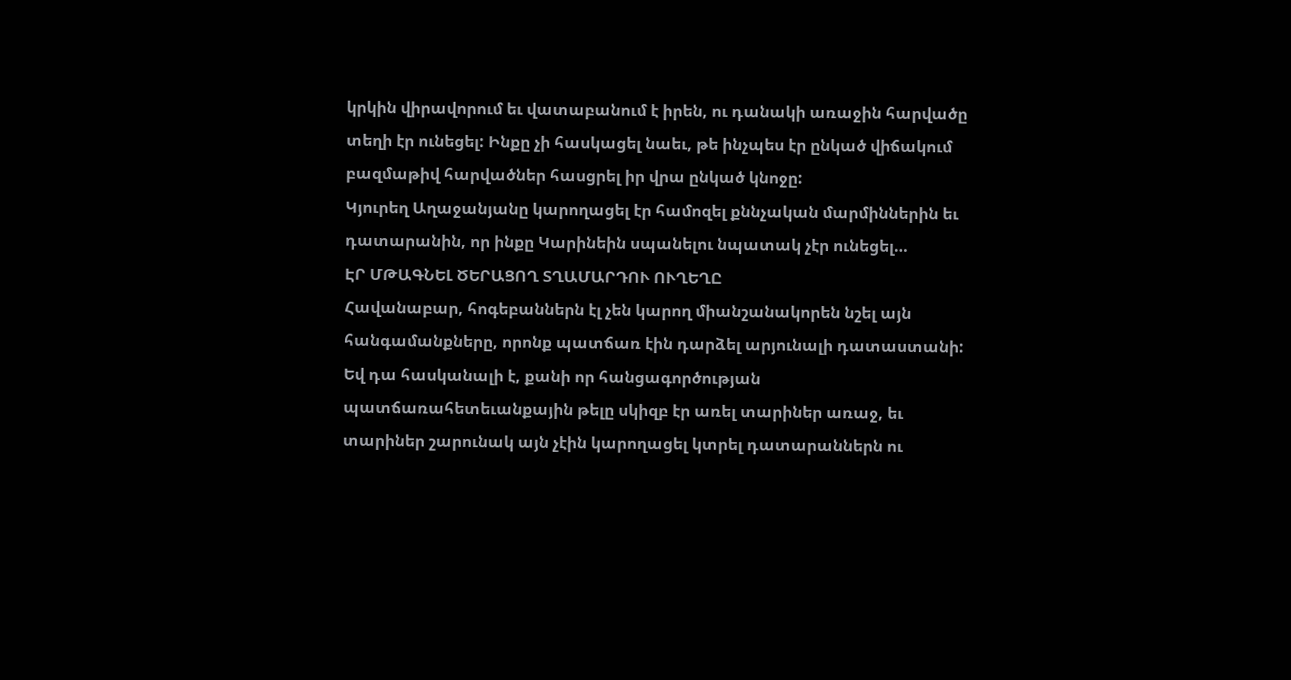կրկին վիրավորում եւ վատաբանում է իրեն, ու դանակի առաջին հարվածը տեղի էր ունեցել: Ինքը չի հասկացել նաեւ, թե ինչպես էր ընկած վիճակում բազմաթիվ հարվածներ հասցրել իր վրա ընկած կնոջը:
Կյուրեղ Աղաջանյանը կարողացել էր համոզել քննչական մարմիններին եւ դատարանին, որ ինքը Կարինեին սպանելու նպատակ չէր ունեցել…
ԷՐ ՄԹԱԳՆԵԼ ԾԵՐԱՑՈՂ ՏՂԱՄԱՐԴՈՒ ՈՒՂԵՂԸ
Հավանաբար, հոգեբաններն էլ չեն կարող միանշանակորեն նշել այն հանգամանքները, որոնք պատճառ էին դարձել արյունալի դատաստանի: Եվ դա հասկանալի է, քանի որ հանցագործության պատճառահետեւանքային թելը սկիզբ էր առել տարիներ առաջ, եւ տարիներ շարունակ այն չէին կարողացել կտրել դատարաններն ու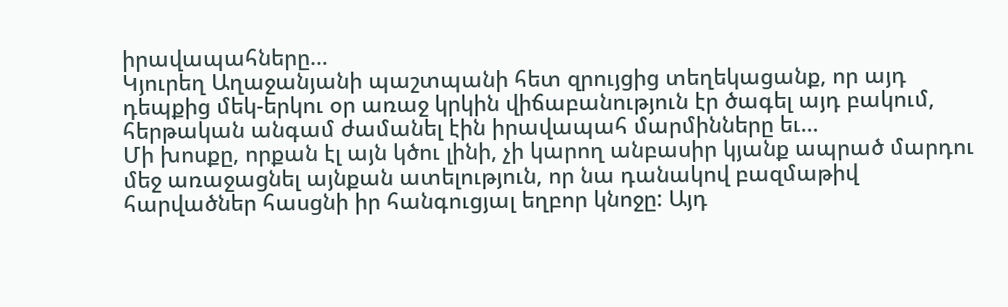իրավապահները…
Կյուրեղ Աղաջանյանի պաշտպանի հետ զրույցից տեղեկացանք, որ այդ դեպքից մեկ-երկու օր առաջ կրկին վիճաբանություն էր ծագել այդ բակում, հերթական անգամ ժամանել էին իրավապահ մարմինները եւ…
Մի խոսքը, որքան էլ այն կծու լինի, չի կարող անբասիր կյանք ապրած մարդու մեջ առաջացնել այնքան ատելություն, որ նա դանակով բազմաթիվ հարվածներ հասցնի իր հանգուցյալ եղբոր կնոջը: Այդ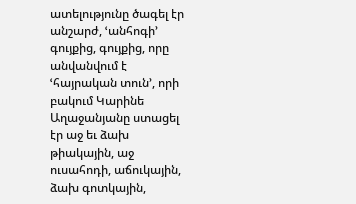ատելությունը ծագել էր անշարժ, ՙանհոգի՚ գույքից, գույքից, որը անվանվում է ՙհայրական տուն՚, որի բակում Կարինե Աղաջանյանը ստացել էր աջ եւ ձախ թիակային, աջ ուսահոդի, աճուկային, ձախ գոտկային,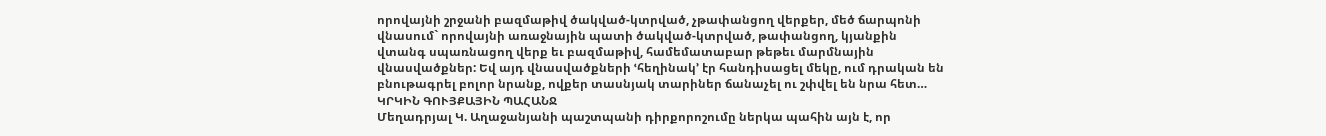որովայնի շրջանի բազմաթիվ ծակված-կտրված, չթափանցող վերքեր, մեծ ճարպոնի վնասում` որովայնի առաջնային պատի ծակված-կտրված, թափանցող, կյանքին վտանգ սպառնացող վերք եւ բազմաթիվ, համեմատաբար թեթեւ մարմնային վնասվածքներ: Եվ այդ վնասվածքների ՙհեղինակ՚ էր հանդիսացել մեկը, ում դրական են բնութագրել բոլոր նրանք, ովքեր տասնյակ տարիներ ճանաչել ու շփվել են նրա հետ…
ԿՐԿԻՆ ԳՈՒՅՔԱՅԻՆ ՊԱՀԱՆՋ
Մեղադրյալ Կ. Աղաջանյանի պաշտպանի դիրքորոշումը ներկա պահին այն է, որ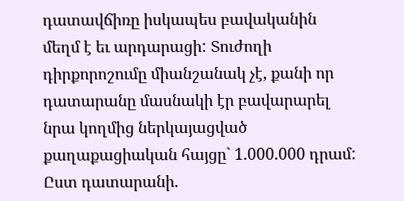դատավճիռը իսկապես բավականին մեղմ է եւ արդարացի: Տուժողի դիրքորոշումը միանշանակ չէ, քանի որ դատարանը մասնակի էր բավարարել նրա կողմից ներկայացված քաղաքացիական հայցը` 1.000.000 դրամ: Ըստ դատարանի.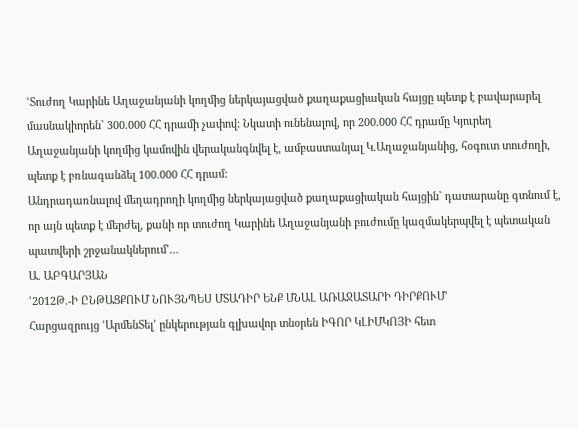ՙՏուժող Կարինե Աղաջանյանի կողմից ներկայացված քաղաքացիական հայցը պետք է բավարարել մասնակիորեն` 300.000 ՀՀ դրամի չափով: Նկատի ունենալով, որ 200.000 ՀՀ դրամը Կյուրեղ Աղաջանյանի կողմից կամովին վերականգնվել է, ամբաստանյալ Կ.Աղաջանյանից, հօգուտ տուժողի, պետք է բռնագանձել 100.000 ՀՀ դրամ:
Անդրադառնալով մեղադրողի կողմից ներկայացված քաղաքացիական հայցին` դատարանը գտնում է, որ այն պետք է մերժել, քանի որ տուժող Կարինե Աղաջանյանի բուժումը կազմակերպվել է պետական պատվերի շրջանակներում՚…
Ա. ԱԲԳԱՐՅԱՆ
ՙ2012Թ.-Ի ԸՆԹԱՑՔՈՒՄ ՆՈՒՅՆՊԵՍ ՄՏԱԴԻՐ ԵՆՔ ՄՆԱԼ ԱՌԱՋԱՏԱՐԻ ԴԻՐՔՈՒՄ՚
Հարցազրույց ՙԱրմենՏել՚ ընկերության գլխավոր տնօրեն ԻԳՈՐ ԿԼԻՄԿՈՅԻ հետ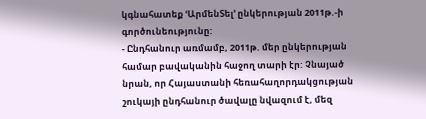կգնահատեք ՙԱրմենՏել՚ ընկերության 2011թ.-ի գործունեությունը:
- Ընդհանուր առմամբ, 2011թ. մեր ընկերության համար բավականին հաջող տարի էր: Չնայած նրան, որ Հայաստանի հեռահաղորդակցության շուկայի ընդհանուր ծավալը նվազում է, մեզ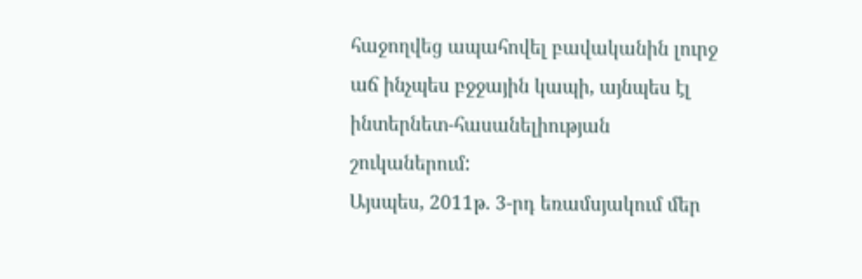հաջողվեց ապահովել բավականին լուրջ աճ ինչպես բջջային կապի, այնպես էլ ինտերնետ-հասանելիության շուկաներում:
Այսպես, 2011թ. 3-րդ եռամսյակում մեր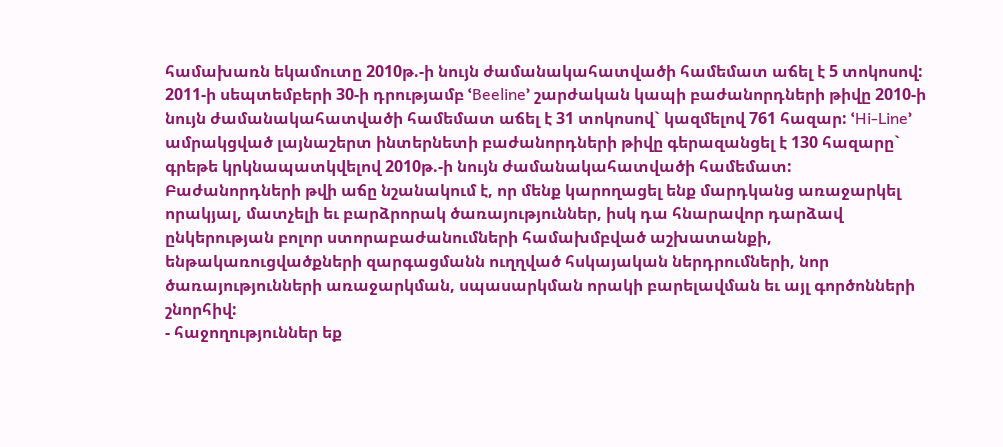համախառն եկամուտը 2010թ.-ի նույն ժամանակահատվածի համեմատ աճել է 5 տոկոսով: 2011-ի սեպտեմբերի 30-ի դրությամբ ՙBeeline՚ շարժական կապի բաժանորդների թիվը 2010-ի նույն ժամանակահատվածի համեմատ աճել է 31 տոկոսով` կազմելով 761 հազար: ՙHi-Line՚ ամրակցված լայնաշերտ ինտերնետի բաժանորդների թիվը գերազանցել է 130 հազարը` գրեթե կրկնապատկվելով 2010թ.-ի նույն ժամանակահատվածի համեմատ:
Բաժանորդների թվի աճը նշանակում է, որ մենք կարողացել ենք մարդկանց առաջարկել որակյալ, մատչելի եւ բարձրորակ ծառայություններ, իսկ դա հնարավոր դարձավ ընկերության բոլոր ստորաբաժանումների համախմբված աշխատանքի, ենթակառուցվածքների զարգացմանն ուղղված հսկայական ներդրումների, նոր ծառայությունների առաջարկման, սպասարկման որակի բարելավման եւ այլ գործոնների շնորհիվ:
- հաջողություններ եք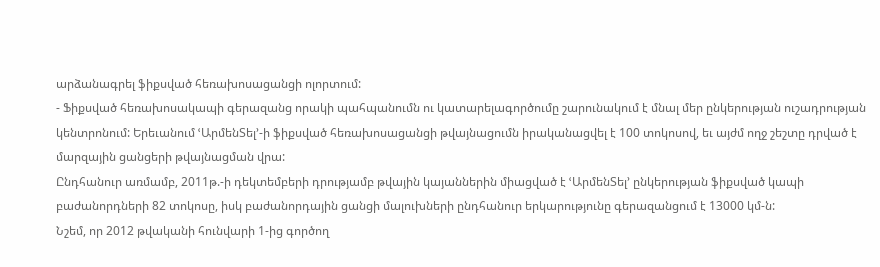արձանագրել ֆիքսված հեռախոսացանցի ոլորտում:
- Ֆիքսված հեռախոսակապի գերազանց որակի պահպանումն ու կատարելագործումը շարունակում է մնալ մեր ընկերության ուշադրության կենտրոնում: Երեւանում ՙԱրմենՏել՚-ի ֆիքսված հեռախոսացանցի թվայնացումն իրականացվել է 100 տոկոսով, եւ այժմ ողջ շեշտը դրված է մարզային ցանցերի թվայնացման վրա:
Ընդհանուր առմամբ, 2011թ.-ի դեկտեմբերի դրությամբ թվային կայաններին միացված է ՙԱրմենՏել՚ ընկերության ֆիքսված կապի բաժանորդների 82 տոկոսը, իսկ բաժանորդային ցանցի մալուխների ընդհանուր երկարությունը գերազանցում է 13000 կմ-ն:
Նշեմ, որ 2012 թվականի հունվարի 1-ից գործող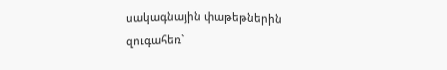սակագնային փաթեթներին զուգահեռ`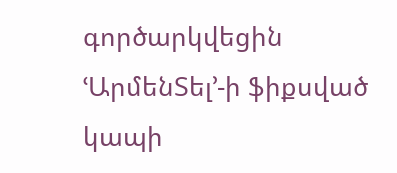գործարկվեցին ՙԱրմենՏել՚-ի ֆիքսված կապի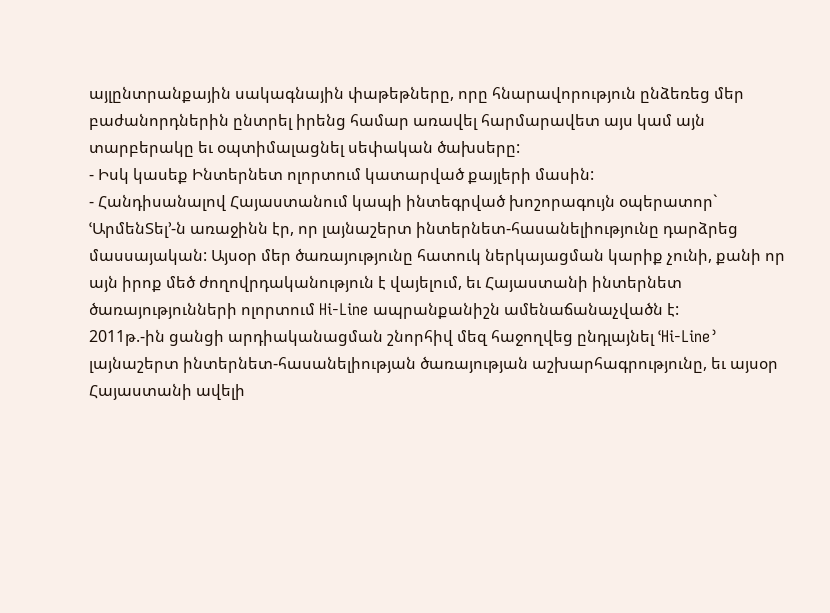այլընտրանքային սակագնային փաթեթները, որը հնարավորություն ընձեռեց մեր բաժանորդներին ընտրել իրենց համար առավել հարմարավետ այս կամ այն տարբերակը եւ օպտիմալացնել սեփական ծախսերը:
- Իսկ կասեք Ինտերնետ ոլորտում կատարված քայլերի մասին:
- Հանդիսանալով Հայաստանում կապի ինտեգրված խոշորագույն օպերատոր` ՙԱրմենՏել՚-ն առաջինն էր, որ լայնաշերտ ինտերնետ-հասանելիությունը դարձրեց մասսայական: Այսօր մեր ծառայությունը հատուկ ներկայացման կարիք չունի, քանի որ այն իրոք մեծ ժողովրդականություն է վայելում, եւ Հայաստանի ինտերնետ ծառայությունների ոլորտում Hi-Line ապրանքանիշն ամենաճանաչվածն է:
2011թ.-ին ցանցի արդիականացման շնորհիվ մեզ հաջողվեց ընդլայնել ՙHi-Line՚ լայնաշերտ ինտերնետ-հասանելիության ծառայության աշխարհագրությունը, եւ այսօր Հայաստանի ավելի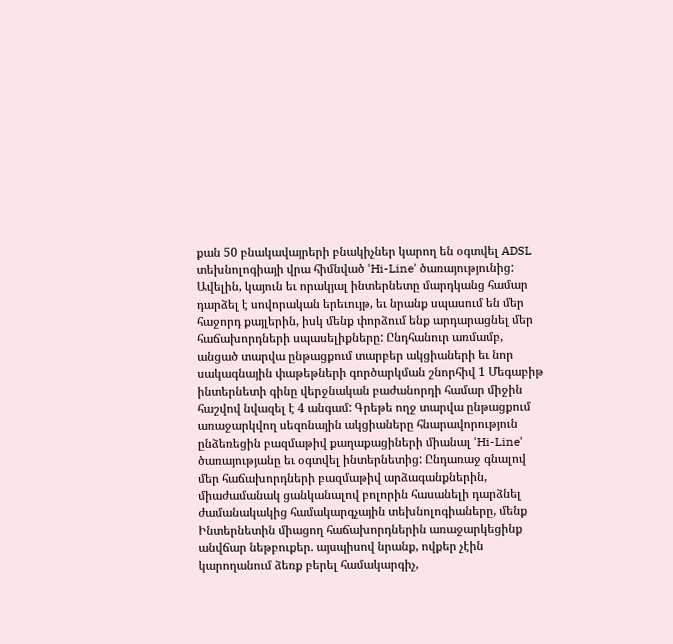քան 50 բնակավայրերի բնակիչներ կարող են օգտվել ADSL տեխնոլոգիայի վրա հիմնված ՙHi-Line՚ ծառայությունից:
Ավելին, կայուն եւ որակյալ ինտերնետը մարդկանց համար դարձել է սովորական երեւույթ, եւ նրանք սպասում են մեր հաջորդ քայլերին, իսկ մենք փորձում ենք արդարացնել մեր հաճախորդների սպասելիքները: Ընդհանուր առմամբ, անցած տարվա ընթացքում տարբեր ակցիաների եւ նոր սակագնային փաթեթների գործարկման շնորհիվ 1 Մեգաբիթ ինտերնետի գինը վերջնական բաժանորդի համար միջին հաշվով նվազել է 4 անգամ: Գրեթե ողջ տարվա ընթացքում առաջարկվող սեզոնային ակցիաները հնարավորություն ընձեռեցին բազմաթիվ քաղաքացիների միանալ ՙHi-Line՚ ծառայությանը եւ օգտվել ինտերնետից: Ընդառաջ գնալով մեր հաճախորդների բազմաթիվ արձագանքներին, միաժամանակ ցանկանալով բոլորին հասանելի դարձնել ժամանակակից համակարգչային տեխնոլոգիաները, մենք Ինտերնետին միացող հաճախորդներին առաջարկեցինք անվճար նեթբուքեր. այսպիսով նրանք, ովքեր չէին կարողանում ձեռք բերել համակարգիչ,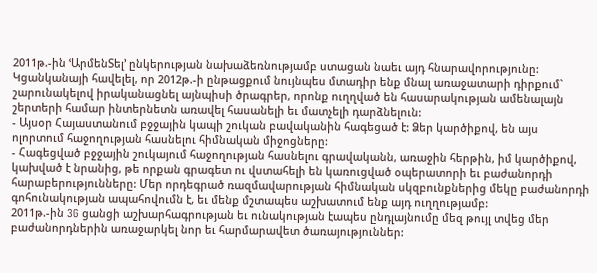2011թ.-ին ՙԱրմենՏել՚ ընկերության նախաձեռնությամբ ստացան նաեւ այդ հնարավորությունը:
Կցանկանայի հավելել, որ 2012թ.-ի ընթացքում նույնպես մտադիր ենք մնալ առաջատարի դիրքում` շարունակելով իրականացնել այնպիսի ծրագրեր, որոնք ուղղված են հասարակության ամենալայն շերտերի համար ինտերնետն առավել հասանելի եւ մատչելի դարձնելուն:
- Այսօր Հայաստանում բջջային կապի շուկան բավականին հագեցած է: Ձեր կարծիքով, են այս ոլորտում հաջողության հասնելու հիմնական միջոցները:
- Հագեցված բջջային շուկայում հաջողության հասնելու գրավականն, առաջին հերթին, իմ կարծիքով, կախված է նրանից, թե որքան գրագետ ու վստահելի են կառուցված օպերատորի եւ բաժանորդի հարաբերությունները: Մեր որդեգրած ռազմավարության հիմնական սկզբունքներից մեկը բաժանորդի գոհունակության ապահովումն է, եւ մենք մշտապես աշխատում ենք այդ ուղղությամբ:
2011թ.-ին 3G ցանցի աշխարհագրության եւ ունակության էապես ընդլայնումը մեզ թույլ տվեց մեր բաժանորդներին առաջարկել նոր եւ հարմարավետ ծառայություններ: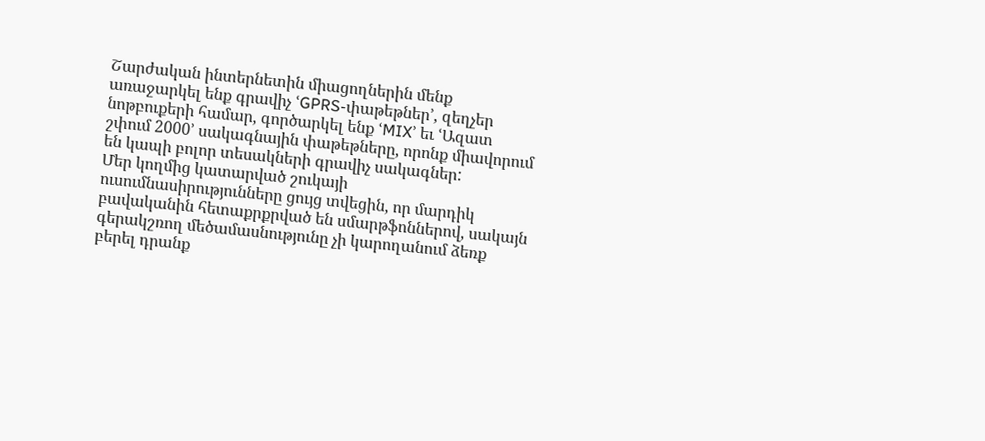Շարժական ինտերնետին միացողներին մենք առաջարկել ենք գրավիչ ՙGPRS-փաթեթներ՚, զեղչեր նոթբուքերի համար, գործարկել ենք ՙMIX՚ եւ ՙԱզատ շփում 2000՚ սակագնային փաթեթները, որոնք միավորում են կապի բոլոր տեսակների գրավիչ սակագներ:
Մեր կողմից կատարված շուկայի ուսումնասիրությունները ցույց տվեցին, որ մարդիկ բավականին հետաքրքրված են սմարթֆոններով, սակայն գերակշռող մեծամասնությունը չի կարողանում ձեռք բերել դրանք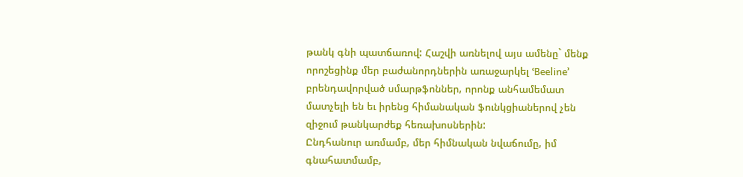թանկ գնի պատճառով: Հաշվի առնելով այս ամենը` մենք որոշեցինք մեր բաժանորդներին առաջարկել ՙBeeline՚ բրենդավորված սմարթֆոններ, որոնք անհամեմատ մատչելի են եւ իրենց հիմանական ֆունկցիաներով չեն զիջում թանկարժեք հեռախոսներին:
Ընդհանուր առմամբ, մեր հիմնական նվաճումը, իմ գնահատմամբ,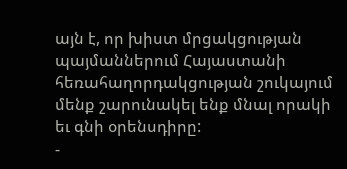այն է, որ խիստ մրցակցության պայմաններում Հայաստանի հեռահաղորդակցության շուկայում մենք շարունակել ենք մնալ որակի եւ գնի օրենսդիրը:
-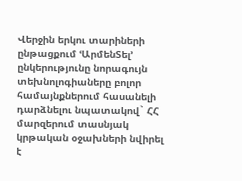Վերջին երկու տարիների ընթացքում ՙԱրմենՏել՚ ընկերությունը նորագույն տեխնոլոգիաները բոլոր համայնքներում հասանելի դարձնելու նպատակով` ՀՀ մարզերում տասնյակ կրթական օջախների նվիրել է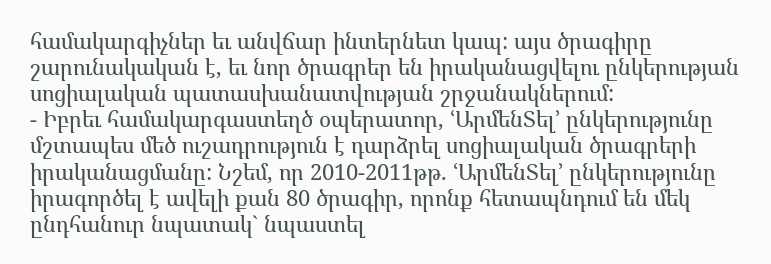համակարգիչներ եւ անվճար ինտերնետ կապ: այս ծրագիրը շարունակական է, եւ նոր ծրագրեր են իրականացվելու ընկերության սոցիալական պատասխանատվության շրջանակներում:
- Իբրեւ համակարգաստեղծ օպերատոր, ՙԱրմենՏել՚ ընկերությունը մշտապես մեծ ուշադրություն է դարձրել սոցիալական ծրագրերի իրականացմանը: Նշեմ, որ 2010-2011թթ. ՙԱրմենՏել՚ ընկերությունը իրագործել է ավելի քան 80 ծրագիր, որոնք հետապնդում են մեկ ընդհանուր նպատակ` նպաստել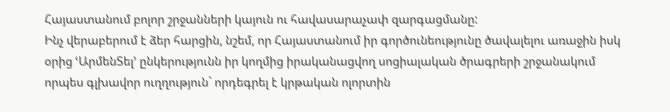Հայաստանում բոլոր շրջանների կայուն ու հավասարաչափ զարգացմանը:
Ինչ վերաբերում է ձեր հարցին, նշեմ, որ Հայաստանում իր գործունեությունը ծավալելու առաջին իսկ օրից ՙԱրմենՏել՚ ընկերությունն իր կողմից իրականացվող սոցիալական ծրագրերի շրջանակում որպես գլխավոր ուղղություն` որդեգրել է կրթական ոլորտին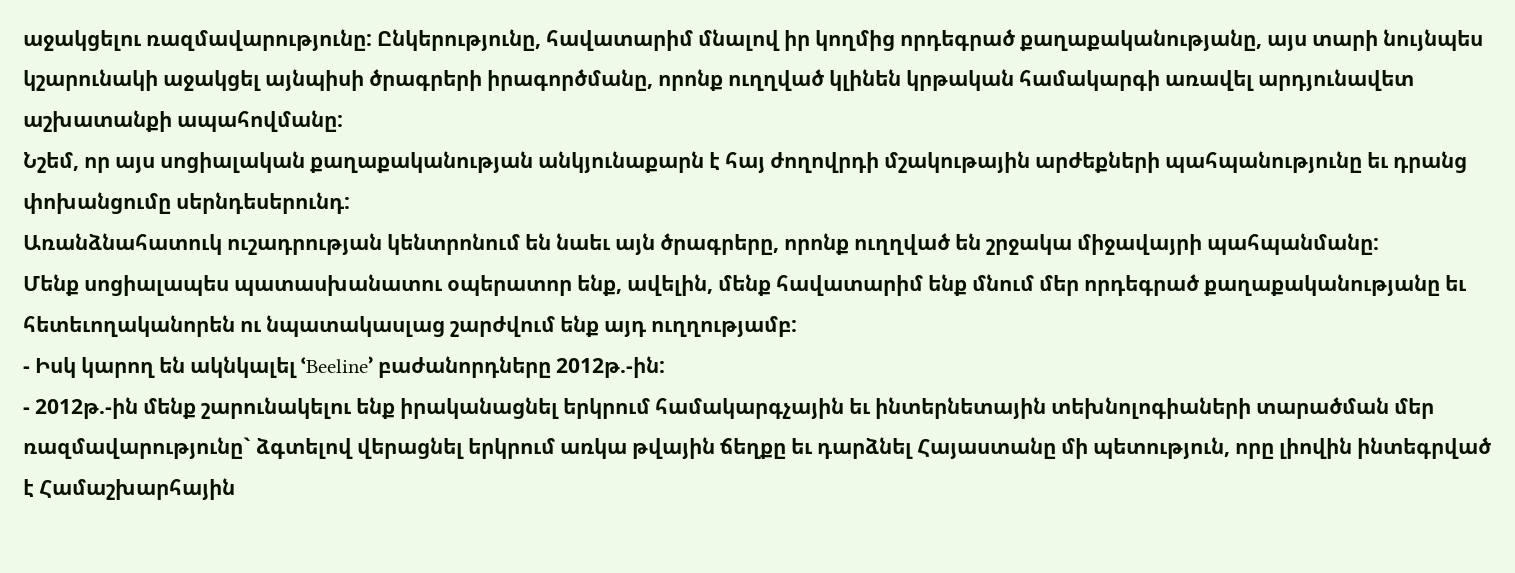աջակցելու ռազմավարությունը: Ընկերությունը, հավատարիմ մնալով իր կողմից որդեգրած քաղաքականությանը, այս տարի նույնպես կշարունակի աջակցել այնպիսի ծրագրերի իրագործմանը, որոնք ուղղված կլինեն կրթական համակարգի առավել արդյունավետ աշխատանքի ապահովմանը:
Նշեմ, որ այս սոցիալական քաղաքականության անկյունաքարն է հայ ժողովրդի մշակութային արժեքների պահպանությունը եւ դրանց փոխանցումը սերնդեսերունդ:
Առանձնահատուկ ուշադրության կենտրոնում են նաեւ այն ծրագրերը, որոնք ուղղված են շրջակա միջավայրի պահպանմանը:
Մենք սոցիալապես պատասխանատու օպերատոր ենք, ավելին, մենք հավատարիմ ենք մնում մեր որդեգրած քաղաքականությանը եւ հետեւողականորեն ու նպատակասլաց շարժվում ենք այդ ուղղությամբ:
- Իսկ կարող են ակնկալել ՙBeeline՚ բաժանորդները 2012թ.-ին:
- 2012թ.-ին մենք շարունակելու ենք իրականացնել երկրում համակարգչային եւ ինտերնետային տեխնոլոգիաների տարածման մեր ռազմավարությունը` ձգտելով վերացնել երկրում առկա թվային ճեղքը եւ դարձնել Հայաստանը մի պետություն, որը լիովին ինտեգրված է Համաշխարհային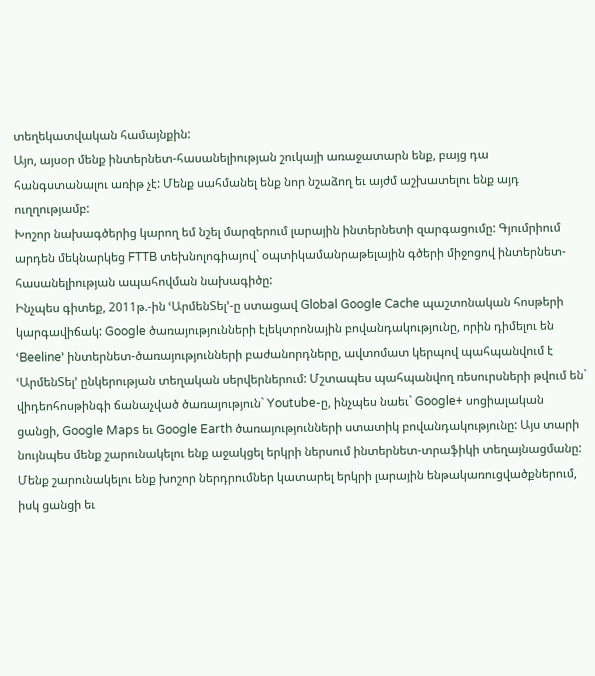տեղեկատվական համայնքին:
Այո, այսօր մենք ինտերնետ-հասանելիության շուկայի առաջատարն ենք, բայց դա հանգստանալու առիթ չէ: Մենք սահմանել ենք նոր նշաձող եւ այժմ աշխատելու ենք այդ ուղղությամբ:
Խոշոր նախագծերից կարող եմ նշել մարզերում լարային ինտերնետի զարգացումը: Գյումրիում արդեն մեկնարկեց FTTB տեխնոլոգիայով` օպտիկամանրաթելային գծերի միջոցով ինտերնետ-հասանելիության ապահովման նախագիծը:
Ինչպես գիտեք, 2011թ.-ին ՙԱրմենՏել՚-ը ստացավ Global Google Cache պաշտոնական հոսթերի կարգավիճակ: Google ծառայությունների էլեկտրոնային բովանդակությունը, որին դիմելու են ՙBeeline՚ ինտերնետ-ծառայությունների բաժանորդները, ավտոմատ կերպով պահպանվում է ՙԱրմենՏել՚ ընկերության տեղական սերվերներում: Մշտապես պահպանվող ռեսուրսների թվում են` վիդեոհոսթինգի ճանաչված ծառայություն` Youtube-ը, ինչպես նաեւ` Google+ սոցիալական ցանցի, Google Maps եւ Google Earth ծառայությունների ստատիկ բովանդակությունը: Այս տարի նույնպես մենք շարունակելու ենք աջակցել երկրի ներսում ինտերնետ-տրաֆիկի տեղայնացմանը:
Մենք շարունակելու ենք խոշոր ներդրումներ կատարել երկրի լարային ենթակառուցվածքներում, իսկ ցանցի եւ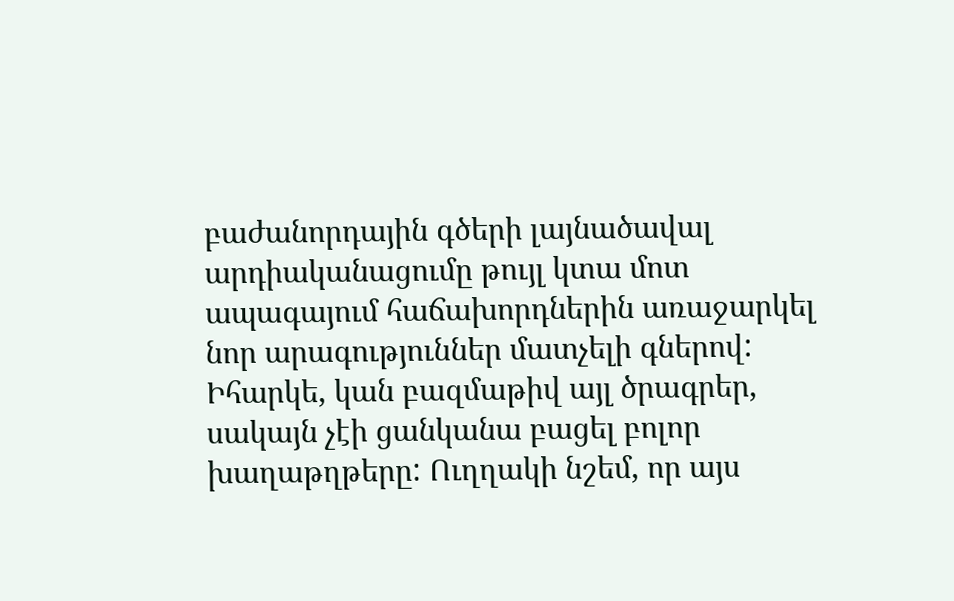բաժանորդային գծերի լայնածավալ արդիականացումը թույլ կտա մոտ ապագայում հաճախորդներին առաջարկել նոր արագություններ մատչելի գներով:
Իհարկե, կան բազմաթիվ այլ ծրագրեր, սակայն չէի ցանկանա բացել բոլոր խաղաթղթերը: Ուղղակի նշեմ, որ այս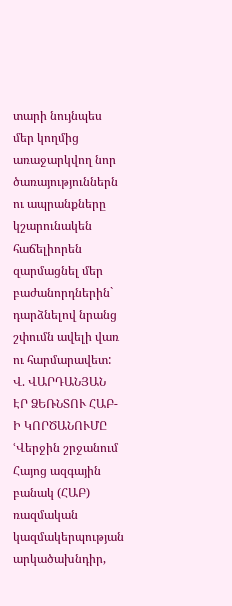տարի նույնպես մեր կողմից առաջարկվող նոր ծառայություններն ու ապրանքները կշարունակեն հաճելիորեն զարմացնել մեր բաժանորդներին` դարձնելով նրանց շփումն ավելի վառ ու հարմարավետ:
Վ. ՎԱՐԴԱՆՅԱՆ
ԷՐ ՁԵՌՆՏՈՒ ՀԱԲ-Ի ԿՈՐԾԱՆՈՒՄԸ
ՙՎերջին շրջանում Հայոց ազգային բանակ (ՀԱԲ) ռազմական կազմակերպության արկածախնդիր,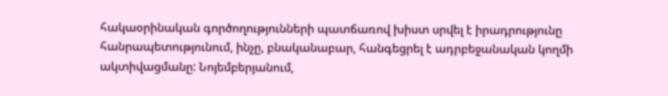հակաօրինական գործողությունների պատճառով խիստ սրվել է իրադրությունը հանրապետությունում, ինչը, բնականաբար, հանգեցրել է ադրբեջանական կողմի ակտիվացմանը: Նոյեմբերյանում,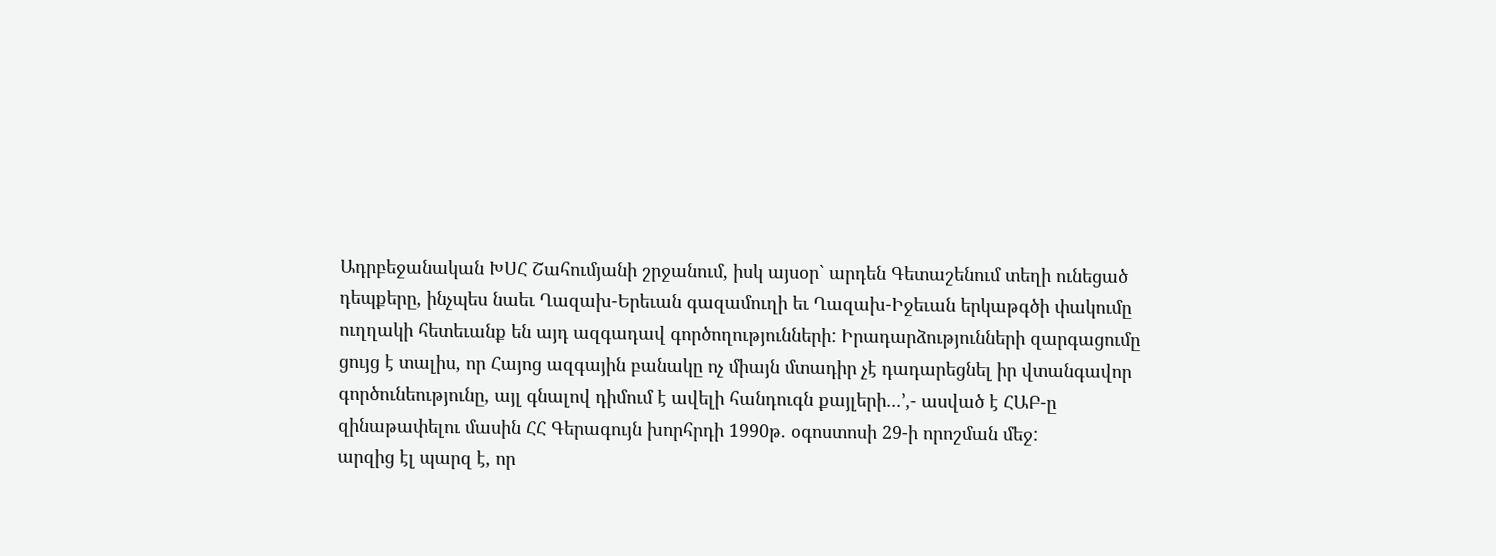Ադրբեջանական ԽՍՀ Շահումյանի շրջանում, իսկ այսօր` արդեն Գետաշենում տեղի ունեցած դեպքերը, ինչպես նաեւ Ղազախ-Երեւան գազամուղի եւ Ղազախ-Իջեւան երկաթգծի փակումը ուղղակի հետեւանք են այդ ազգադավ գործողությունների: Իրադարձությունների զարգացումը ցույց է տալիս, որ Հայոց ազգային բանակը ոչ միայն մտադիր չէ դադարեցնել իր վտանգավոր գործունեությունը, այլ գնալով դիմում է ավելի հանդուգն քայլերի...՚,- ասված է ՀԱԲ-ը զինաթափելու մասին ՀՀ Գերագույն խորհրդի 1990թ. օգոստոսի 29-ի որոշման մեջ:
արզից էլ պարզ է, որ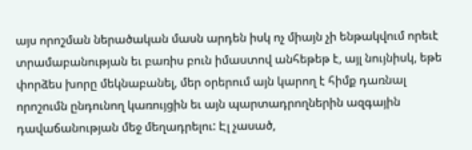այս որոշման ներածական մասն արդեն իսկ ոչ միայն չի ենթակվում որեւէ տրամաբանության եւ բառիս բուն իմաստով անհեթեթ է, այլ նույնիսկ, եթե փորձես խորը մեկնաբանել, մեր օրերում այն կարող է հիմք դառնալ որոշումն ընդունող կառույցին եւ այն պարտադրողներին ազգային դավաճանության մեջ մեղադրելու: Էլ չասած,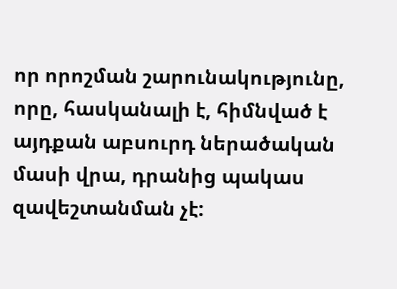որ որոշման շարունակությունը, որը, հասկանալի է, հիմնված է այդքան աբսուրդ ներածական մասի վրա, դրանից պակաս զավեշտանման չէ: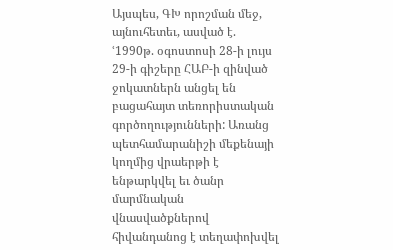Այսպես, ԳԽ որոշման մեջ, այնուհետեւ, ասված է. ՙ1990թ. օգոստոսի 28-ի լույս 29-ի գիշերը ՀԱԲ-ի զինված ջոկատներն անցել են բացահայտ տեռորիստական գործողությունների: Առանց պետհամարանիշի մեքենայի կողմից վրաերթի է ենթարկվել եւ ծանր մարմնական վնասվածքներով հիվանդանոց է տեղափոխվել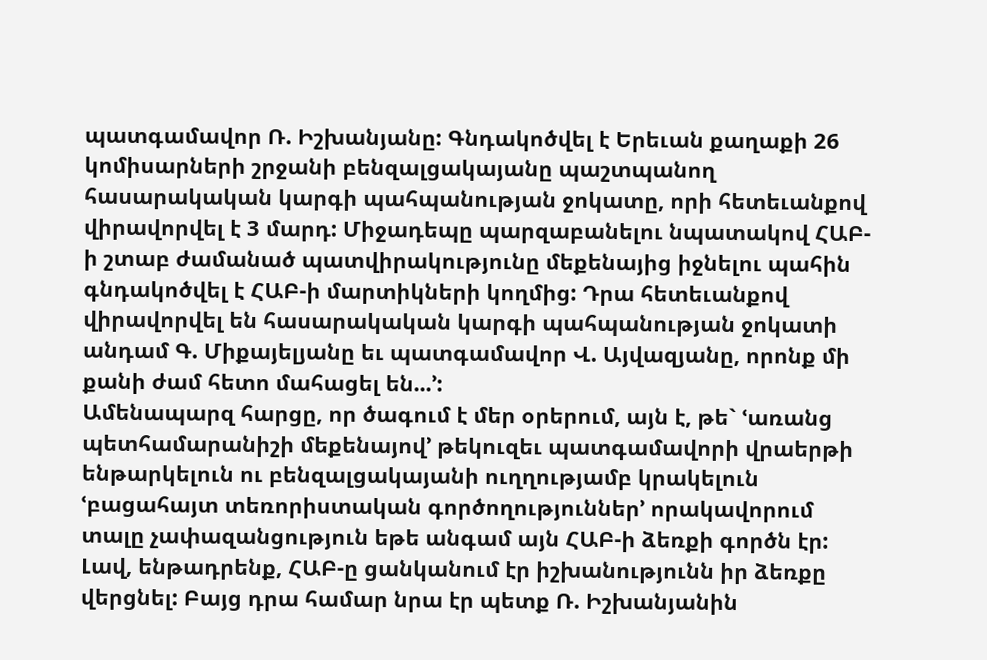պատգամավոր Ռ. Իշխանյանը: Գնդակոծվել է Երեւան քաղաքի 26 կոմիսարների շրջանի բենզալցակայանը պաշտպանող հասարակական կարգի պահպանության ջոկատը, որի հետեւանքով վիրավորվել է 3 մարդ: Միջադեպը պարզաբանելու նպատակով ՀԱԲ-ի շտաբ ժամանած պատվիրակությունը մեքենայից իջնելու պահին գնդակոծվել է ՀԱԲ-ի մարտիկների կողմից: Դրա հետեւանքով վիրավորվել են հասարակական կարգի պահպանության ջոկատի անդամ Գ. Միքայելյանը եւ պատգամավոր Վ. Այվազյանը, որոնք մի քանի ժամ հետո մահացել են...՚:
Ամենապարզ հարցը, որ ծագում է մեր օրերում, այն է, թե` ՙառանց պետհամարանիշի մեքենայով՚ թեկուզեւ պատգամավորի վրաերթի ենթարկելուն ու բենզալցակայանի ուղղությամբ կրակելուն ՙբացահայտ տեռորիստական գործողություններ՚ որակավորում տալը չափազանցություն եթե անգամ այն ՀԱԲ-ի ձեռքի գործն էր: Լավ, ենթադրենք, ՀԱԲ-ը ցանկանում էր իշխանությունն իր ձեռքը վերցնել: Բայց դրա համար նրա էր պետք Ռ. Իշխանյանին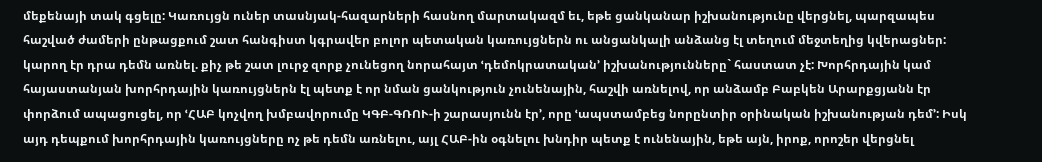մեքենայի տակ գցելը: Կառույցն ուներ տասնյակ-հազարների հասնող մարտակազմ եւ, եթե ցանկանար իշխանությունը վերցնել, պարզապես հաշված ժամերի ընթացքում շատ հանգիստ կգրավեր բոլոր պետական կառույցներն ու անցանկալի անձանց էլ տեղում մեջտեղից կվերացներ: կարող էր դրա դեմն առնել. քիչ թե շատ լուրջ զորք չունեցող նորահայտ ՙդեմոկրատական՚ իշխանությունները` հաստատ չէ: Խորհրդային կամ հայաստանյան խորհրդային կառույցներն էլ պետք է որ նման ցանկություն չունենային, հաշվի առնելով, որ անձամբ Բաբկեն Արարքցյանն էր փորձում ապացուցել, որ ՙՀԱԲ կոչվող խմբավորումը ԿԳԲ-ԳՌՈՒ-ի շարասյունն էր՚, որը ՙապստամբեց նորընտիր օրինական իշխանության դեմ՚: Իսկ այդ դեպքում խորհրդային կառույցները ոչ թե դեմն առնելու, այլ ՀԱԲ-ին օգնելու խնդիր պետք է ունենային, եթե այն, իրոք, որոշեր վերցնել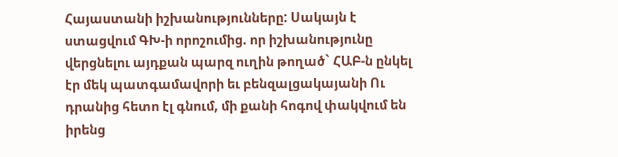Հայաստանի իշխանությունները: Սակայն է ստացվում ԳԽ-ի որոշումից. որ իշխանությունը վերցնելու այդքան պարզ ուղին թողած` ՀԱԲ-ն ընկել էր մեկ պատգամավորի եւ բենզալցակայանի Ու դրանից հետո էլ գնում, մի քանի հոգով փակվում են իրենց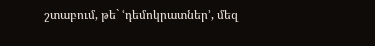շտաբում, թե` ՙդեմոկրատներ՚, մեզ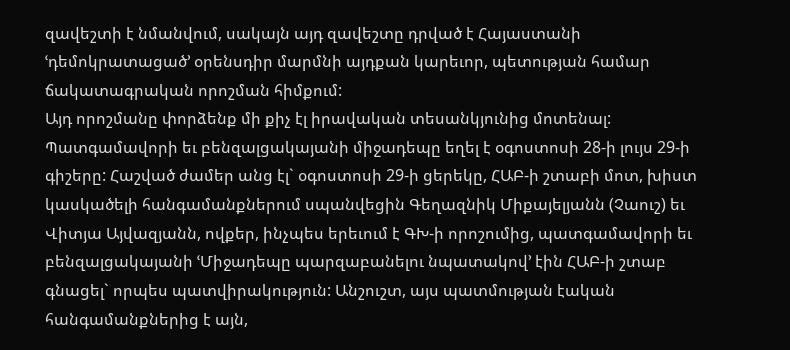զավեշտի է նմանվում, սակայն այդ զավեշտը դրված է Հայաստանի ՙդեմոկրատացած՚ օրենսդիր մարմնի այդքան կարեւոր, պետության համար ճակատագրական որոշման հիմքում:
Այդ որոշմանը փորձենք մի քիչ էլ իրավական տեսանկյունից մոտենալ: Պատգամավորի եւ բենզալցակայանի միջադեպը եղել է օգոստոսի 28-ի լույս 29-ի գիշերը: Հաշված ժամեր անց էլ` օգոստոսի 29-ի ցերեկը, ՀԱԲ-ի շտաբի մոտ, խիստ կասկածելի հանգամանքներում սպանվեցին Գեղազնիկ Միքայելյանն (Չաուշ) եւ Վիտյա Այվազյանն, ովքեր, ինչպես երեւում է ԳԽ-ի որոշումից, պատգամավորի եւ բենզալցակայանի ՙՄիջադեպը պարզաբանելու նպատակով՚ էին ՀԱԲ-ի շտաբ գնացել` որպես պատվիրակություն: Անշուշտ, այս պատմության էական հանգամանքներից է այն,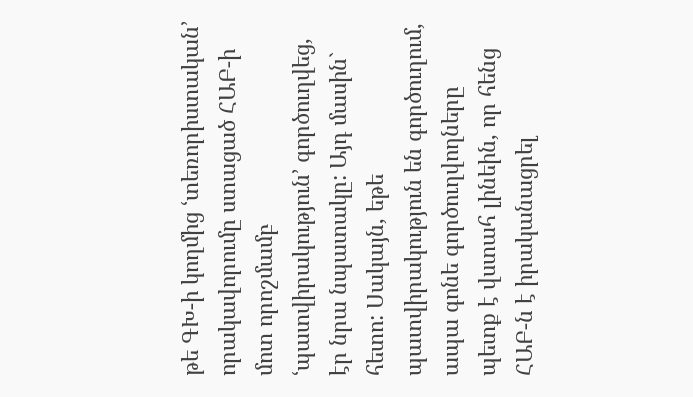թե ԳԽ-ի կողմից ՙտեռորիստական՚ որակավորումը ստացած ՀԱԲ-ի մոտ որոշմամբ ՙպատվիրակություն՚ գործուղվեց, էր նրա նպատակը: Այդ մասին` հետո: Սակայն, եթե պատվիրակություն են գործուղում, ապա գոնե գործուղվողները պետք է վստահ լինեին, որ հենց ՀԱԲ-ն է իրականացրել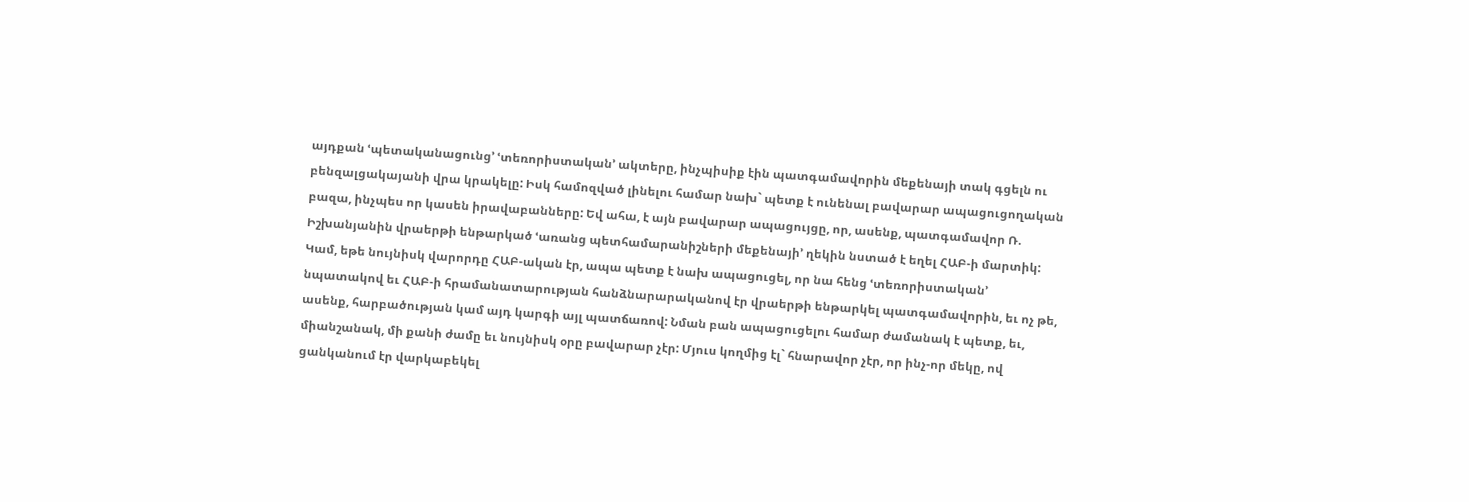այդքան ՙպետականացունց՚ ՙտեռորիստական՚ ակտերը, ինչպիսիք էին պատգամավորին մեքենայի տակ գցելն ու բենզալցակայանի վրա կրակելը: Իսկ համոզված լինելու համար նախ` պետք է ունենալ բավարար ապացուցողական բազա, ինչպես որ կասեն իրավաբանները: Եվ ահա, է այն բավարար ապացույցը, որ, ասենք, պատգամավոր Ռ. Իշխանյանին վրաերթի ենթարկած ՙառանց պետհամարանիշների մեքենայի՚ ղեկին նստած է եղել ՀԱԲ-ի մարտիկ: Կամ, եթե նույնիսկ վարորդը ՀԱԲ-ական էր, ապա պետք է նախ ապացուցել, որ նա հենց ՙտեռորիստական՚ նպատակով եւ ՀԱԲ-ի հրամանատարության հանձնարարականով էր վրաերթի ենթարկել պատգամավորին, եւ ոչ թե, ասենք, հարբածության կամ այդ կարգի այլ պատճառով: Նման բան ապացուցելու համար ժամանակ է պետք, եւ, միանշանակ, մի քանի ժամը եւ նույնիսկ օրը բավարար չէր: Մյուս կողմից էլ` հնարավոր չէր, որ ինչ-որ մեկը, ով ցանկանում էր վարկաբեկել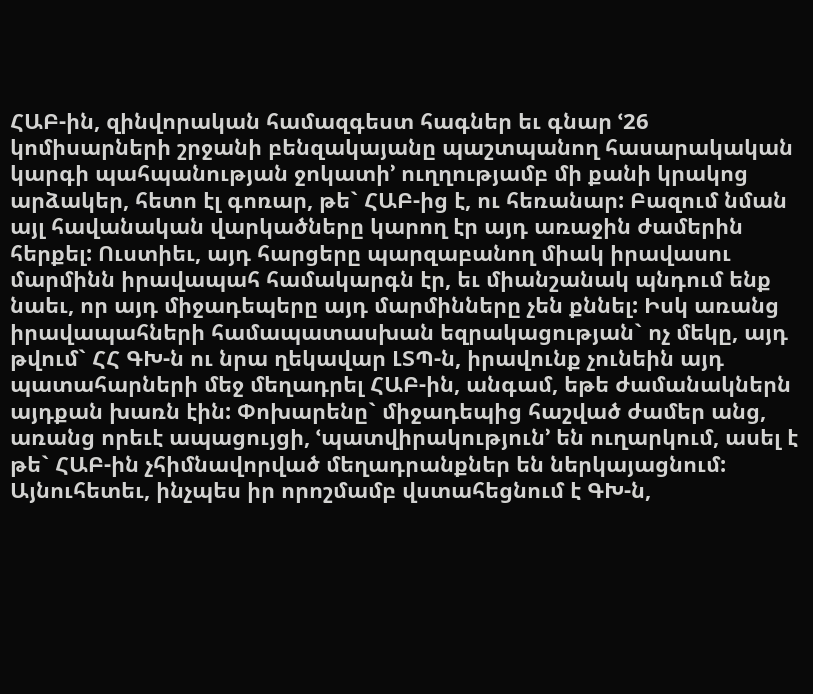ՀԱԲ-ին, զինվորական համազգեստ հագներ եւ գնար ՙ26 կոմիսարների շրջանի բենզակայանը պաշտպանող հասարակական կարգի պահպանության ջոկատի՚ ուղղությամբ մի քանի կրակոց արձակեր, հետո էլ գոռար, թե` ՀԱԲ-ից է, ու հեռանար: Բազում նման այլ հավանական վարկածները կարող էր այդ առաջին ժամերին հերքել: Ուստիեւ, այդ հարցերը պարզաբանող միակ իրավասու մարմինն իրավապահ համակարգն էր, եւ միանշանակ պնդում ենք նաեւ, որ այդ միջադեպերը այդ մարմինները չեն քննել: Իսկ առանց իրավապահների համապատասխան եզրակացության` ոչ մեկը, այդ թվում` ՀՀ ԳԽ-ն ու նրա ղեկավար ԼՏՊ-ն, իրավունք չունեին այդ պատահարների մեջ մեղադրել ՀԱԲ-ին, անգամ, եթե ժամանակներն այդքան խառն էին: Փոխարենը` միջադեպից հաշված ժամեր անց, առանց որեւէ ապացույցի, ՙպատվիրակություն՚ են ուղարկում, ասել է թե` ՀԱԲ-ին չհիմնավորված մեղադրանքներ են ներկայացնում:
Այնուհետեւ, ինչպես իր որոշմամբ վստահեցնում է ԳԽ-ն,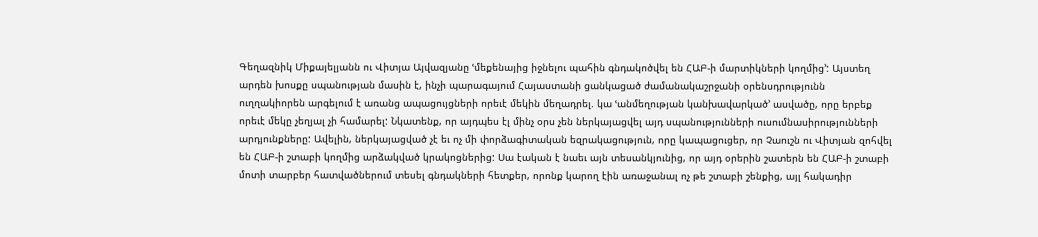Գեղազնիկ Միքայելյանն ու Վիտյա Այվազյանը ՙմեքենայից իջնելու պահին գնդակոծվել են ՀԱԲ-ի մարտիկների կողմից՚: Այստեղ արդեն խոսքը սպանության մասին է, ինչի պարագայում Հայաստանի ցանկացած ժամանակաշրջանի օրենսդրությունն ուղղակիորեն արգելում է առանց ապացույցների որեւէ մեկին մեղադրել. կա ՙանմեղության կանխավարկած՚ ասվածը, որը երբեք որեւէ մեկը չեղյալ չի համարել: Նկատենք, որ այդպես էլ մինչ օրս չեն ներկայացվել այդ սպանությունների ուսումնասիրությունների արդյունքները: Ավելին, ներկայացված չէ եւ ոչ մի փորձագիտական եզրակացություն, որը կապացուցեր, որ Չաուշն ու Վիտյան զոհվել են ՀԱԲ-ի շտաբի կողմից արձակված կրակոցներից: Սա էական է նաեւ այն տեսանկյունից, որ այդ օրերին շատերն են ՀԱԲ-ի շտաբի մոտի տարբեր հատվածներում տեսել գնդակների հետքեր, որոնք կարող էին առաջանալ ոչ թե շտաբի շենքից, այլ հակադիր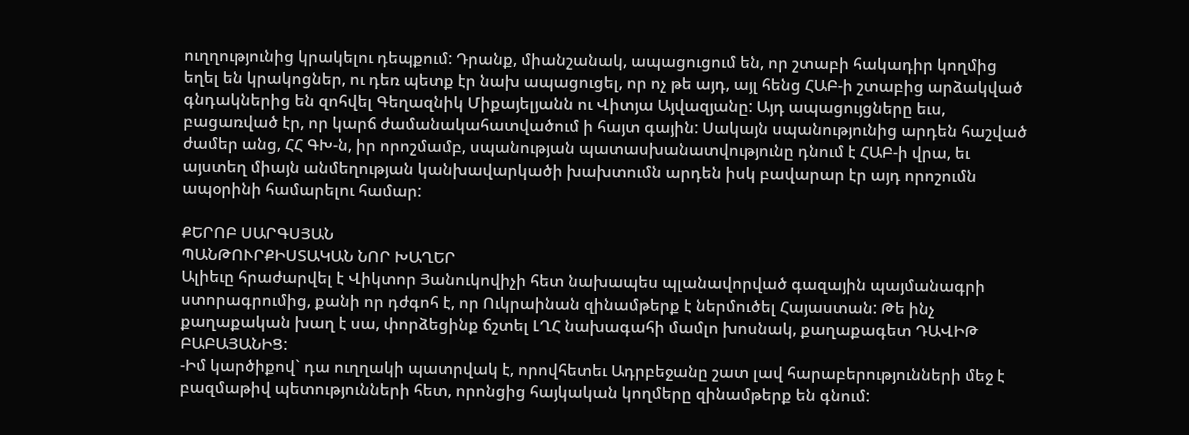ուղղությունից կրակելու դեպքում: Դրանք, միանշանակ, ապացուցում են, որ շտաբի հակադիր կողմից եղել են կրակոցներ, ու դեռ պետք էր նախ ապացուցել, որ ոչ թե այդ, այլ հենց ՀԱԲ-ի շտաբից արձակված գնդակներից են զոհվել Գեղազնիկ Միքայելյանն ու Վիտյա Այվազյանը: Այդ ապացույցները եւս, բացառված էր, որ կարճ ժամանակահատվածում ի հայտ գային: Սակայն սպանությունից արդեն հաշված ժամեր անց, ՀՀ ԳԽ-ն, իր որոշմամբ, սպանության պատասխանատվությունը դնում է ՀԱԲ-ի վրա, եւ այստեղ միայն անմեղության կանխավարկածի խախտումն արդեն իսկ բավարար էր այդ որոշումն ապօրինի համարելու համար:

ՔԵՐՈԲ ՍԱՐԳՍՅԱՆ
ՊԱՆԹՈՒՐՔԻՍՏԱԿԱՆ ՆՈՐ ԽԱՂԵՐ
Ալիեւը հրաժարվել է Վիկտոր Յանուկովիչի հետ նախապես պլանավորված գազային պայմանագրի ստորագրումից, քանի որ դժգոհ է, որ Ուկրաինան զինամթերք է ներմուծել Հայաստան: Թե ինչ քաղաքական խաղ է սա, փորձեցինք ճշտել ԼՂՀ նախագահի մամլո խոսնակ, քաղաքագետ ԴԱՎԻԹ ԲԱԲԱՅԱՆԻՑ:
-Իմ կարծիքով` դա ուղղակի պատրվակ է, որովհետեւ Ադրբեջանը շատ լավ հարաբերությունների մեջ է բազմաթիվ պետությունների հետ, որոնցից հայկական կողմերը զինամթերք են գնում: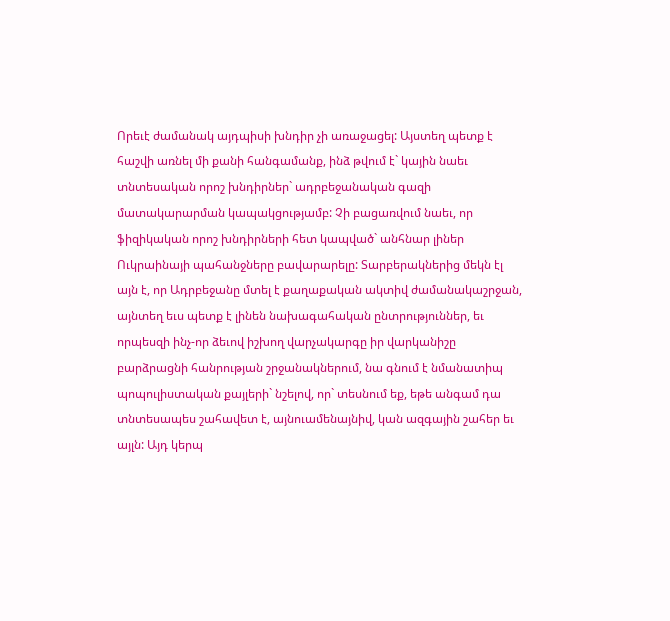Որեւէ ժամանակ այդպիսի խնդիր չի առաջացել: Այստեղ պետք է հաշվի առնել մի քանի հանգամանք, ինձ թվում է` կային նաեւ տնտեսական որոշ խնդիրներ` ադրբեջանական գազի մատակարարման կապակցությամբ: Չի բացառվում նաեւ, որ ֆիզիկական որոշ խնդիրների հետ կապված` անհնար լիներ Ուկրաինայի պահանջները բավարարելը: Տարբերակներից մեկն էլ այն է, որ Ադրբեջանը մտել է քաղաքական ակտիվ ժամանակաշրջան, այնտեղ եւս պետք է լինեն նախագահական ընտրություններ, եւ որպեսզի ինչ-որ ձեւով իշխող վարչակարգը իր վարկանիշը բարձրացնի հանրության շրջանակներում, նա գնում է նմանատիպ պոպուլիստական քայլերի` նշելով, որ` տեսնում եք, եթե անգամ դա տնտեսապես շահավետ է, այնուամենայնիվ, կան ազգային շահեր եւ այլն: Այդ կերպ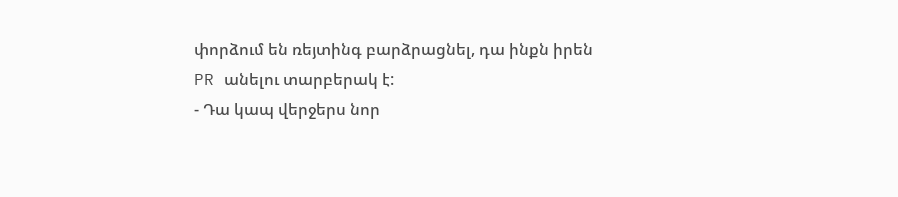փորձում են ռեյտինգ բարձրացնել, դա ինքն իրեն PR անելու տարբերակ է:
- Դա կապ վերջերս նոր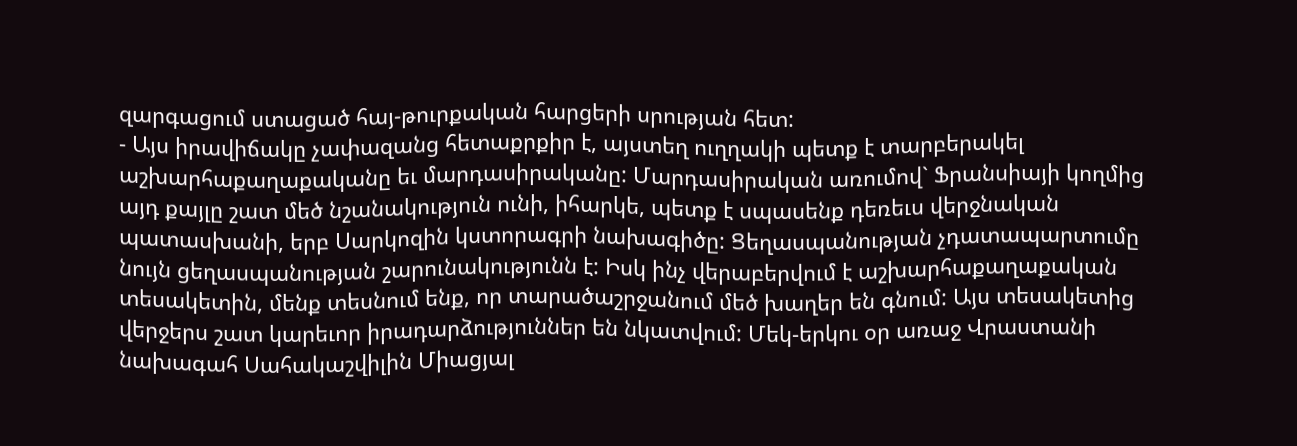զարգացում ստացած հայ-թուրքական հարցերի սրության հետ:
- Այս իրավիճակը չափազանց հետաքրքիր է, այստեղ ուղղակի պետք է տարբերակել աշխարհաքաղաքականը եւ մարդասիրականը: Մարդասիրական առումով` Ֆրանսիայի կողմից այդ քայլը շատ մեծ նշանակություն ունի, իհարկե, պետք է սպասենք դեռեւս վերջնական պատասխանի, երբ Սարկոզին կստորագրի նախագիծը: Ցեղասպանության չդատապարտումը նույն ցեղասպանության շարունակությունն է: Իսկ ինչ վերաբերվում է աշխարհաքաղաքական տեսակետին, մենք տեսնում ենք, որ տարածաշրջանում մեծ խաղեր են գնում: Այս տեսակետից վերջերս շատ կարեւոր իրադարձություններ են նկատվում: Մեկ-երկու օր առաջ Վրաստանի նախագահ Սահակաշվիլին Միացյալ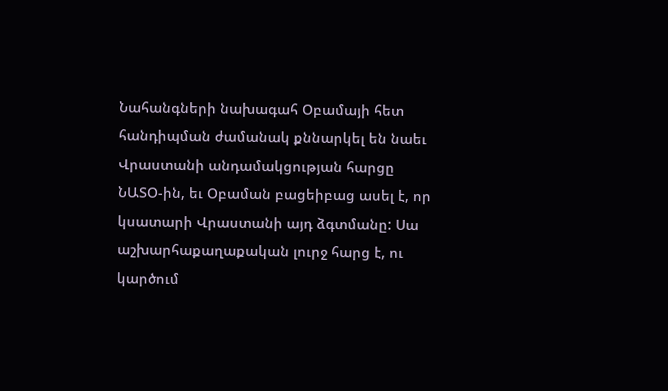Նահանգների նախագահ Օբամայի հետ հանդիպման ժամանակ քննարկել են նաեւ Վրաստանի անդամակցության հարցը ՆԱՏՕ-ին, եւ Օբաման բացեիբաց ասել է, որ կսատարի Վրաստանի այդ ձգտմանը: Սա աշխարհաքաղաքական լուրջ հարց է, ու կարծում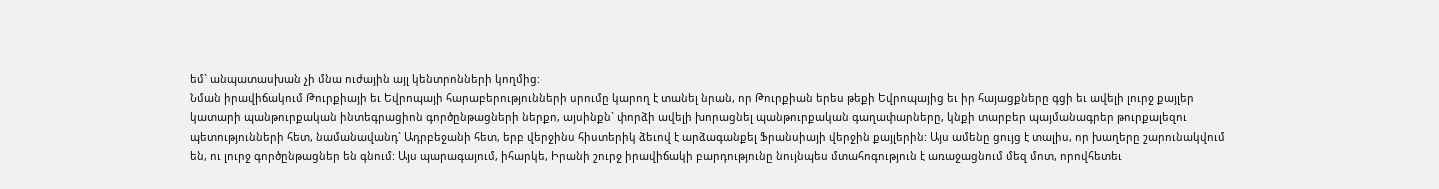եմ` անպատասխան չի մնա ուժային այլ կենտրոնների կողմից:
Նման իրավիճակում Թուրքիայի եւ Եվրոպայի հարաբերությունների սրումը կարող է տանել նրան, որ Թուրքիան երես թեքի Եվրոպայից եւ իր հայացքները գցի եւ ավելի լուրջ քայլեր կատարի պանթուրքական ինտեգրացիոն գործընթացների ներքո, այսինքն` փորձի ավելի խորացնել պանթուրքական գաղափարները, կնքի տարբեր պայմանագրեր թուրքալեզու պետությունների հետ, նամանավանդ` Ադրբեջանի հետ, երբ վերջինս հիստերիկ ձեւով է արձագանքել Ֆրանսիայի վերջին քայլերին: Այս ամենը ցույց է տալիս, որ խաղերը շարունակվում են, ու լուրջ գործընթացներ են գնում: Այս պարագայում, իհարկե, Իրանի շուրջ իրավիճակի բարդությունը նույնպես մտահոգություն է առաջացնում մեզ մոտ, որովհետեւ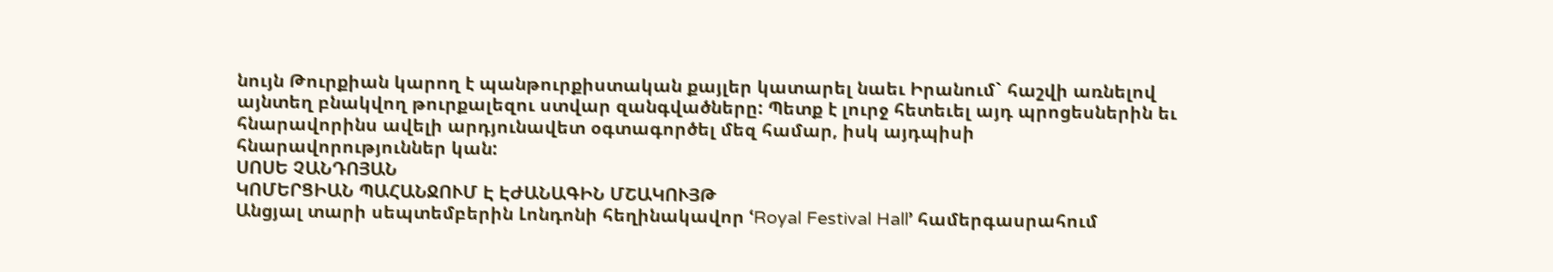նույն Թուրքիան կարող է պանթուրքիստական քայլեր կատարել նաեւ Իրանում` հաշվի առնելով այնտեղ բնակվող թուրքալեզու ստվար զանգվածները: Պետք է լուրջ հետեւել այդ պրոցեսներին եւ հնարավորինս ավելի արդյունավետ օգտագործել մեզ համար, իսկ այդպիսի հնարավորություններ կան:
ՍՈՍԵ ՉԱՆԴՈՅԱՆ
ԿՈՄԵՐՑԻԱՆ ՊԱՀԱՆՋՈՒՄ Է ԷԺԱՆԱԳԻՆ ՄՇԱԿՈՒՅԹ
Անցյալ տարի սեպտեմբերին Լոնդոնի հեղինակավոր ՙRoyal Festival Hall՚ համերգասրահում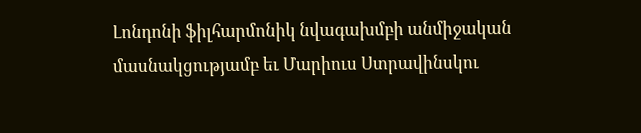Լոնդոնի ֆիլհարմոնիկ նվագախմբի անմիջական մասնակցությամբ եւ Մարիուս Ստրավինսկու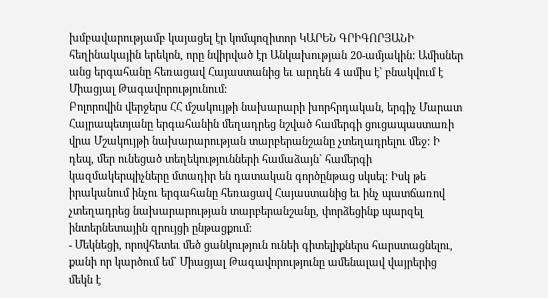խմբավարությամբ կայացել էր կոմպոզիտոր ԿԱՐԵՆ ԳՐԻԳՈՐՅԱՆԻ հեղինակային երեկոն, որը նվիրված էր Անկախության 20-ամյակին: Ամիսներ անց երգահանը հեռացավ Հայաստանից եւ արդեն 4 ամիս է` բնակվում է Միացյալ Թագավորությունում:
Բոլորովին վերջերս ՀՀ մշակույթի նախարարի խորհրդական, երգիչ Մարատ Հայրապետյանը երգահանին մեղադրեց նշված համերգի ցուցապաստառի վրա Մշակույթի նախարարության տարբերանշանը չտեղադրելու մեջ: Ի դեպ, մեր ունեցած տեղեկությունների համաձայն` համերգի կազմակերպիչները մտադիր են դատական գործընթաց սկսել: Իսկ թե իրականում ինչու երգահանը հեռացավ Հայաստանից եւ ինչ պատճառով չտեղադրեց նախարարության տարբերանշանը, փորձեցինք պարզել ինտերնետային զրույցի ընթացքում:
- Մեկնեցի, որովհետեւ մեծ ցանկություն ունեի գիտելիքներս հարստացնելու, քանի որ կարծում եմ` Միացյալ Թագավորությունը ամենալավ վայրերից մեկն է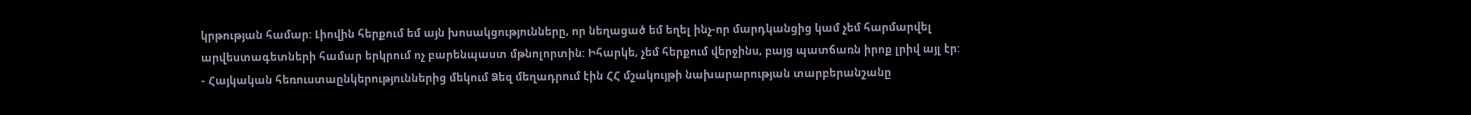կրթության համար: Լիովին հերքում եմ այն խոսակցությունները, որ նեղացած եմ եղել ինչ-որ մարդկանցից կամ չեմ հարմարվել արվեստագետների համար երկրում ոչ բարենպաստ մթնոլորտին: Իհարկե, չեմ հերքում վերջինս, բայց պատճառն իրոք լրիվ այլ էր:
- Հայկական հեռուստաընկերություններից մեկում Ձեզ մեղադրում էին ՀՀ մշակույթի նախարարության տարբերանշանը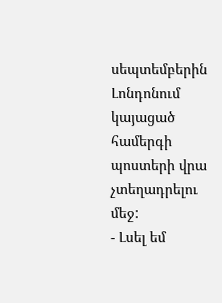սեպտեմբերին Լոնդոնում կայացած համերգի պոստերի վրա չտեղադրելու մեջ:
- Լսել եմ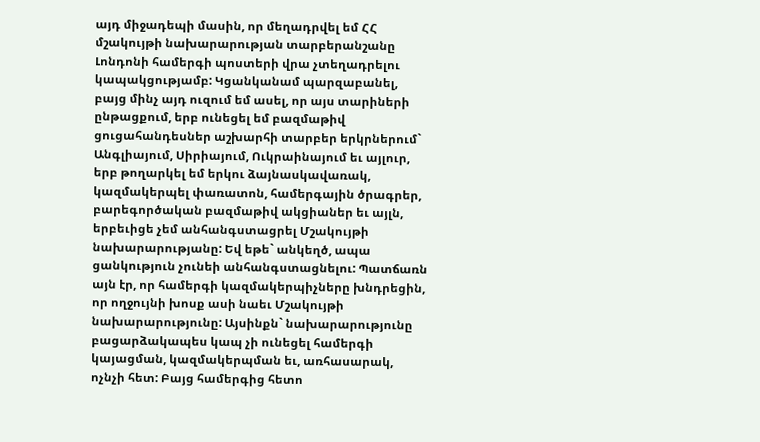այդ միջադեպի մասին, որ մեղադրվել եմ ՀՀ մշակույթի նախարարության տարբերանշանը Լոնդոնի համերգի պոստերի վրա չտեղադրելու կապակցությամբ: Կցանկանամ պարզաբանել, բայց մինչ այդ ուզում եմ ասել, որ այս տարիների ընթացքում, երբ ունեցել եմ բազմաթիվ ցուցահանդեսներ աշխարհի տարբեր երկրներում` Անգլիայում, Սիրիայում, Ուկրաինայում եւ այլուր, երբ թողարկել եմ երկու ձայնասկավառակ, կազմակերպել փառատոն, համերգային ծրագրեր, բարեգործական բազմաթիվ ակցիաներ եւ այլն, երբեւիցե չեմ անհանգստացրել Մշակույթի նախարարությանը: Եվ եթե` անկեղծ, ապա ցանկություն չունեի անհանգստացնելու: Պատճառն այն էր, որ համերգի կազմակերպիչները խնդրեցին, որ ողջույնի խոսք ասի նաեւ Մշակույթի նախարարությունը: Այսինքն` նախարարությունը բացարձակապես կապ չի ունեցել համերգի կայացման, կազմակերպման եւ, առհասարակ, ոչնչի հետ: Բայց համերգից հետո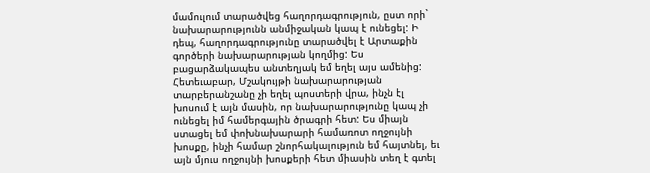մամուլում տարածվեց հաղորդագրություն, ըստ որի` նախարարությունն անմիջական կապ է ունեցել: Ի դեպ, հաղորդագրությունը տարածվել է Արտաքին գործերի նախարարության կողմից: Ես բացարձակապես անտեղյակ եմ եղել այս ամենից: Հետեւաբար, Մշակույթի նախարարության տարբերանշանը չի եղել պոստերի վրա, ինչն էլ խոսում է այն մասին, որ նախարարությունը կապ չի ունեցել իմ համերգային ծրագրի հետ: Ես միայն ստացել եմ փոխնախարարի համառոտ ողջույնի խոսքը, ինչի համար շնորհակալություն եմ հայտնել, եւ այն մյուս ողջույնի խոսքերի հետ միասին տեղ է գտել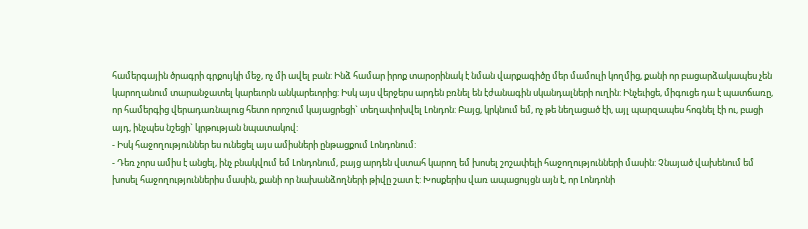համերգային ծրագրի գրքույկի մեջ, ոչ մի ավել բան: Ինձ համար իրոք տարօրինակ է նման վարքագիծը մեր մամուլի կողմից, քանի որ բացարձակապես չեն կարողանում տարանջատել կարեւորն անկարեւորից: Իսկ այս վերջերս արդեն բռնել են էժանագին սկանդալների ուղին: Ինչեւիցե, միգուցե դա է պատճառը, որ համերգից վերադառնալուց հետո որոշում կայացրեցի` տեղափոխվել Լոնդոն: Բայց, կրկնում եմ, ոչ թե նեղացած էի, այլ պարզապես հոգնել էի ու, բացի այդ, ինչպես նշեցի` կրթության նպատակով:
- Իսկ հաջողություններ ես ունեցել այս ամիսների ընթացքում Լոնդոնում:
- Դեռ չորս ամիս է անցել, ինչ բնակվում եմ Լոնդոնում, բայց արդեն վստահ կարող եմ խոսել շոշափելի հաջողությունների մասին: Չնայած վախենում եմ խոսել հաջողություններիս մասին, քանի որ նախանձողների թիվը շատ է: Խոսքերիս վառ ապացույցն այն է, որ Լոնդոնի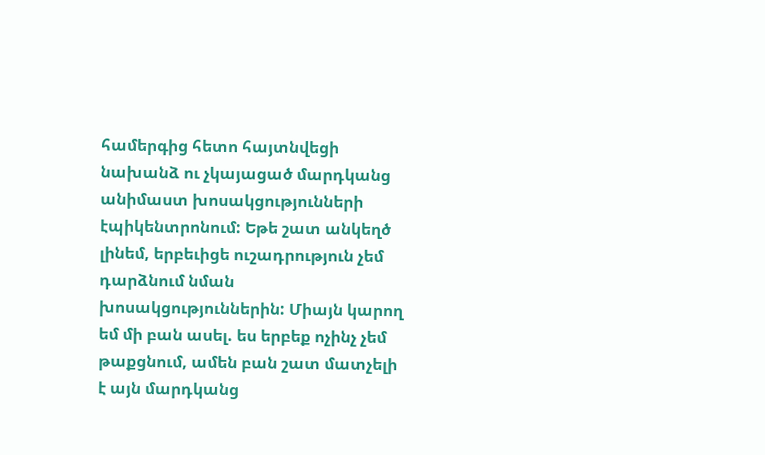համերգից հետո հայտնվեցի նախանձ ու չկայացած մարդկանց անիմաստ խոսակցությունների էպիկենտրոնում: Եթե շատ անկեղծ լինեմ, երբեւիցե ուշադրություն չեմ դարձնում նման խոսակցություններին: Միայն կարող եմ մի բան ասել. ես երբեք ոչինչ չեմ թաքցնում, ամեն բան շատ մատչելի է այն մարդկանց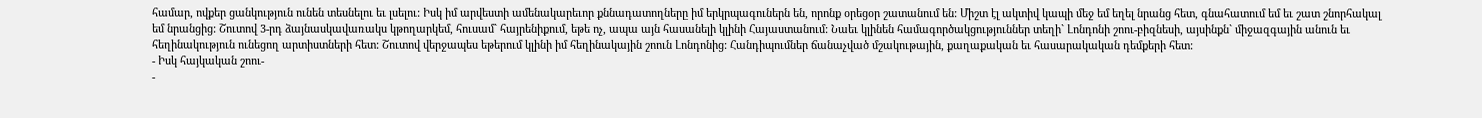համար, ովքեր ցանկություն ունեն տեսնելու եւ լսելու: Իսկ իմ արվեստի ամենակարեւոր քննադատողները իմ երկրպագուներն են, որոնք օրեցօր շատանում են: Միշտ էլ ակտիվ կապի մեջ եմ եղել նրանց հետ, գնահատում եմ եւ շատ շնորհակալ եմ նրանցից: Շուտով 3-րդ ձայնասկավառակս կթողարկեմ, հուսամ` հայրենիքում, եթե ոչ, ապա այն հասանելի կլինի Հայաստանում: Նաեւ կլինեն համագործակցություններ տեղի` Լոնդոնի շոու-բիզնեսի, այսինքն` միջազգային անուն եւ հեղինակություն ունեցող արտիստների հետ: Շուտով վերջապես եթերում կլինի իմ հեղինակային շոուն Լոնդոնից: Հանդիպումներ ճանաչված մշակութային, քաղաքական եւ հասարակական դեմքերի հետ:
- Իսկ հայկական շոու-
-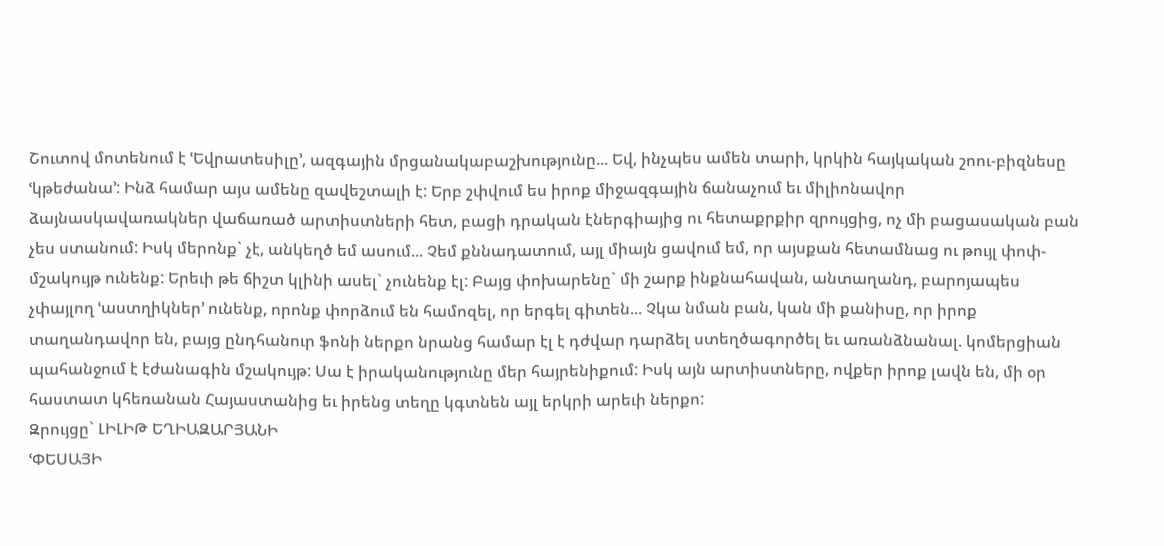Շուտով մոտենում է ՙԵվրատեսիլը՚, ազգային մրցանակաբաշխությունը... Եվ, ինչպես ամեն տարի, կրկին հայկական շոու-բիզնեսը ՙկթեժանա՚: Ինձ համար այս ամենը զավեշտալի է: Երբ շփվում ես իրոք միջազգային ճանաչում եւ միլիոնավոր ձայնասկավառակներ վաճառած արտիստների հետ, բացի դրական էներգիայից ու հետաքրքիր զրույցից, ոչ մի բացասական բան չես ստանում: Իսկ մերոնք` չէ, անկեղծ եմ ասում... Չեմ քննադատում, այլ միայն ցավում եմ, որ այսքան հետամնաց ու թույլ փոփ-մշակույթ ունենք: Երեւի թե ճիշտ կլինի ասել` չունենք էլ: Բայց փոխարենը` մի շարք ինքնահավան, անտաղանդ, բարոյապես չփայլող ՙաստղիկներ՚ ունենք, որոնք փորձում են համոզել, որ երգել գիտեն... Չկա նման բան, կան մի քանիսը, որ իրոք տաղանդավոր են, բայց ընդհանուր ֆոնի ներքո նրանց համար էլ է դժվար դարձել ստեղծագործել եւ առանձնանալ. կոմերցիան պահանջում է էժանագին մշակույթ: Սա է իրականությունը մեր հայրենիքում: Իսկ այն արտիստները, ովքեր իրոք լավն են, մի օր հաստատ կհեռանան Հայաստանից եւ իրենց տեղը կգտնեն այլ երկրի արեւի ներքո:
Զրույցը` ԼԻԼԻԹ ԵՂԻԱԶԱՐՅԱՆԻ
ՙՓԵՍԱՅԻ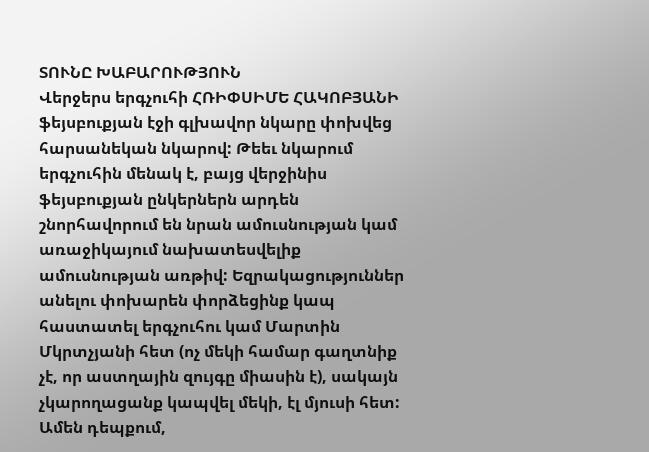ՏՈՒՆԸ ԽԱԲԱՐՈՒԹՅՈՒՆ
Վերջերս երգչուհի ՀՌԻՓՍԻՄԵ ՀԱԿՈԲՅԱՆԻ ֆեյսբուքյան էջի գլխավոր նկարը փոխվեց հարսանեկան նկարով: Թեեւ նկարում երգչուհին մենակ է, բայց վերջինիս ֆեյսբուքյան ընկերներն արդեն շնորհավորում են նրան ամուսնության կամ առաջիկայում նախատեսվելիք ամուսնության առթիվ: Եզրակացություններ անելու փոխարեն փորձեցինք կապ հաստատել երգչուհու կամ Մարտին Մկրտչյանի հետ (ոչ մեկի համար գաղտնիք չէ, որ աստղային զույգը միասին է), սակայն չկարողացանք կապվել մեկի, էլ մյուսի հետ: Ամեն դեպքում,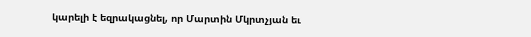կարելի է եզրակացնել, որ Մարտին Մկրտչյան եւ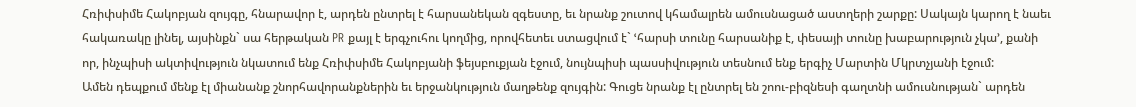Հռիփսիմե Հակոբյան զույգը, հնարավոր է, արդեն ընտրել է հարսանեկան զգեստը, եւ նրանք շուտով կհամալրեն ամուսնացած աստղերի շարքը: Սակայն կարող է նաեւ հակառակը լինել, այսինքն` սա հերթական PR քայլ է երգչուհու կողմից, որովհետեւ ստացվում է` ՙհարսի տունը հարսանիք է, փեսայի տունը խաբարություն չկա՚, քանի որ, ինչպիսի ակտիվություն նկատում ենք Հռիփսիմե Հակոբյանի ֆեյսբուքյան էջում, նույնպիսի պասսիվություն տեսնում ենք երգիչ Մարտին Մկրտչյանի էջում:
Ամեն դեպքում մենք էլ միանանք շնորհավորանքներին եւ երջանկություն մաղթենք զույգին: Գուցե նրանք էլ ընտրել են շոու-բիզնեսի գաղտնի ամուսնության` արդեն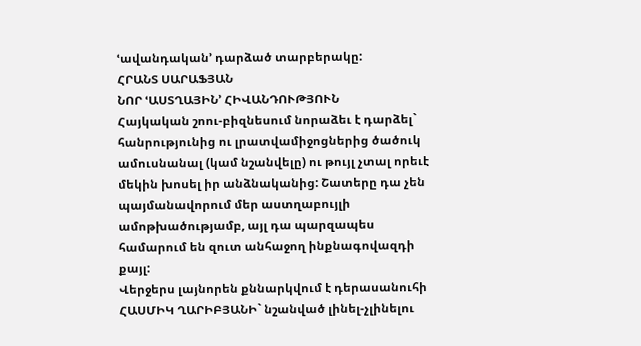ՙավանդական՚ դարձած տարբերակը:
ՀՐԱՆՏ ՍԱՐԱՖՅԱՆ
ՆՈՐ ՙԱՍՏՂԱՅԻՆ՚ ՀԻՎԱՆԴՈՒԹՅՈՒՆ
Հայկական շոու-բիզնեսում նորաձեւ է դարձել` հանրությունից ու լրատվամիջոցներից ծածուկ ամուսնանալ (կամ նշանվելը) ու թույլ չտալ որեւէ մեկին խոսել իր անձնականից: Շատերը դա չեն պայմանավորում մեր աստղաբույլի ամոթխածությամբ, այլ դա պարզապես համարում են զուտ անհաջող ինքնագովազդի քայլ:
Վերջերս լայնորեն քննարկվում է դերասանուհի ՀԱՍՄԻԿ ՂԱՐԻԲՅԱՆԻ` նշանված լինել-չլինելու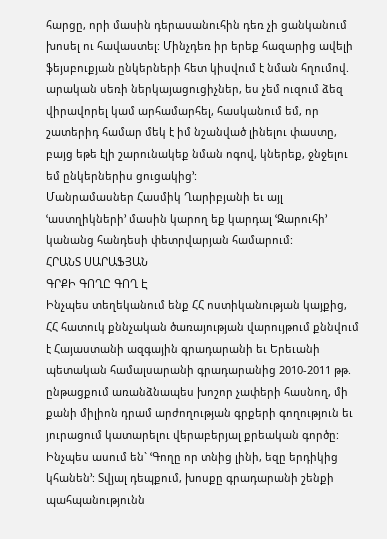հարցը, որի մասին դերասանուհին դեռ չի ցանկանում խոսել ու հավաստել: Մինչդեռ իր երեք հազարից ավելի ֆեյսբուքյան ընկերների հետ կիսվում է նման հղումով. արական սեռի ներկայացուցիչներ, ես չեմ ուզում ձեզ վիրավորել կամ արհամարհել, հասկանում եմ, որ շատերիդ համար մեկ է իմ նշանված լինելու փաստը, բայց եթե էլի շարունակեք նման ոգով, կներեք, ջնջելու եմ ընկերներիս ցուցակից՚:
Մանրամասներ Հասմիկ Ղարիբյանի եւ այլ ՙաստղիկների՚ մասին կարող եք կարդալ ՙԶարուհի՚ կանանց հանդեսի փետրվարյան համարում:
ՀՐԱՆՏ ՍԱՐԱՖՅԱՆ
ԳՐՔԻ ԳՈՂԸ ԳՈՂ Է
Ինչպես տեղեկանում ենք ՀՀ ոստիկանության կայքից, ՀՀ հատուկ քննչական ծառայության վարույթում քննվում է Հայաստանի ազգային գրադարանի եւ Երեւանի պետական համալսարանի գրադարանից 2010-2011 թթ. ընթացքում առանձնապես խոշոր չափերի հասնող, մի քանի միլիոն դրամ արժողության գրքերի գողություն եւ յուրացում կատարելու վերաբերյալ քրեական գործը:
Ինչպես ասում են` ՙԳողը որ տնից լինի, եզը երդիկից կհանեն՚: Տվյալ դեպքում, խոսքը գրադարանի շենքի պահպանությունն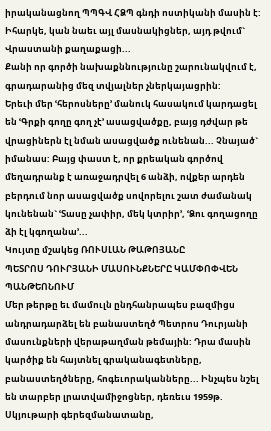իրականացնող ՊՊԳՎ ՀՁՊ գնդի ոստիկանի մասին է: Իհարկե, կան նաեւ այլ մասնակիցներ, այդ թվում` Վրաստանի քաղաքացի...
Քանի որ գործի նախաքննությունը շարունակվում է, գրադարանից մեզ տվյալներ չներկայացրին:
Երեւի մեր ՙհերոսները՚ մանուկ հասակում կարդացել են ՙԳրքի գողը գող չէ՚ ասացվածքը, բայց դժվար թե վրացիներն էլ նման ասացվածք ունենան... Չնայած` իմանաս: Բայց փաստ է, որ քրեական գործով մեղադրանք է առաջադրվել 6 անձի, ովքեր արդեն բերդում նոր ասացվածք սովորելու շատ ժամանակ կունենան` ՙՏասը չափիր, մեկ կտրիր՚, ՙՁու գողացողը ձի էլ կգողանա՚...
Կույտը մշակեց ՌՈՒՍԼԱՆ ԹԱԹՈՅԱՆԸ
ՊԵՏՐՈՍ ԴՈՒՐՅԱՆԻ ՄԱՍՈՒՆՔՆԵՐԸ ԿԱՄՓՈՓՎԵՆ ՊԱՆԹԵՈՆՈՒՄ
Մեր թերթը եւ մամուլն ընդհանրապես բազմիցս անդրադարձել են բանաստեղծ Պետրոս Դուրյանի մասունքների վերաթաղման թեմային: Դրա մասին կարծիք են հայտնել գրականագետները, բանաստեղծները, հոգեւորականները... Ինչպես նշել են տարբեր լրատվամիջոցներ, դեռեւս 1959թ. Սկյութարի գերեզմանատանը,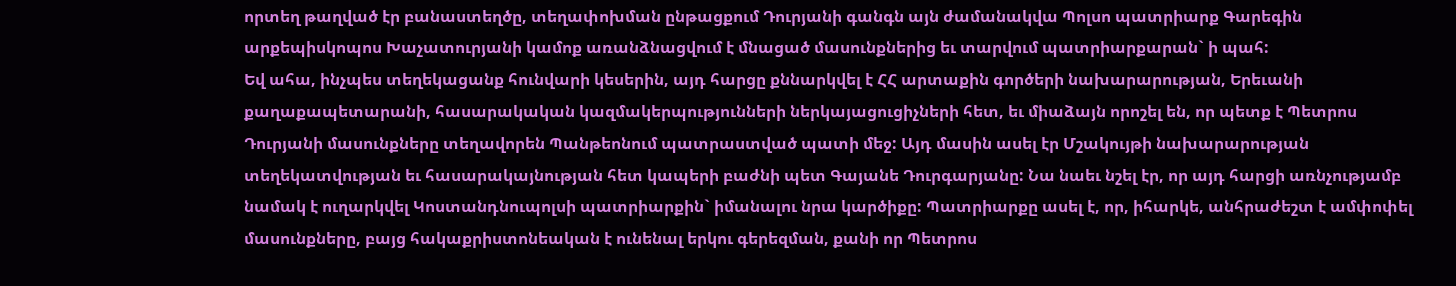որտեղ թաղված էր բանաստեղծը, տեղափոխման ընթացքում Դուրյանի գանգն այն ժամանակվա Պոլսո պատրիարք Գարեգին արքեպիսկոպոս Խաչատուրյանի կամոք առանձնացվում է մնացած մասունքներից եւ տարվում պատրիարքարան` ի պահ:
Եվ ահա, ինչպես տեղեկացանք հունվարի կեսերին, այդ հարցը քննարկվել է ՀՀ արտաքին գործերի նախարարության, Երեւանի քաղաքապետարանի, հասարակական կազմակերպությունների ներկայացուցիչների հետ, եւ միաձայն որոշել են, որ պետք է Պետրոս Դուրյանի մասունքները տեղավորեն Պանթեոնում պատրաստված պատի մեջ: Այդ մասին ասել էր Մշակույթի նախարարության տեղեկատվության եւ հասարակայնության հետ կապերի բաժնի պետ Գայանե Դուրգարյանը: Նա նաեւ նշել էր, որ այդ հարցի առնչությամբ նամակ է ուղարկվել Կոստանդնուպոլսի պատրիարքին` իմանալու նրա կարծիքը: Պատրիարքը ասել է, որ, իհարկե, անհրաժեշտ է ամփոփել մասունքները, բայց հակաքրիստոնեական է ունենալ երկու գերեզման, քանի որ Պետրոս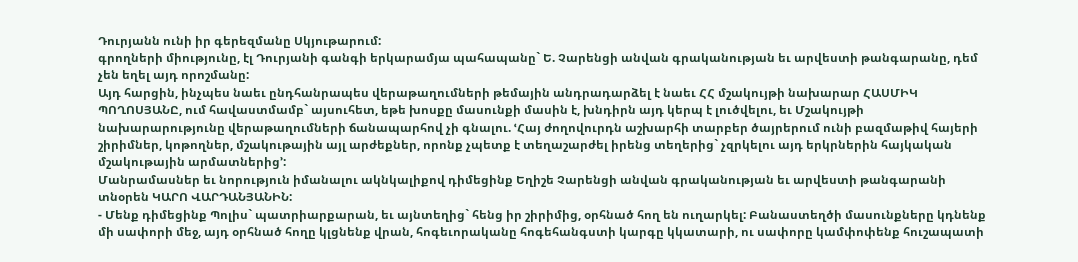Դուրյանն ունի իր գերեզմանը Սկյութարում:
գրողների միությունը, էլ Դուրյանի գանգի երկարամյա պահապանը` Ե. Չարենցի անվան գրականության եւ արվեստի թանգարանը, դեմ չեն եղել այդ որոշմանը:
Այդ հարցին, ինչպես նաեւ ընդհանրապես վերաթաղումների թեմային անդրադարձել է նաեւ ՀՀ մշակույթի նախարար ՀԱՍՄԻԿ ՊՈՂՈՍՅԱՆԸ, ում հավաստմամբ` այսուհետ, եթե խոսքը մասունքի մասին է, խնդիրն այդ կերպ է լուծվելու, եւ Մշակույթի նախարարությունը վերաթաղումների ճանապարհով չի գնալու. ՙՀայ ժողովուրդն աշխարհի տարբեր ծայրերում ունի բազմաթիվ հայերի շիրիմներ, կոթողներ, մշակութային այլ արժեքներ, որոնք չպետք է տեղաշարժել իրենց տեղերից` չզրկելու այդ երկրներին հայկական մշակութային արմատներից՚:
Մանրամասներ եւ նորություն իմանալու ակնկալիքով դիմեցինք Եղիշե Չարենցի անվան գրականության եւ արվեստի թանգարանի տնօրեն ԿԱՐՈ ՎԱՐԴԱՆՅԱՆԻՆ:
- Մենք դիմեցինք Պոլիս` պատրիարքարան, եւ այնտեղից` հենց իր շիրիմից, օրհնած հող են ուղարկել: Բանաստեղծի մասունքները կդնենք մի սափորի մեջ, այդ օրհնած հողը կլցնենք վրան, հոգեւորականը հոգեհանգստի կարգը կկատարի, ու սափորը կամփոփենք հուշապատի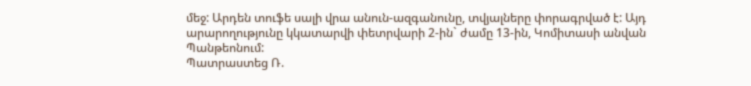մեջ: Արդեն տուֆե սալի վրա անուն-ազգանունը, տվյալները փորագրված է: Այդ արարողությունը կկատարվի փետրվարի 2-ին` ժամը 13-ին, Կոմիտասի անվան Պանթեոնում:
Պատրաստեց Ռ.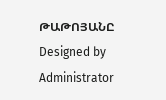ԹԱԹՈՅԱՆԸ
Designed by Administrator